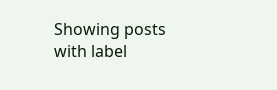Showing posts with label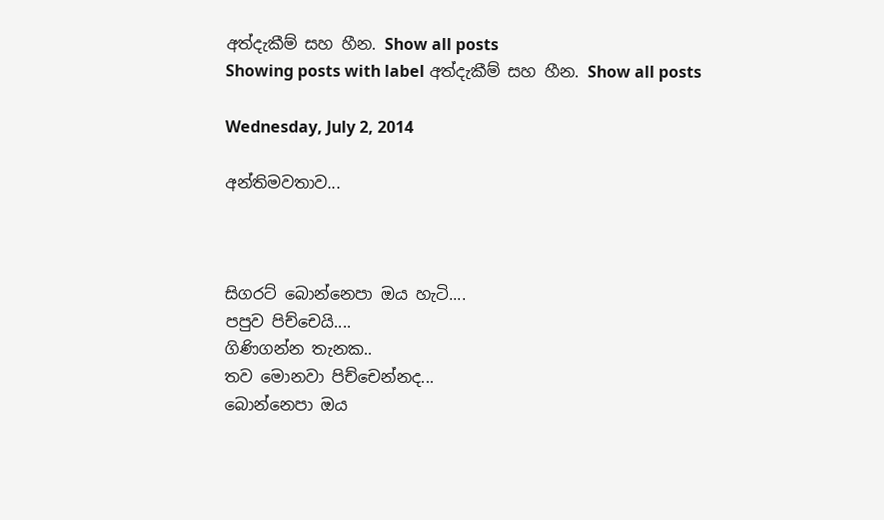අත්දැකීම් සහ හීන. Show all posts
Showing posts with label අත්දැකීම් සහ හීන. Show all posts

Wednesday, July 2, 2014

අන්තිමවතාව...



සිගරට් බොන්නෙපා ඔය හැටි....
පපුව පිච්චෙයි....
ගිණිගන්න තැනක..
තව මොනවා පිච්චෙන්නද...
බොන්නෙපා ඔය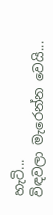හැටි...
විඳවලා මැරෙන්න වෙයි...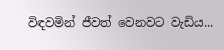විඳවමින් ජීවත් වෙනවට වැඩිය...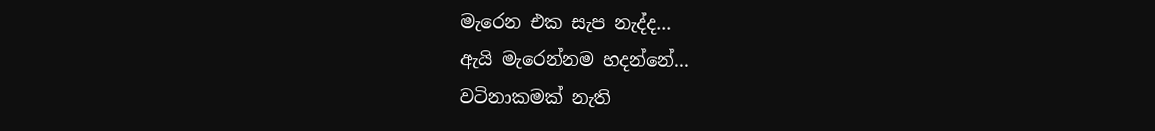මැරෙන එක සැප නැද්ද...
ඇයි මැරෙන්නම හදන්නේ...
වටිනාකමක් නැති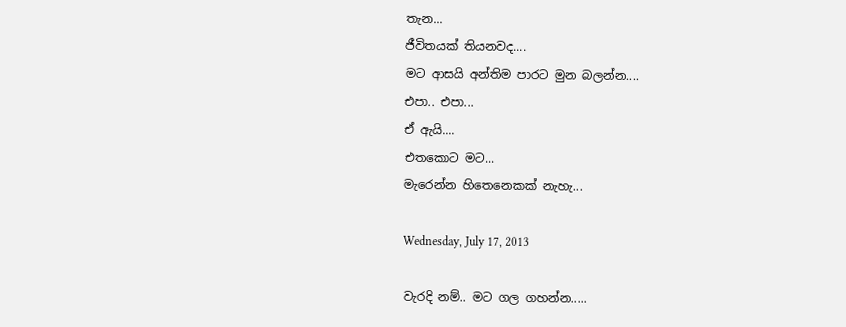තැන...
ජීවිතයක් තියනවද....
මට ආසයි අන්තිම පාරට මුන බලන්න....
එපා.. එපා...
ඒ ඇයි....
එතකොට මට...
මැරෙන්න හිතෙනෙකක් නැහැ...

Wednesday, July 17, 2013

වැරදි නම්.. මට ගල ගහන්න.....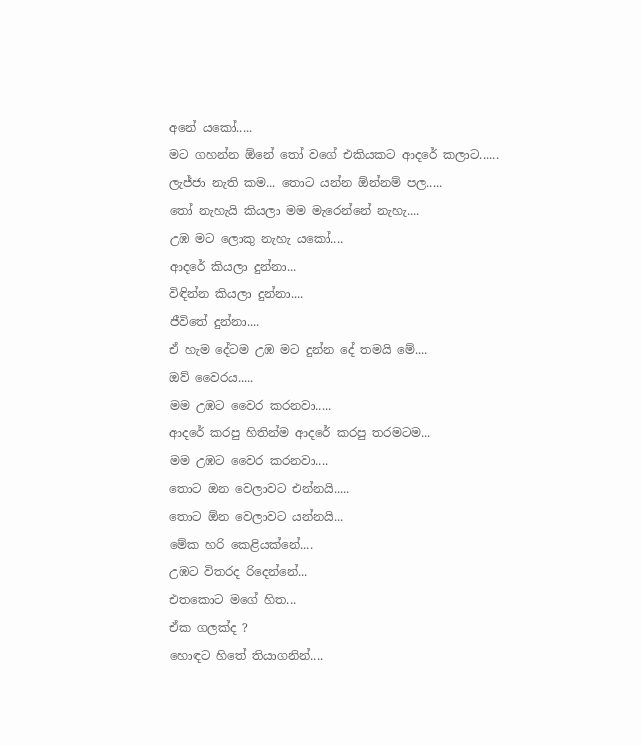අනේ යකෝ.....
මට ගහන්න ඕනේ තෝ වගේ එකියකට ආ‍දරේ කලාට......
ලැජ්ජා නැති කම... තොට යන්න ඕන්නම් පල.....
තෝ නැහැයි කියලා මම මැරෙන්නේ නැහැ....
උඹ මට ලොකු නැහැ යකෝ....
ආදරේ කියලා ‍දුන්නා...
විඳින්න කියලා දුන්නා....
ජීවිතේ දුන්නා....
ඒ හැම දේටම උඹ මට දුන්න දේ තමයි මේ....
ඔව් වෛරය.....
මම උඹට වෛර කරනවා.....
ආදරේ කරපු හිතින්ම ආදරේ කරපු තරමටම...
මම උඹට වෛර කරනවා....
තොට ඔන වෙලාවට එන්නයි.....
තොට ඕන වෙලාවට යන්නයි...
මේක හරි කෙළියක්නේ....
උඹට විතරද රිදෙන්නේ...
එතකොට මගේ හිත...
ඒක ගලක්ද ?
හොඳට හිතේ තියාගනින්....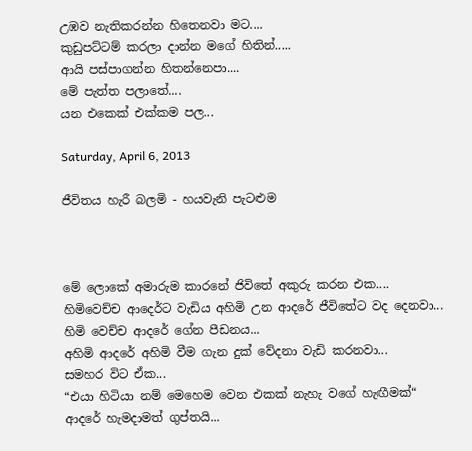උඹව නැතිකරන්න හිතෙනවා මට....
කුඩුපට්ටම් කරලා දාන්න ම‍ගේ හිතින්.....
ආයි පස්පාගන්න හිතන්නෙපා....
මේ පැත්ත පලාතේ....
යන එකෙක් එක්කම පල...

Saturday, April 6, 2013

ජීවිතය හැරී බලමි - හයවැනි පැටළුම



මේ ලොකේ අමාරුම කාරනේ ජිවිතේ අකුරු කරන එක....
හිමිවෙච්ච ආදෙර්ට වැඩිය අහිමි උන ආදරේ ජීවිතේට වද දෙනවා...
හිමි වෙච්ච ආදරේ ගේන පීඩනය...
අහිමි ආදරේ අහිමි වීම ගැන දුක් වේදනා වැඩි කරනවා...
සමහර විට ඒක...
“එයා හිටියා නම් මෙහෙම වෙන එකක් නැහැ වගේ හැඟීමක්“
ආදරේ හැමදාමත් ගුප්තයි...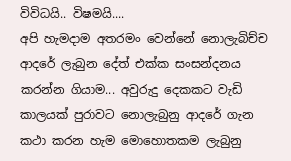විවිධයි.. විෂමයි....
අපි හැමදාම අතරමං වෙන්නේ නොලැබිච්ච ආදරේ ලැබුන දේත් එක්ක සංසන්දනය කරන්න ගියාම... අවුරුදු දෙකකට වැඩි කාලයක් පුරාවට නොලැබුනු ආදරේ ගැන කථා කරන හැම මොහොතකම ලැබුනු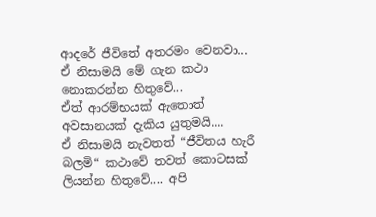ආදරේ ජීවිතේ අතරමං වෙනවා...
ඒ නිසාමයි මේ ගැන කථා නොකරන්න හිතුවේ...
ඒත් ආරම්භයක් ඇතොත් අවසානයක් දැකිය යුතුමයි....
ඒ නිසාමයි නැවතත් “ජීවිතය හැරී බලමි“ කථාවේ තවත් කොටසක් ලියන්න හිතුවේ.... අපි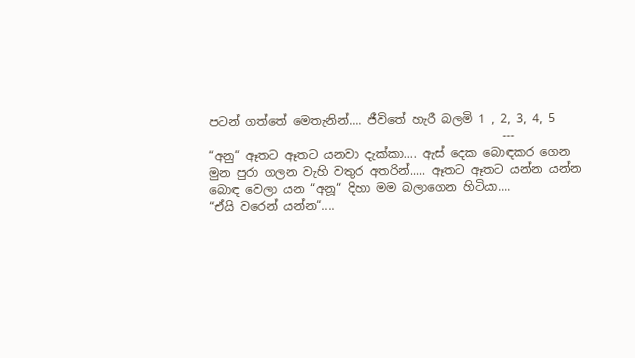පටන් ගත්තේ මෙතැනින්.... ජීවිතේ හැරී බලමි 1 , 2, 3, 4, 5
                                                 ---
“අනු“ ඈතට ඈතට යනවා දැක්කා.... ඇස් දෙක බොඳකර ගෙන මුන පුරා ගලන වැහි වතුර අතරින්..... ඈතට ඈතට යන්න යන්න බොඳ වෙලා යන “අනූ“ දිහා මම බලාගෙන හිටියා....
“ඒයි වරෙන් යන්න“....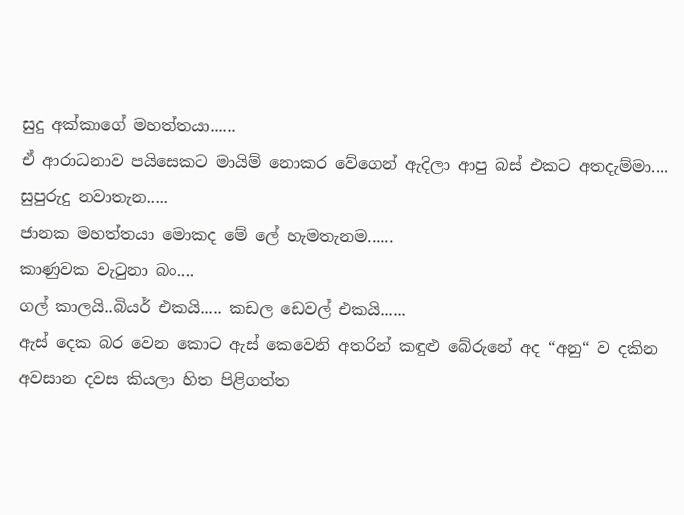සුදු අක්කාගේ මහත්තයා......
ඒ ආරාධනාව පයිසෙකට මායිම් නොකර වේගෙන් ඇදිලා ආපු බස් එකට අතදැම්මා....
සුපුරුදු නවාතැන.....
ජානක මහත්තයා මොකද මේ ලේ හැමතැනම......
කාණුවක වැටුනා බං....
ගල් කාලයි..බියර් එකයි..... කඩල ඩෙවල් එකයි......
ඇස් දෙක බර වෙන කොට ඇස් කෙවෙනි අතරින් කඳුළු බේරුනේ අද “අනු“ ව දකින අවසාන දවස කියලා හිත පිළිගත්ත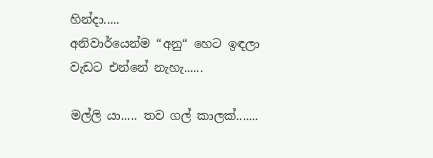හින්දා.....
අනිවාර්යෙන්ම “අනු“ හෙට ඉඳලා වැඩට එන්නේ නැහැ......

මල්ලි යා..... තව ගල් කාලක්.......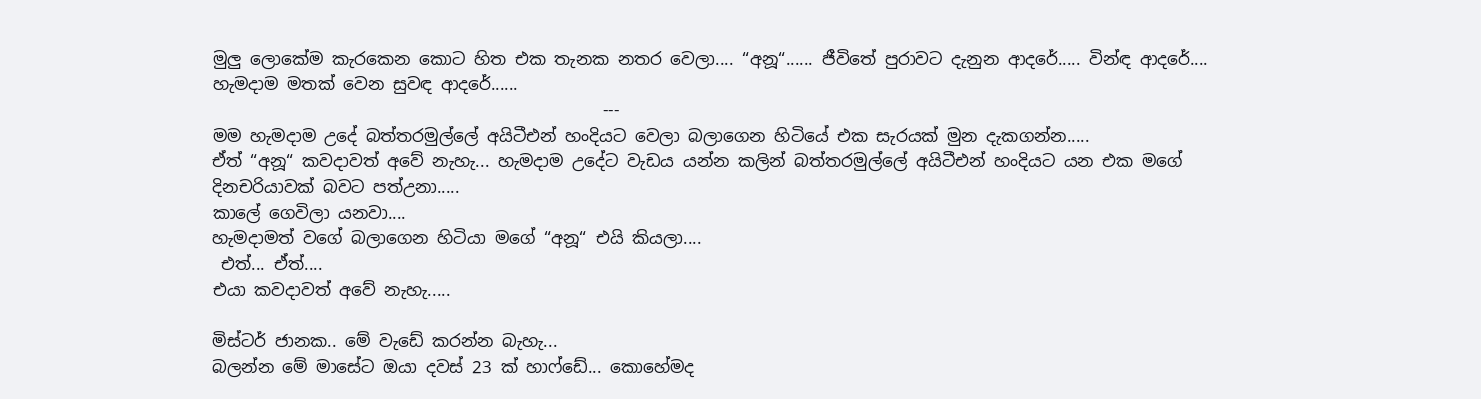මුලු ලොකේම කැරකෙන කොට හිත එක තැනක නතර වෙලා.... “අනූ“...... ජීවිතේ පුරාවට දැනුන ආදරේ..... වින්ඳ ආදරේ....
හැමදාම මතක් වෙන සුවඳ ආදරේ......
                                              ---
මම හැමදාම උදේ බත්තරමුල්ලේ අයිටීඑන් හංදියට වෙලා බලාගෙන හිටියේ එක සැරයක් මුන දැකගන්න.....
ඒත් “අනූ“ කවදාවත් අවේ නැහැ... හැමදාම උදේට වැඩය යන්න කලින් බත්තරමුල්ලේ අයිටීඑන් හංදියට යන එක මගේ දිනචරියාවක් බවට පත්උනා.....
කාලේ ගෙවිලා යනවා....
හැමදාමත් වගේ බලාගෙන හිටියා මගේ “අනූ“ එයි කියලා....
 එත්... ඒත්....
එයා කවදාවත් අවේ නැහැ.....

මිස්ටර් ජානක.. මේ වැඩේ කරන්න බැහැ...
බලන්න මේ මාසේට ඔයා දවස් 23 ක් හාෆ්ඩේ... කොහේමද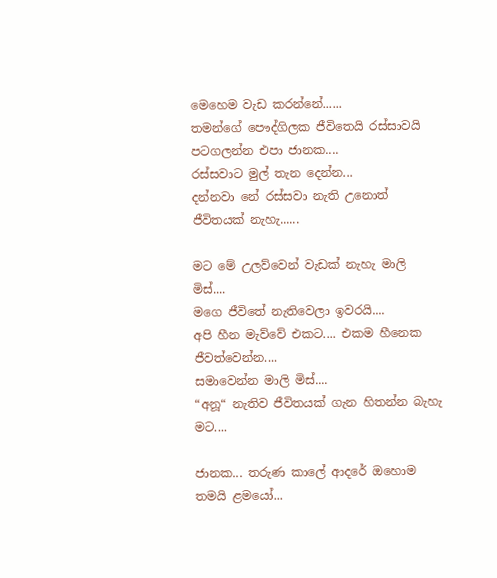මෙහෙම වැඩ කරන්නේ......
තමන්ගේ පෞද්ගිලක ජීවිතෙයි රස්සාවයි පටගලන්න එපා ජානක....
රස්සවාට මුල් තැන දෙන්න...
දන්නවා නේ රස්සවා නැති උනොත් ජීවිතයක් නැහැ......

මට මේ උලව්වෙන් වැඩක් නැහැ මාලි මිස්....
මගෙ ජීවිතේ නැතිවෙලා ඉවරයි....
අපි හීන මැව්වේ එකට.... එකම හීනෙක ජීවත්වෙන්න....
සමාවෙන්න මාලි මිස්....
“අනූ“ නැතිව ජීවිතයක් ගැන හිතන්න බැහැ මට....

ජානක... තරුණ කාලේ ආදරේ ඔහොම තමයි ළමයෝ...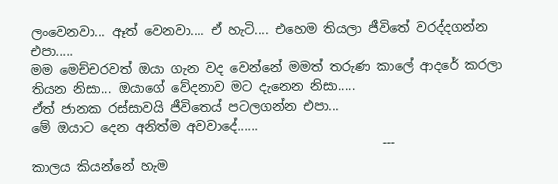ලංවෙනවා... ඈත් වෙනවා.... ඒ හැටි.... එහෙම තියලා ජීවිතේ වරද්දගන්න එපා.....
මම මෙච්චරවත් ඔයා ගැන වද වෙන්නේ මමත් තරුණ කාලේ ආදරේ කරලා තියන නිසා... ඔයාගේ වේදනාව මට දැනෙන නිසා.....
ඒත් ජානක රස්සාවයි ජීවිතෙය් පටලගන්න එපා...
මේ ඔයාට දෙන අනිත්ම අවවාදේ......
                                                      ---
කාලය කියන්නේ හැම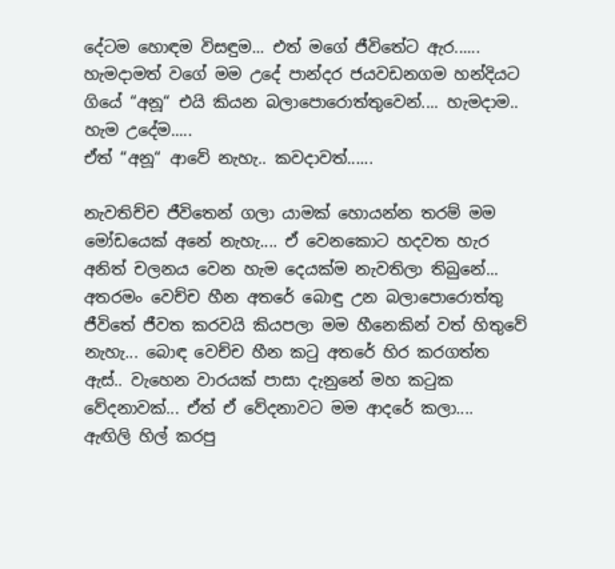දේටම හොඳම විසඳුම... එත් මගේ ජීවිතේට ඇර...... හැමදාමත් වගේ මම උදේ පාන්දර ජයවඩනගම හන්දියට ගියේ “අනූ“ එයි කියන බලාපොරොත්තුවෙන්.... හැමදාම.. හැම උදේම.....
ඒත් “අනූ“ ආවේ නැහැ.. කවදාවත්......

නැවතිච්ච ජීවිතෙන් ගලා යාමක් හොයන්න තරම් මම මෝඩයෙක් අනේ නැහැ.... ඒ වෙනකොට හදවත හැර අනිත් චලනය වෙන හැම දෙයක්ම නැවතිලා තිබුනේ... අතරමං වෙච්ච හීන අතරේ බොඳු උන බලාපොරොත්තු ජීවිතේ ජීවත කරවයි කියපලා මම හීනෙකින් වත් හිතුවේ නැහැ... බොඳ වෙච්ච හීන කටු අතරේ හිර කරගත්ත ඇස්.. වැහෙන වාරයක් පාසා දැනුනේ මහ කටුක වේදනාවක්... ඒත් ඒ වේදනාවට මම ආදරේ කලා....
ඇඟිලි හිල් කරපු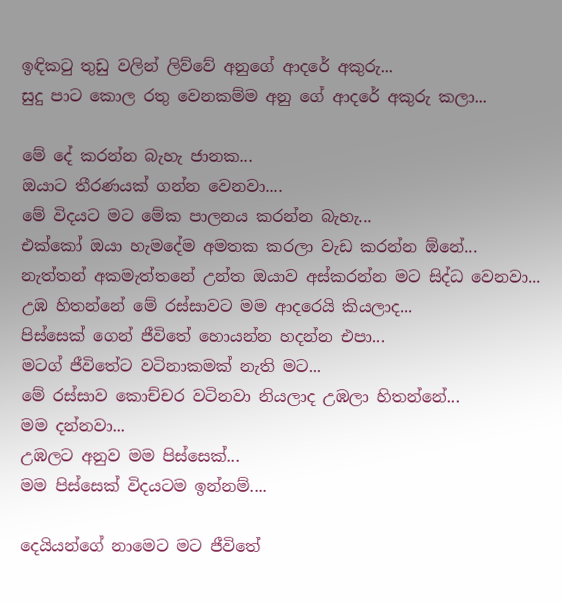ඉඳිකටු තුඩු වලින් ලිව්වේ අනුගේ ආදරේ අකුරු...
සුදු පාට කොල රතු වෙනකම්ම අනු ගේ ආදරේ අකුරු කලා...

මේ දේ කරන්න බැහැ ජානක...
ඔයාට තීරණයක් ගන්න වෙනවා....
මේ විදයට මට මේක පාලනය කරන්න බැහැ...
එක්කෝ ඔයා හැමදේම අමතක කරලා වැඩ කරන්න ඕනේ...
නැත්තන් අකමැත්තනේ උන්ත ඔයාව අස්කරන්න මට සිද්ධ වෙනවා...
උඹ හිතන්නේ මේ රස්සාවට මම ආදරෙයි කියලාද...
පිස්සෙක් ගෙන් ජීවිතේ හොයන්න හදන්න එපා...
මටග් ජීවිතේට වටිනාකමක් නැති මට...
මේ රස්සාව කොච්චර වටිනවා නියලාද උඹලා හිතන්නේ...
මම දන්නවා...
උඹලට අනුව මම පිස්සෙක්...
මම පිස්සෙක් විදයටම ඉන්නම්....

දෙයියන්ගේ නාමෙට මට ජීවිතේ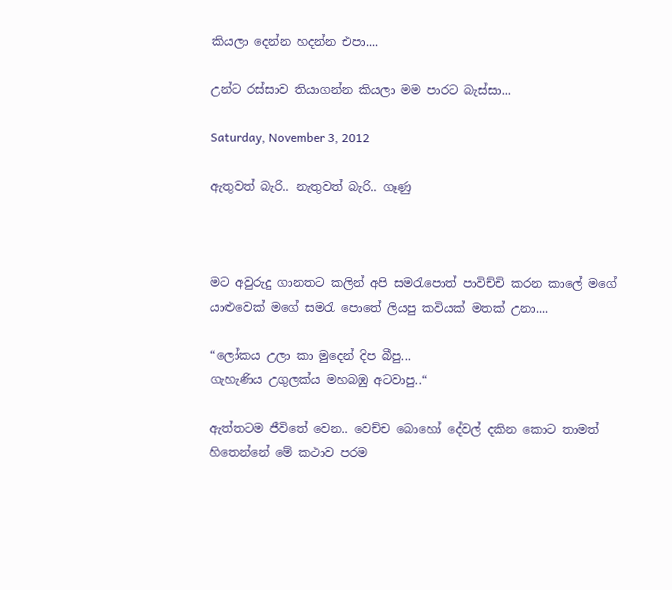කියලා දෙන්න හදන්න එපා....

උන්ට රස්සාව තියාගන්න කියලා මම පාරට බැස්සා...

Saturday, November 3, 2012

ඇතුවත් බැරි.. නැතුවත් බැරි.. ගෑණු



මට අවුරුදු ගානතට කලින් අපි සමරැපොත් පාවිච්චි කරන කාලේ මගේ යාළුවෙක් මගේ සමරැ පොතේ ලියපු කවියක් මතක් උනා....

“ලෝකය උලා කා මුදෙන් දිප බීපු...
ගැහැණිය උගුලක්ය මහබඹු අටවාපු..“

ඇත්තටම ජීවිතේ වෙන.. වෙච්ච බොහෝ දේවල් දකින කොට තාමත් හිතෙන්නේ මේ කථාව පරම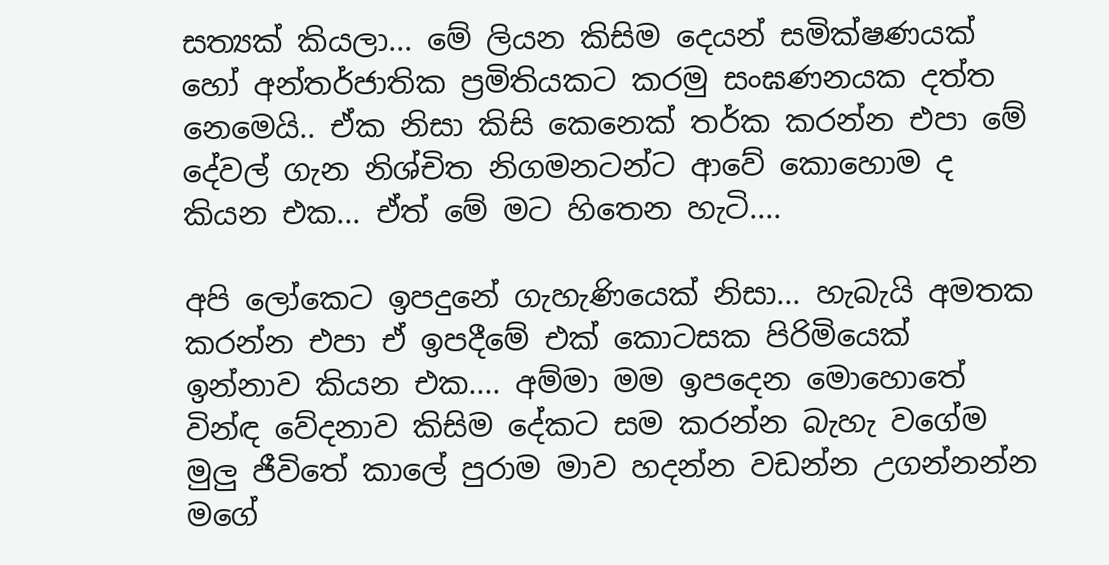සත්‍යක් කියලා... මේ ලියන කිසිම දෙයන් සමික්ෂණයක් හෝ අන්තර්ජාතික ප්‍රමිතියකට කරමු සංඝණනයක දත්ත නෙමෙයි.. ඒක නිසා කිසි කෙනෙක් තර්ක කරන්න එපා මේ දේවල් ගැන නිශ්චිත නිගමනටන්ට ආවේ කොහොම ද කියන එක... ඒත් මේ මට හිතෙන හැටි....

අපි ලෝකෙට ඉපදුනේ ගැහැණියෙක් නිසා... හැබැයි අමතක කරන්න එපා ඒ ඉපදීමේ එක් කොටසක පිරිමියෙක් ඉන්නාව කියන එක.... අම්මා මම ඉපදෙන මොහොතේ වින්ඳ වේදනාව කිසිම දේකට සම කරන්න බැහැ වගේම මුලු ජීවිතේ කාලේ පුරාම මාව හදන්න වඩන්න උගන්නන්න මගේ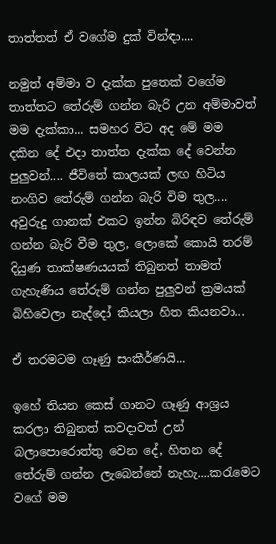තාත්තත් ඒ වගේම දුක් වින්ඳා....

නමුත් අම්මා ව දැක්ක පුතෙක් වගේම තාත්තට තේරුම් ගන්න බැරි උන අම්මාවත් මම දැක්කා... සමහර විට අද මේ මම දකින දේ එදා තාත්ත දැක්ක දේ වෙන්න පුලුවන්.... ජීවිතේ කාලයක් ලඟ හිටිය නංගිව තේරුම් ගන්න බැරි විම තුල.... අවුරුදු ගානක් එකට ඉන්න බිරිඳව තේරුම් ගන්න බැරි වීම තුල, ලොකේ කොයි තරම් දියුණ තාක්ෂණයයක් තිබුනත් තාමත් ගැහැණිය තේරුම් ගන්න පුලුවන් ක්‍රමයක් බිහිවෙලා නැද්දෝ කියලා හිත කියනවා...

ඒ තරමටම ගෑණු සංකීර්ණයි...

ඉහේ තියන කෙස් ගානට ගෑණු ආශ්‍රය කරලා තිබුනත් කවදාවත් උන් බලාපොරොත්තු වෙන දේ, හිතන දේ තේරුම් ගන්න ලැබෙන්නේ නැහැ....කරැමෙට වගේ මම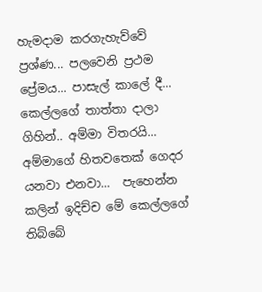හැමදාම කරගැහැව්වේ ප්‍රශ්ණ... පලවෙනි ප්‍රථම ප්‍රේමය... පාසැල් කාලේ දී... කෙල්ලගේ තාත්තා දාලා ගිහින්.. අම්මා විතරයි... අම්මාගේ හිතවතෙක් ගෙදර යනවා එනවා...  පැහෙන්න කලින් ඉදිච්ච මේ කෙල්ලගේ තිබ්බේ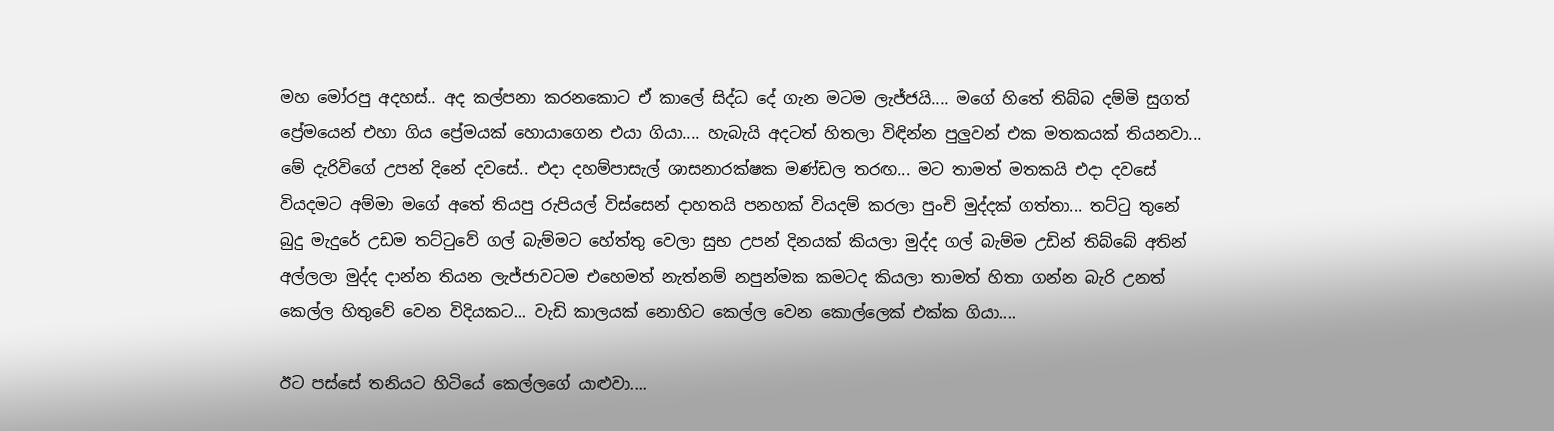මහ මෝරපු අදහස්.. අද කල්පනා කරනකොට ඒ කාලේ සිද්ධ දේ ගැන මටම ලැජ්ජයි.... මගේ හිතේ තිබ්බ දම්මි සුගත් ප්‍රේමයෙන් එහා ගිය ප්‍රේමයක් හොයාගෙන එයා ගියා.... හැබැයි අදටත් හිතලා විඳින්න පුලුවන් එක මතකයක් තියනවා... මේ දැරිවිගේ උපන් දිනේ දවසේ.. එදා දහම්පාසැල් ශාසනාරක්ෂක මණ්ඩල තරඟ... මට තාමත් මතකයි එදා දවසේ වියදමට අම්මා මගේ අතේ තියපු රුපියල් විස්සෙන් දාහතයි පනහක් වියදම් කරලා පුංචි මුද්දක් ගත්තා... තට්ටු තුනේ බුදු මැදුරේ උඩම තට්ටුවේ ගල් බැම්මට හේත්තු වෙලා සුභ උපන් දිනයක් කියලා මුද්ද ගල් බැම්ම උඩින් තිබ්බේ අතින් අල්ලලා මුද්ද දාන්න තියන ලැජ්ජාවටම එහෙමත් නැත්නම් නපුන්මක කමටද කියලා තාමත් හිතා ගන්න බැරි උනත් කෙල්ල හිතුවේ වෙන විදියකට... වැඩි කාලයක් නොහිට කෙල්ල වෙන කොල්ලෙක් එක්ක ගියා....

ඊට පස්සේ තනියට හිටියේ කෙල්ලගේ යාළුවා....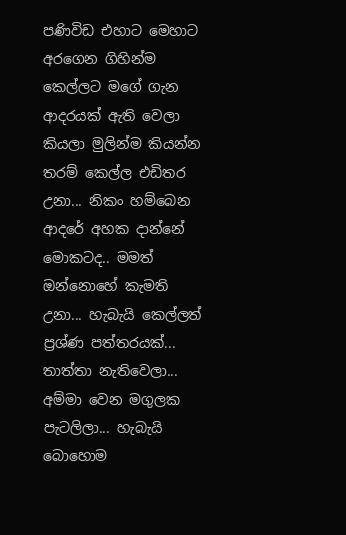පණිවිඩ එහාට මෙහාට අරගෙන ගිහින්ම කෙල්ලට මගේ ගැන ආදරයක් ඇති වෙලා කියලා මුලින්ම කියන්න තරම් කෙල්ල එඩිතර උනා... නිකං හම්බෙන ආදරේ අහක දාන්නේ මොකටද.. මමත් ඔන්නොහේ කැමති උනා... හැබැයි කෙල්ලත් ප්‍රශ්ණ පත්තරයක්... තාත්තා නැතිවෙලා... අම්මා වෙන මගුලක පැටලිලා... හැබැයි බොහොම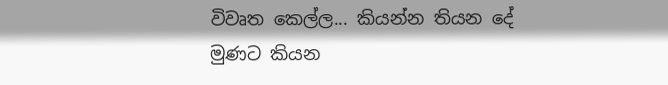විවෘත කෙල්ල... කියන්න තියන දේ මුණට කියන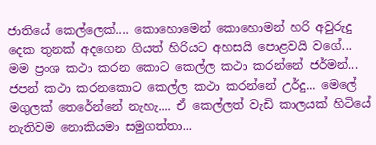ජාතියේ කෙල්ලෙක්.... කොහොමෙන් කොහොමන් හරි අවුරුදු දෙක තුනක් අදගෙන ගියත් හිරියට අහසයි පොළවයි වගේ... මම ප්‍රංශ කථා කරන කොට කෙල්ල කථා කරන්නේ ජර්මන්... ජපන් කථා කරනකොට කෙල්ල කථා කරන්නේ උර්දු... මෙලේ මගුලක් තෙරේන්නේ නැහැ.... ඒ කෙල්ලත් වැඩි කාලයක් හිටියේ නැතිවම නොකියමා සමුගත්තා...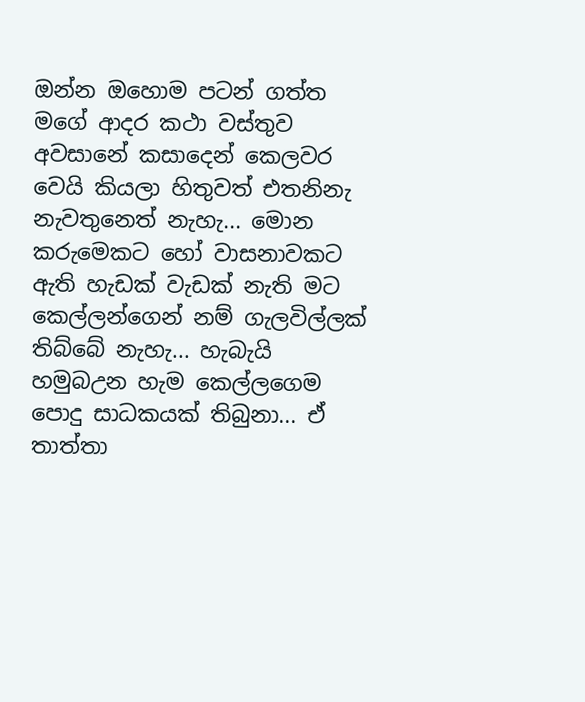ඔන්න ඔහොම පටන් ගත්ත මගේ ආදර කථා වස්තුව අවසානේ කසාදෙන් කෙලවර වෙයි කියලා හිතුවත් එතනිනැ නැවතුනෙත් නැහැ... මොන කරුමෙකට හෝ වාසනාවකට ඇති හැඩක් වැඩක් නැති මට කෙල්ලන්ගෙන් නම් ගැලවිල්ලක් තිබ්බේ නැහැ... හැබැයි හමුබඋන හැම කෙල්ලගෙම පොදු සාධකයක් තිබුනා... ඒ තාත්තා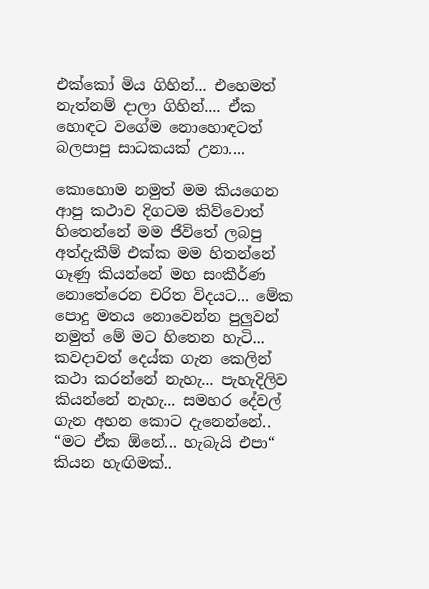එක්කෝ මිය ගිහින්... එහෙමත් නැත්නම් දාලා ගිහින්.... ඒක හොඳට වගේම නොහොඳටත් බලපාපු සාධකයක් උනා....

කොහොම නමුත් මම කියගෙන ආපු කථාව දිගටම කිව්වොත් හිතෙන්නේ මම ජීවිතේ ලබපු අත්දැකීම් එක්ක මම හිතන්නේ ගෑණු කියන්නේ මහ සංකීර්ණ නොතේරෙන චරිත විදයට... මේක පොදු මතය නොවෙන්න පුලුවන් නමුත් මේ මට හිතෙන හැටි... කවදාවත් දෙය්ක ගැන කෙලින් කථා කරන්නේ නැහැ... පැහැදිලිව කියන්නේ නැහැ... සමහර දේවල් ගැන අහන කොට දැනෙන්නේ.. “මට ඒක ඕනේ... හැබැයි එපා“ කියන හැඟිමක්..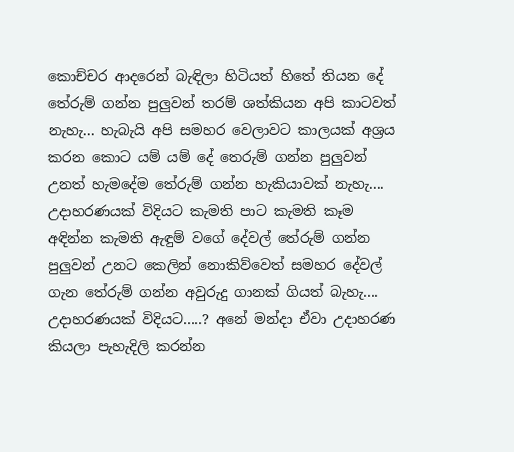කොච්චර ආදරෙන් බැඳිලා හිටියත් හිතේ තියන දේ තේරුම් ගන්න පුලුවන් තරම් ශත්කියන අපි කාටවත් නැහැ... හැබැයි අපි සමහර වෙලාවට කාලයක් අශ්‍රය කරන කොට යම් යම් දේ තෙරුම් ගන්න පුලුවන් උනත් හැමදේම තේරුම් ගන්න හැකියාවක් නැහැ.... උදාහරණයක් විදියට කැමති පාට කැමති කෑම අඳින්න කැමති ඇඳුම් වගේ දේවල් තේරුම් ගන්න පුලුවන් උනට කෙලින් නොකිව්වෙත් සමහර දේවල් ගැන තේරුම් ගන්න අවුරුදු ගානක් ගියත් බැහැ.... උදාහරණයක් විදියට.....? අනේ මන්දා ඒවා උදාහරණ කියලා පැහැදිලි කරන්න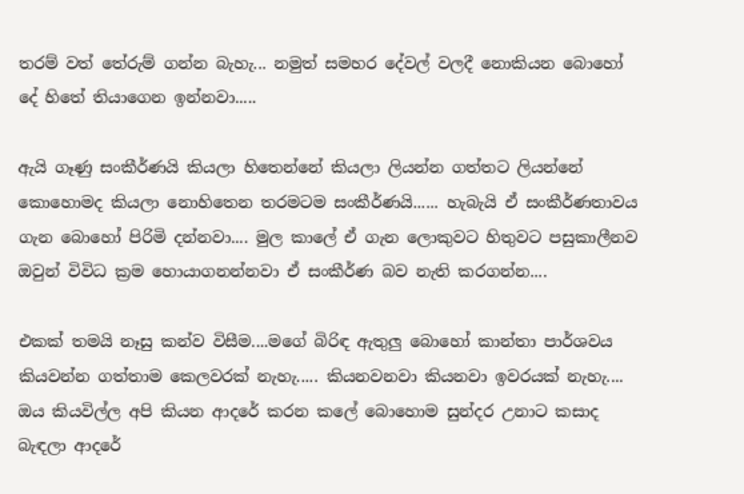තරම් වත් තේරුම් ගන්න බැහැ... නමුත් සමහර දේවල් වලදී නොකියන බොහෝ දේ හිතේ තියාගෙන ඉන්නවා.....

ඇයි ගෑණු සංකීර්ණයි කියලා හිතෙන්නේ කියලා ලියන්න ගත්තට ලියන්නේ කොහොමද කියලා නොහිතෙන තරමටම සංකීර්ණයි...... හැබැයි ඒ සංකීර්ණතාවය ගැන බොහෝ පිරිමි දන්නවා.... මුල කාලේ ඒ ගැන ලොකුවට හිතුවට පසුකාලීනව ඔවුන් විවිධ ක්‍රම හොයාගනන්නවා ඒ සංකීර්ණ බව නැති කරගන්න....

එකක් තමයි නෑසු කන්ව විසීම....මගේ බිරිඳ ඇතුලු බොහෝ කාන්තා පාර්ශවය කියවන්න ගත්තාම කෙලවරක් නැහැ..... කියනවනවා කියනවා ඉවරයක් නැහැ.... ඔය කියවිල්ල අපි කියන ආදරේ කරන කලේ බොහොම සුන්දර උනාට කසාද බැඳලා ආදරේ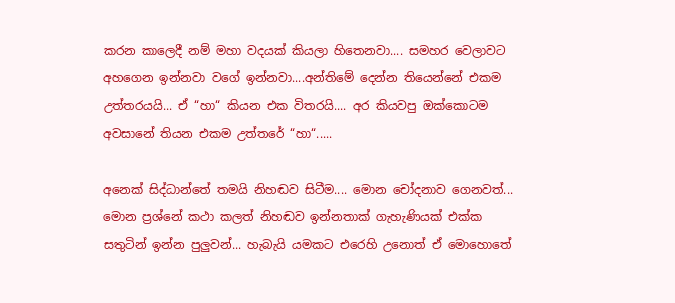කරන කාලෙදී නම් මහා වදයක් කියලා හිතෙනවා.... සමහර වෙලාවට අහගෙන ඉන්නවා වගේ ඉන්නවා....අන්තිමේ දෙන්න තියෙන්නේ එකම උත්තරයයි... ඒ “හා“ කියන එක විතරයි.... අර කියවපු ඔක්කොටම අවසානේ තියන එකම උත්තරේ “හා“.....

අනෙක් සිද්ධාන්තේ තමයි නිහඬව සිටීම.... මොන චෝදනාව ගෙනවත්... මොන ප්‍රශ්නේ කථා කලත් නිහඬව ඉන්නතාක් ගැහැණියක් එක්ක සතුටින් ඉන්න පුලුවන්... හැබැයි යමකට එරෙහි උනොත් ඒ මොහොතේ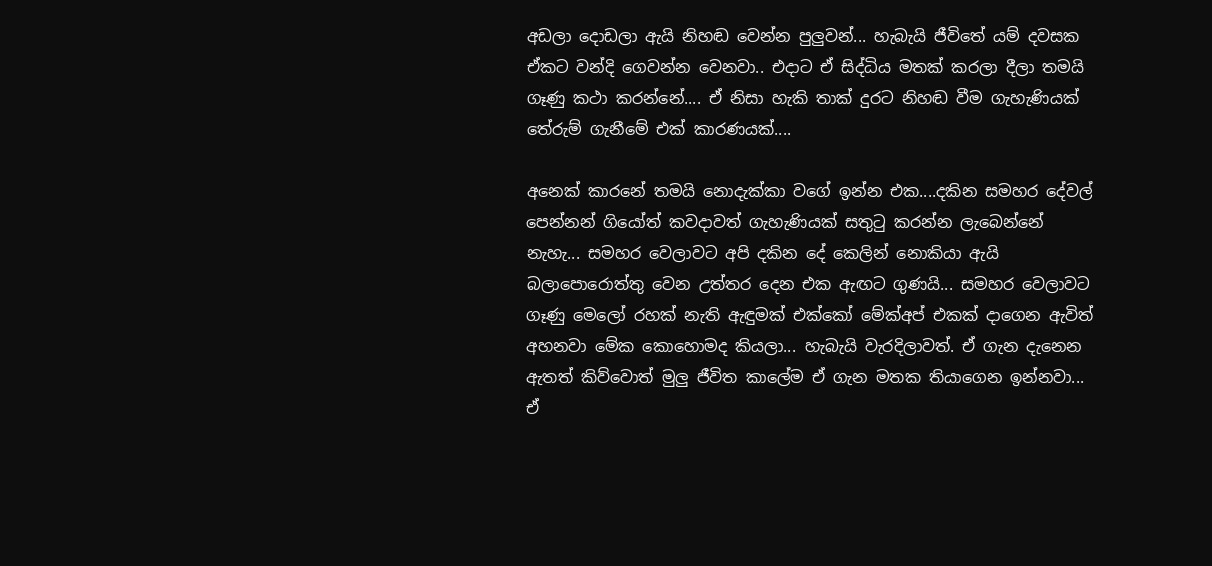අඩලා දොඩලා ඇයි නිහඬ වෙන්න පුලුවන්... හැබැයි ජීවිතේ යම් දවසක ඒකට වන්දි ගෙවන්න වෙනවා.. එදාට ඒ සිද්ධිය මතක් කරලා දීලා තමයි ගෑණු කථා කරන්නේ.... ඒ නිසා හැකි තාක් දුරට නිහඬ වීම ගැහැණියක් තේරුම් ගැනීමේ එක් කාරණයක්....

අනෙක් කාරනේ තමයි නොදැක්කා වගේ ඉන්න එක....දකින සමහර දේවල් පෙන්නන් ගියෝත් කවදාවත් ගැහැණියක් සතුටු කරන්න ලැබෙන්නේ නැහැ... සමහර වෙලාවට අපි දකින දේ කෙලින් නොකියා ඇයි බලාපොරොත්තු වෙන උත්තර දෙන එක ඇඟට ගුණයි... සමහර වෙලාවට ගෑණු මෙලෝ රහක් නැති ඇඳුමක් එක්කෝ මේක්අප් එකක් දාගෙන ඇවිත් අහනවා මේක කොහොමද කියලා... හැබැයි වැරදිලාවත්. ඒ ගැන දැනෙන ඇතත් කිව්වොත් මුලු ජීවිත කාලේම ඒ ගැන මතක තියාගෙන ඉන්නවා... ඒ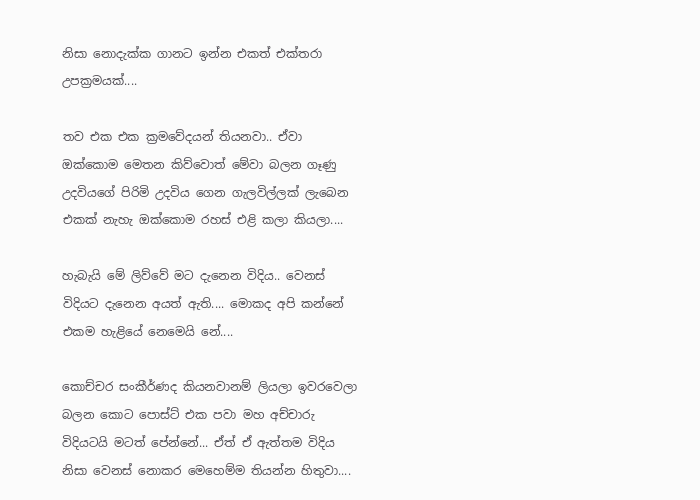නිසා නොදැක්ක ගානට ඉන්න එකත් එක්තරා උපක්‍රමයක්....

තව එක එක ක්‍රමවේදයන් තියනවා.. ඒවා ඔක්කොම මෙතන කිව්වොත් මේවා බලන ගෑණු උදවියගේ පිරිමි උදවිය ගෙන ගැලවිල්ලක් ලැබෙන එකක් නැහැ ඔක්කොම රහස් එළි කලා කියලා....

හැබැයි මේ ලිව්වේ මට දැනෙන විදිය.. වෙනස් විදියට දැනෙන අයත් ඇති.... මොකද අපි කන්නේ එකම හැළියේ නෙමෙයි නේ....

කොච්චර සංකීර්ණද කියනවානම් ලියලා ඉවරවෙලා බලන කොට පොස්ට් එක පවා මහ අච්චාරු විදියටයි මටත් පේන්නේ... ඒත් ඒ ඇත්තම විදිය නිසා වෙනස් නොකර මෙහෙම්ම තියන්න හිතුවා....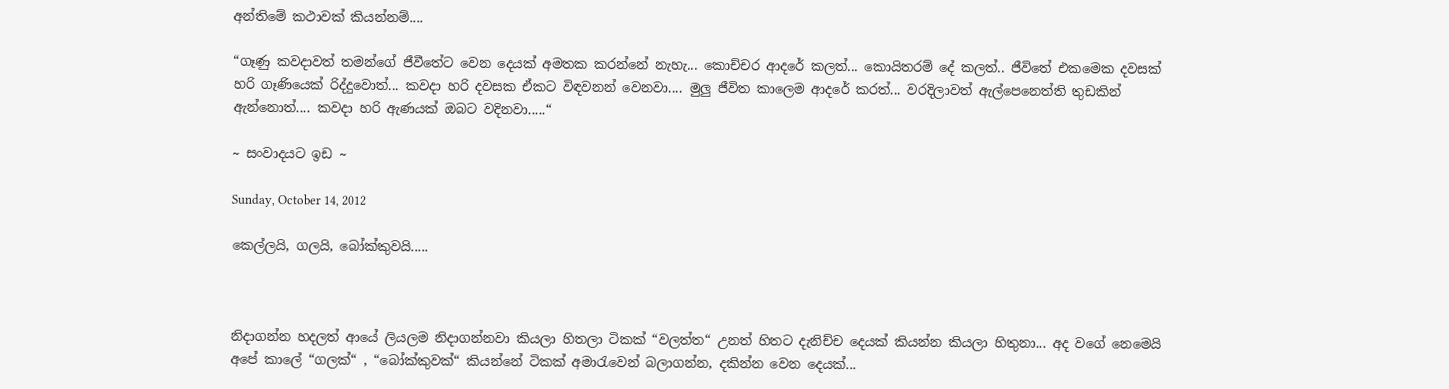අන්තිමේ කථාවක් කියන්නම්....

“ගෑණු කවදාවත් තමන්ගේ ජීවීතේට වෙන දෙයක් අමතක කරන්නේ නැහැ... කොච්චර ආදරේ කලත්... කොයිතරම් දේ කලත්.. ජීවිතේ එකමෙක දවසක් හරි ගෑණියෙක් රිද්දුවොත්... කවදා හරි දවසක ඒකට විඳවනන් වෙනවා.... මුලු ජීවිත කාලෙම ආදරේ කරත්... වරදිලාවත් ඇල්පෙනෙත්ති තුඩකින් ඇන්නොත්.... කවදා හරි ඇණයක් ඔබට වදිනවා.....“

~ සංවාදයට ඉඩ ~

Sunday, October 14, 2012

කෙල්ලයි, ගලයි, බෝක්කුවයි.....



නිදාගන්න හදලත් ආයේ ලියලම නිදාගන්නවා කියලා හිතලා ටිකක් “වලත්ත“ උනත් හිතට දැනිච්ච දෙයක් කියන්න කියලා හිතුනා... අද වගේ නෙමෙයි අපේ කාලේ “ගලක්“ , “බෝක්කුවක්“ කියන්නේ ටිකක් අමාරැවෙන් බලාගන්න, දකින්න වෙන දෙයක්...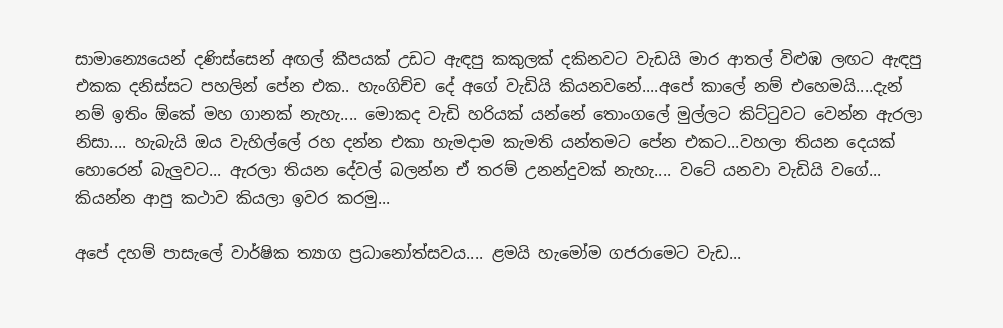සාමාන්‍යෙයෙන් දණිස්සෙන් අඟල් කීපයක් උඩට ඇඳපු කකුලක් දකිනවට වැඩයි මාර ආතල් විළුඹ ලඟට ඇඳපු එකක දනිස්සට පහලින් පේන එක.. හැංගිච්ච දේ අගේ වැඩියි කියනවනේ....අපේ කාලේ නම් එහෙමයි....දැන් නම් ඉතිං ඕකේ මහ ගානක් නැහැ.... මොකද වැඩි හරියක් යන්නේ තොංගලේ මුල්ලට කිට්ටුවට වෙන්න ඇරලා නිසා.... හැබැයි ඔය වැහිල්ලේ රහ දන්න එකා හැමදාම කැමති යන්තමට පේන එකට...වහලා තියන දෙයක් හොරෙන් බැලුවට... ඇරලා තියන දේවල් බලන්න ඒ තරම් උනන්දුවක් නැහැ.... වටේ යනවා වැඩියි වගේ... කියන්න ආපු කථාව කියලා ඉවර කරමු...

අපේ දහම් පාසැලේ වාර්ෂික ත්‍යාග ප්‍රධානෝත්සවය.... ළමයි හැමෝම ගජරාමෙට වැඩ...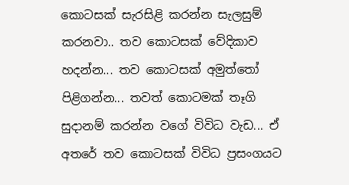කොටසක් සැරසිළි කරන්න සැලසුම් කරනවා.. තව කොටසක් වේදිකාව හදන්න... තව කොටසක් අමුත්තෝ පිළිගන්න... තවත් කොටමක් තෑගි සුදානම් කරන්න වගේ විවිධ වැඩ... ඒ අතරේ තව කොටසක් විවිධ ප්‍රසංගයට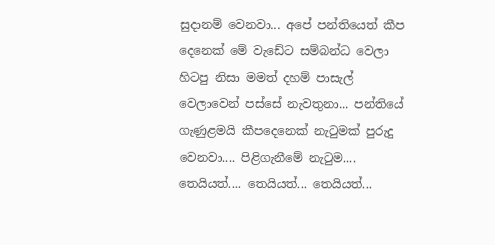සුදානම් වෙනවා... අපේ පන්තියෙත් කීප දෙනෙක් මේ වැඩේට සම්බන්ධ වෙලා හිටපු නිසා මමත් දහම් පාසැල් වෙලාවෙන් පස්සේ නැවතුනා... පන්තියේ ගැණුළමයි කීපදෙනෙක් නැටුමක් පුරුදු වෙනවා.... පිළිගැනීමේ නැටුම....
තෙයියත්.... තෙයියත්... තෙයියත්...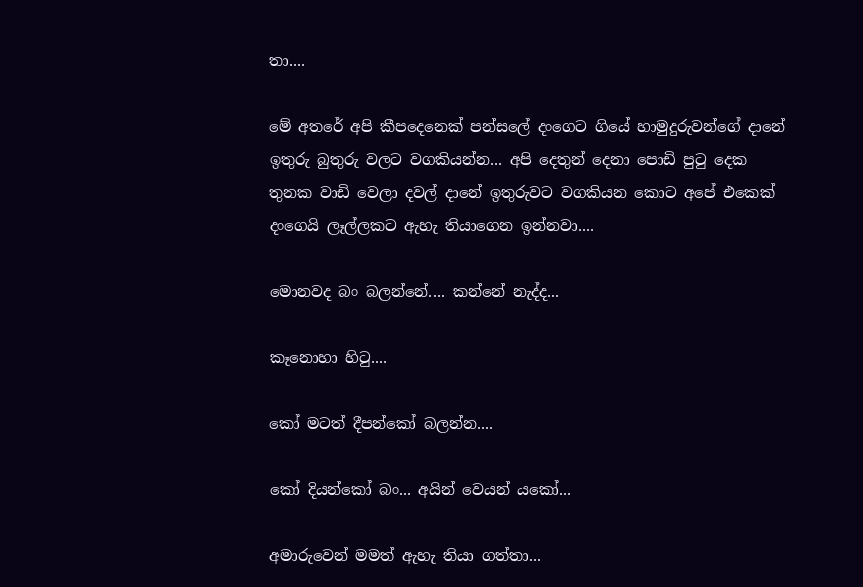තා....

මේ අතරේ අපි කීපදෙනෙක් පන්සලේ දංගෙට ගියේ හාමුදුරුවන්ගේ දානේ ඉතුරු බුතුරු වලට වගකියන්න... අපි දෙතුන් දෙනා පොඩි පුටු දෙක තුනක වාඩි වෙලා දවල් දානේ ඉතුරුවට වගකියන කොට අපේ එකෙක් දංගෙයි ලෑල්ලකට ඇහැ තියාගෙන ඉන්නවා....

මොනවද බං බලන්නේ.... කන්නේ නැද්ද...

කෑනොහා හිටු....

කෝ මටත් දීපන්කෝ බලන්න....

කෝ දියන්කෝ බං... අයින් වෙයන් යකෝ...

අමාරුවෙන් මමත් ඇහැ තියා ගත්තා...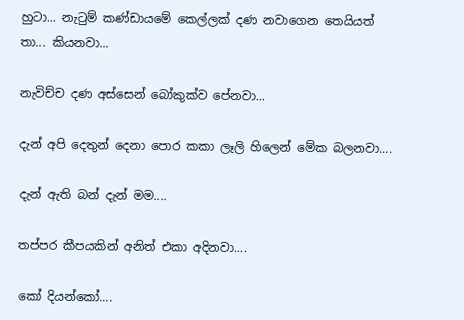හුටා... නැටුම් කණ්ඩායමේ කෙල්ලක් දණ නවාගෙන තෙයියත් තා... කියනවා...

නැවිච්ච දණ අස්සෙන් බෝකුක්ව පේනවා...

දැන් අපි දෙතුන් දෙනා පොර කකා ලෑලි හිලෙන් මේක බලනවා....

දැන් ඇති බන් දැන් මම....

තප්පර කීපයකින් අනිත් එකා අදිනවා....

කෝ දියන්කෝ....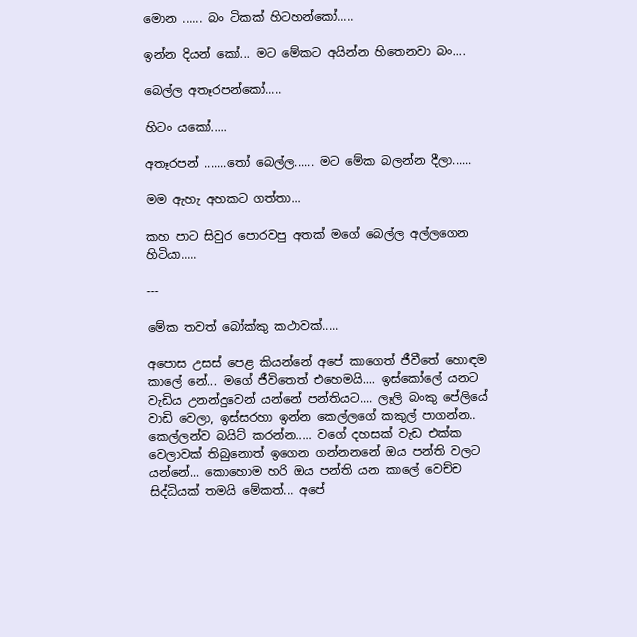මොන ...... බං ටිකක් හිටහන්කෝ.....

ඉන්න දියන් කෝ... මට මේකට අයින්න හිතෙනවා බං....

බෙල්ල අතෑරපන්කෝ.....

හිටං යකෝ.....

අතෑරපන් .......තෝ බෙල්ල...... මට මේක බලන්න දීලා......

මම ඇහැ අහකට ගත්තා...

කහ පාට සිවුර පොරවපු අතක් මගේ බෙල්ල අල්ලගෙන හිටියා.....

---

මේක තවත් බෝක්කු කථාවක්.....

අපොස උසස් පෙළ කියන්නේ අපේ කාගෙත් ජීවීතේ හොඳම කාලේ නේ... මගේ ජීවිතෙත් එහෙමයි.... ඉස්කෝලේ යනට වැඩිය උනන්දුවෙන් යන්නේ පන්තියට.... ලෑලි බංකු පේලියේ වාඩි වෙලා, ඉස්සරහා ඉන්න කෙල්ලගේ කකුල් පාගන්න.. කෙල්ලන්ව බයිට් කරන්න..... වගේ දහසක් වැඩ එක්ක වෙලාවක් තිබුනොත් ඉගෙන ගන්නනනේ ඔය පන්ති වලට යන්නේ... කොහොම හරි ඔය පන්ති යන කාලේ වෙච්ච සිද්ධියක් තමයි මේකත්... අපේ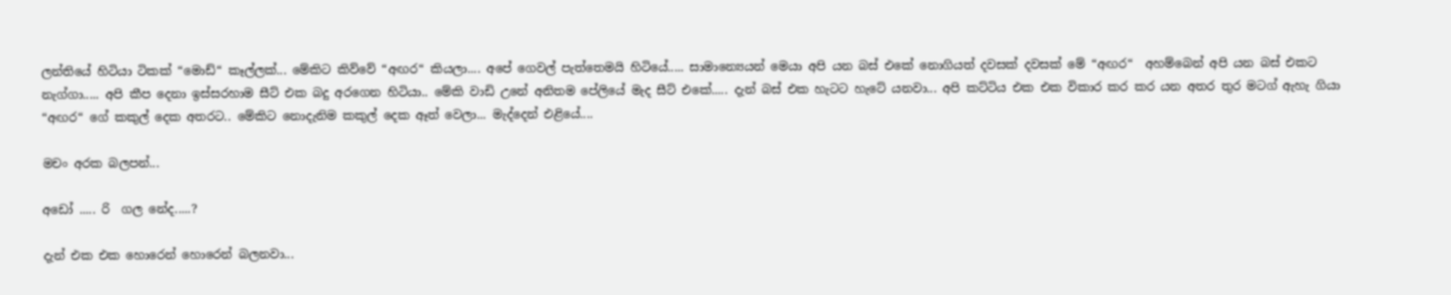ලන්තියේ හිටියා ටිකක් “මොඩ්“ කෑල්ලක්... මේකිට කිව්වේ “අඟර“ කියලා.... අපේ ගෙවල් පැත්තෙමයි හිටියේ..... සාමාන්‍යෙයන් මෙයා අපි යන බස් එකේ නොගියත් දවසක් දවසක් මේ “අඟර“  අහම්බෙන් අපි යන බස් එකට නැග්ගා..... අපි කීප දෙනා ඉස්සරහාම සීට් එක බදු අරගෙන හිටියා.. මේකි වාඩි උනේ අනිතම පේලියේ මැද සීට් එකේ..... දැන් බස් එක හැටට හැටේ යනවා... අපි කට්ටිය එක එක විකාර කර කර යන අතර තුර මටග් ඇහැ ගියා “අඟර“ ගේ කකුල් දෙක අතරට.. මේකිට නොදැනිම කකුල් දෙක ඈත් වෙලා... මැද්දෙන් එළියේ....

මචං අරක බලපන්...

අඩෝ ..... රි  ගල නේද.....?

දැන් එක එක හොරෙන් හොරෙන් බලනවා...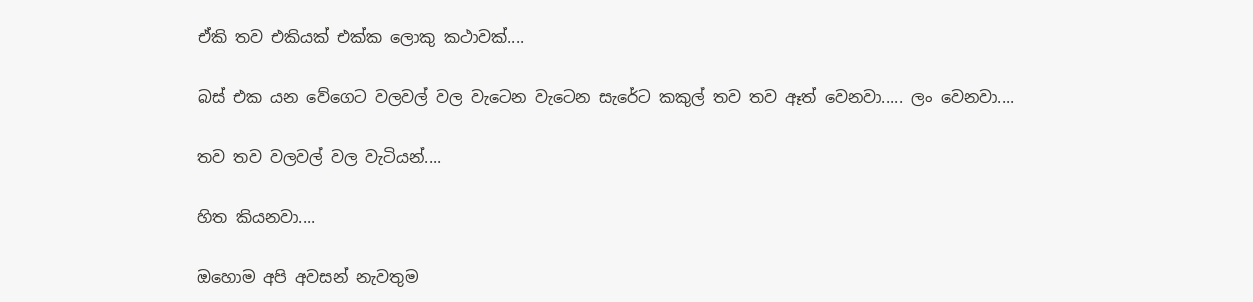ඒකි තව එකියක් එක්ක ලොකු කථාවක්....

බස් එක යන වේගෙට වලවල් වල වැටෙන වැටෙන සැරේට කකුල් තව තව ඈත් වෙනවා..... ලං වෙනවා....

තව තව වලවල් වල වැටියන්....

හිත කියනවා....

ඔහොම අපි අවසන් නැවතුම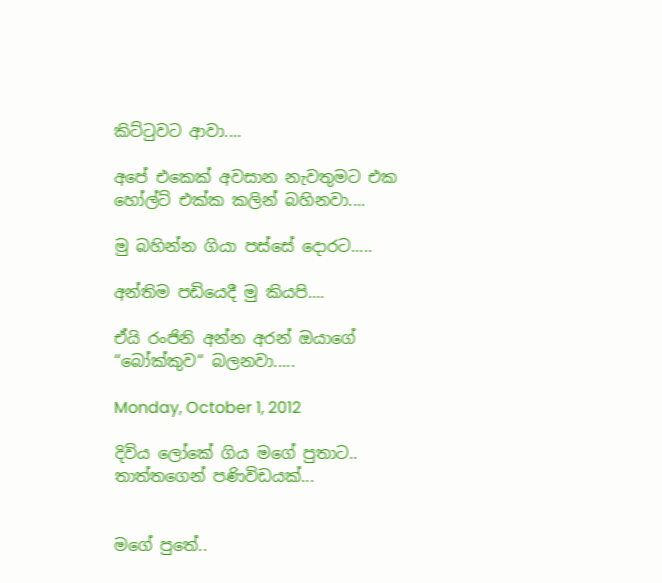කිට්ටුවට ආවා....

අපේ එකෙක් අවසාන නැවතුමට එක හෝල්ට් එක්ක කලින් බහිනවා....

මු බහින්න ගියා පස්සේ දොරට.....

අන්තිම පඩියෙදී මු කියපි....

ඒයි රංජිනි අන්න අරන් ඔයාගේ “බෝක්කුව“ බලනවා.....

Monday, October 1, 2012

දිවිය ලෝකේ ගිය මගේ පුතාට.. තාත්තගෙන් පණිවිඩයක්...


මගේ පුතේ..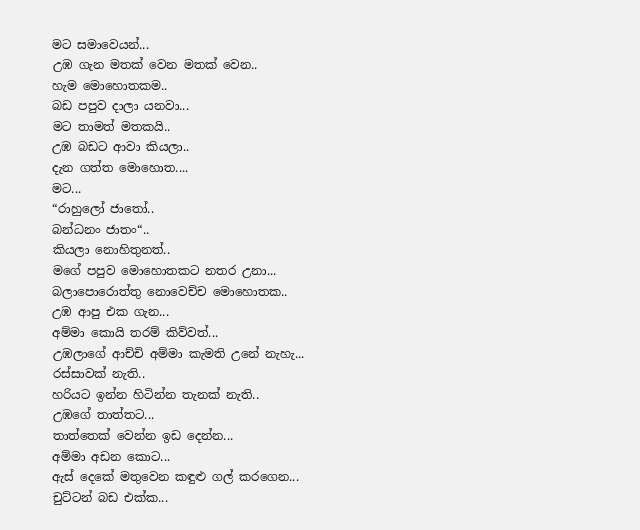මට සමාවෙයන්...
උඹ ගැන මතක් වෙන මතක් වෙන..
හැම මොහොතකම..
බඩ පපුව දාලා යනවා...
මට තාමත් මතකයි..
උඹ බඩට ආවා කියලා..
දැන ගත්ත මොහොත....
මට...
“රාහුලෝ ජාතෝ..
බන්ධනං ජාතං“..
කියලා නොහිතුනත්..
මගේ පපුව මොහොතකට නතර උනා...
බලාපොරොත්තු නොවෙච්ච මොහොතක..
උඹ ආපු එක ගැන...
අම්මා කොයි තරම් කිව්වත්...
උඹලාගේ ආච්චි අම්මා කැමති උනේ නැහැ...
රස්සාවක් නැති..
හරියට ඉන්න හිටින්න තැනක් නැති..
උඹගේ තාත්තට...
තාත්තෙක් වෙන්න ඉඩ දෙන්න...
අම්මා අඩන කොට...
ඇස් දෙකේ මතුවෙන කඳුළු ගල් කරගෙන...
චුට්ටන් බඩ එක්ක...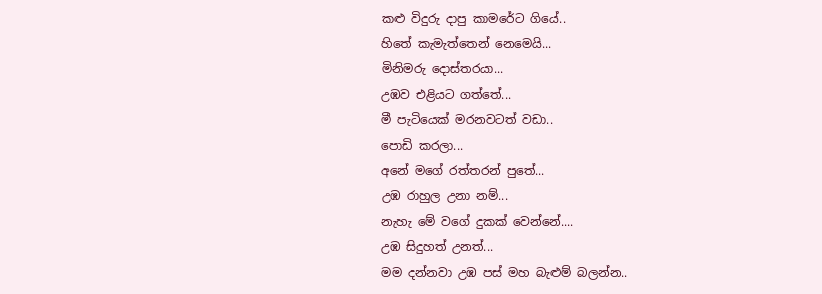කළු විදුරු දාපු කාමරේට ගියේ..
හිතේ කැමැත්තෙන් නෙමෙයි...
මිනිමරු දොස්තරයා...
උඹව එළියට ගත්තේ...
මී පැටියෙක් මරනවටත් වඩා..
පොඩි කරලා...
අනේ මගේ රත්තරන් පුතේ...
උඹ රාහුල උනා නම්...
නැහැ මේ වගේ දුකක් වෙන්නේ....
උඹ සිදුහත් උනත්...
මම දන්නවා උඹ පස් මහ බැළුම් බලන්න..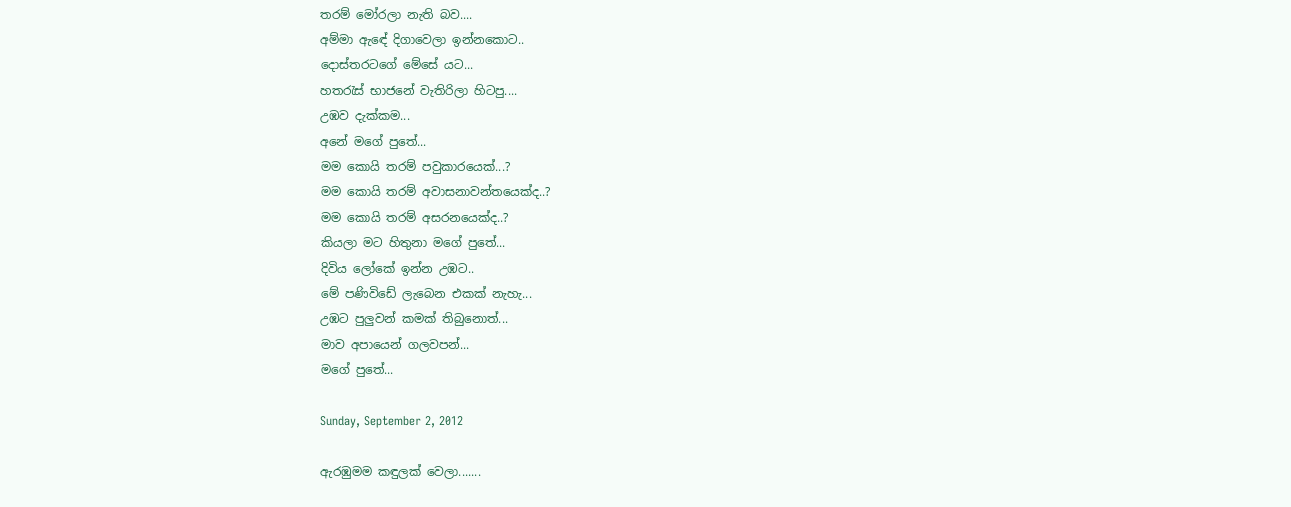තරම් මෝරලා නැති බව....
අම්මා ඇඳේ දිගාවෙලා ඉන්නකොට..
දොස්තරටගේ මේසේ යට...
හතරැස් භාජනේ වැතිරිලා හිටපු....
උඹව දැක්කම...
අනේ මගේ පුතේ...
මම කොයි තරම් පවුකාරයෙක්...?
මම කොයි තරම් අවාසනාවන්තයෙක්ද..?
මම කොයි තරම් අසරනයෙක්ද..?
කියලා මට හිතුනා මගේ පුතේ...
දිවිය ලෝකේ ඉන්න උඹට..
මේ පණිවිඩේ ලැබෙන එකක් නැහැ...
උඹට පුලුවන් කමක් තිබුනොත්...
මාව අපායෙන් ගලවපන්...
මගේ පුතේ...

Sunday, September 2, 2012

ඇරඹුමම කඳුලක් වෙලා.......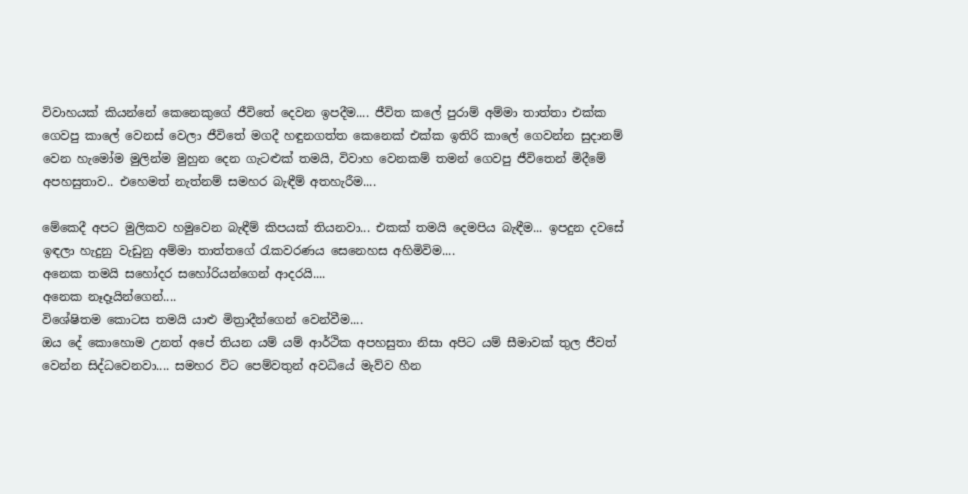විවාහයක් කියන්නේ කෙනෙකුගේ ජීවිතේ දෙවන ඉපදීම.... ජීවිත කලේ පුරාම් අම්මා තාත්තා එක්ක ගෙවපු කාලේ වෙනස් වෙලා ජීවිතේ මගදී හඳුනගත්ත කෙනෙක් එක්ක ඉතිරි කාලේ ගෙවන්න සුදානම් වෙන හැමෝම මුලින්ම මුහුන දෙන ගැටළුක් තමයි, විවාහ වෙනකම් තමන් ගෙවපු ජීවිතෙන් මිදීමේ අපහසුතාව.. එහෙමත් නැත්නම් සමහර බැඳීම් අතහැරීම....

මේකෙදී අපට මුලිකව හමුවෙන බැඳීම් කිපයක් තියනවා... එකක් තමයි දෙමපිය බැඳීම... ඉපදුන දවසේ ඉඳලා හැදුනු වැඩුනු අම්මා තාත්තගේ රැකවරණය සෙනෙහස අහිමිවිම....
අනෙක තමයි සහෝදර සහෝරියන්ගෙන් ආදරයි....
අනෙක නෑදෑයින්ගෙන්....
විශේෂිතම කොටස තමයි යාළු මිත්‍රාදීන්ගෙන් වෙන්වීම....
ඔය දේ කොහොම උනත් අපේ තියන යම් යම් ආර්ථික අපහසුතා නිසා අපිට යම් සීමාවක් තුල ජීවත් වෙන්න සිද්ධවෙනවා.... සමහර විට පෙම්වතුන් අවධියේ මැව්ව හීන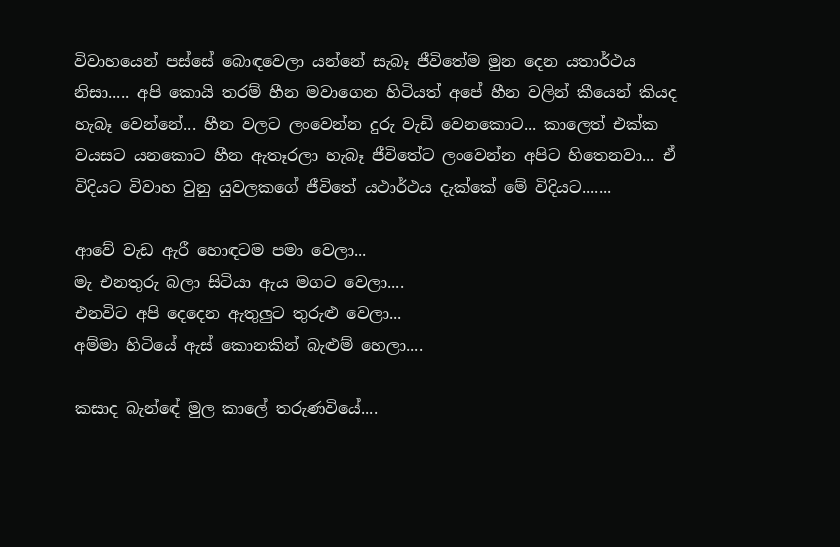විවාහයෙන් පස්සේ බොඳවෙලා යන්නේ සැබෑ ජීවිතේම මුන දෙන යතාර්ථය නිසා..... අපි කොයි තරම් හීන මවාගෙන හිටියත් අපේ හීන වලින් කීයෙන් කියද හැබෑ වෙන්නේ... හීන වලට ලංවෙන්න දුරු වැඩි වෙනකොට... කාලෙත් එක්ක වයසට යනකොට හීන ඇතෑරලා හැබෑ ජීවිතේට ලංවෙන්න අපිට හිතෙනවා... ඒ විදියට විවාහ වුනු යුවලකගේ ජීවිතේ යථාර්ථය දැක්කේ මේ විදියට.......

ආවේ වැඩ ඇරී හොඳටම පමා වෙලා...
මැ එනතුරු බලා සිටියා ඇය මගට වෙලා....
එනවිට අපි දෙදෙන ඇතුලුට තුරුළු වෙලා...
අම්මා හිටියේ ඇස් කොනකින් බැළුම් හෙලා....

කසාද බැන්ඳේ මුල කාලේ තරුණවියේ....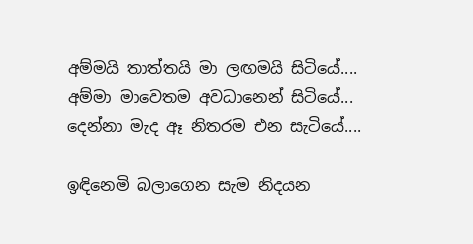අම්මයි තාත්තයි මා ලඟමයි සිටියේ....
අම්මා මාවෙතම අවධානෙන් සිටියේ...
දෙන්නා මැද ඈ නිතරම එන සැටියේ....

ඉඳිනෙමි බලාගෙන සැම නිදයන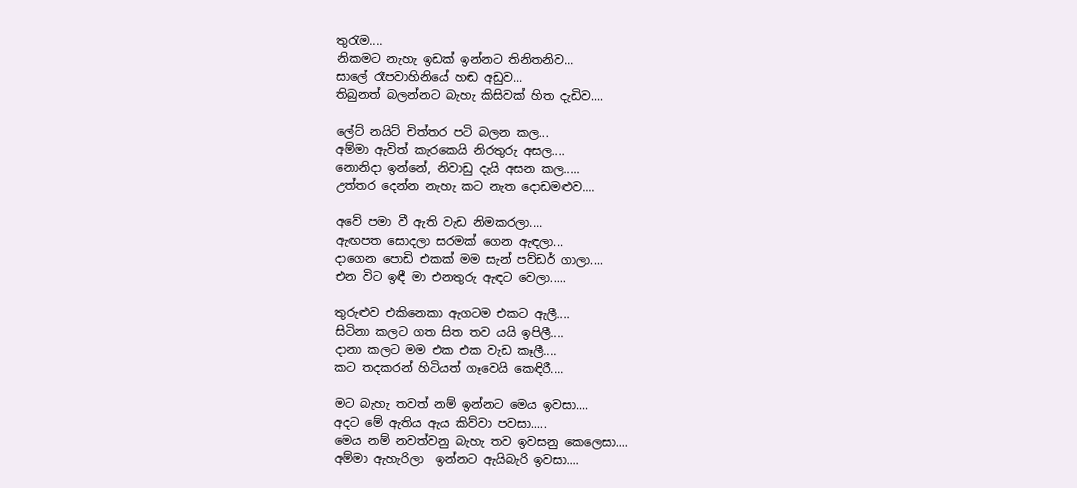තුරැම....
නිකමට නැහැ ඉඩක් ඉන්නට තිනිතනිව...
සාලේ රෑපවාහිනියේ හඬ අඩුව...
තිබුනත් බලන්නට බැහැ කිසිවක් හිත දැඩිව....

ලේට් නයිට් චිත්තර පටි බලන කල...
අම්මා ඇවිත් කැරකෙයි නිරතුරු අසල....
නොනිදා ඉන්නේ, නිවාඩු දැයි අසන කල.....
උත්තර දෙන්න නැහැ කට නැත දොඩමළුව....

අවේ පමා වී ඇති වැඩ නිමකරලා....
ඇඟපත සොදලා සරමක් ගෙන ඇඳලා...
දාගෙන පොඩි එකක් මම සැන් පව්ඩර් ගාලා....
එන විට ඉඳී මා එනතුරු ඇඳට වෙලා.....

තුරුළුව එකිනෙකා ඇගටම එකට ඇලී....
සිටිනා කලට ගත සිත තව යයි ඉපිලී....
දානා කලට මම එක එක වැඩ කෑලී....
කට තදකරන් හිටියත් ගෑවෙයි කෙඳිරී....

මට බැහැ තවත් නම් ඉන්නට මෙය ඉවසා....
අදට මේ ඇතිය ඇය කිව්වා පවසා.....
මෙය නම් නවත්වනු බැහැ තව ඉවසනු කෙලෙසා....
අම්මා ඇහැරිලා  ඉන්නට ඇයිබැරි ඉවසා....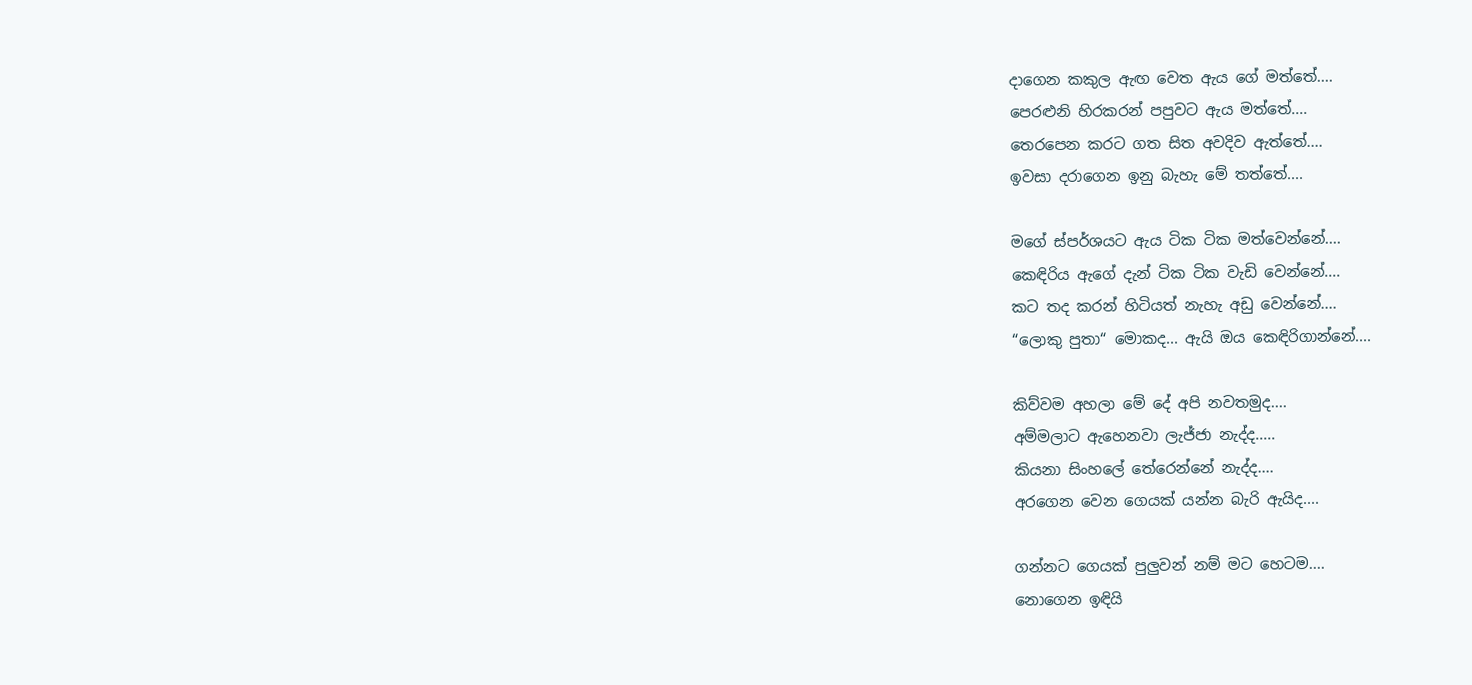දාගෙන කකුල ඇඟ වෙත ඇය ගේ මත්තේ....
පෙරළුනි හිරකරන් පපුවට ඇය මත්තේ....
තෙරපෙන කරට ගත සිත අවදිව ඇත්තේ....
ඉවසා දරාගෙන ඉනු බැහැ මේ තත්තේ....

මගේ ස්පර්ශයට ඇය ටික ටික මත්වෙන්නේ....
කෙඳිරිය ඇගේ දැන් ටික ටික වැඩි වෙන්නේ....
කට තද කරන් හිටියත් නැහැ අඩු වෙන්නේ....
“ලොකු පුතා“ මොකද... ඇයි ඔය කෙඳිරිගාන්නේ....

කිව්වම අහලා මේ දේ අපි නවතමුද....
අම්මලාට ඇහෙනවා ලැජ්ජා නැද්ද.....
කියනා සිංහලේ තේරෙන්නේ නැද්ද....
අරගෙන වෙන ගෙයක් යන්න බැරි ඇයිද....

ගන්නට ගෙයක් පුලුවන් නම් මට හෙටම....
නොගෙන ඉඳියි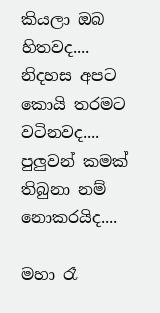කියලා ඔබ හිතවද....
නිදහස අපට කොයි තරමට වටිනවද....
පුලුවන් කමක් තිබුනා නම් නොකරයිද....

මහා රෑ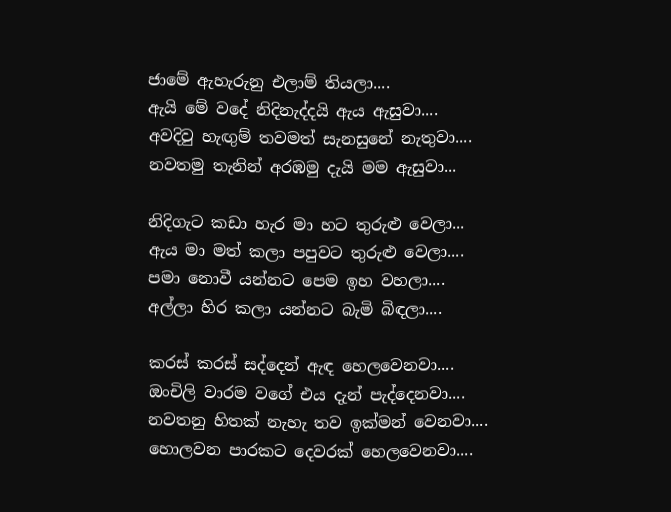ජාමේ ඇහැරුනු එලාම් තියලා....
ඇයි මේ වදේ නිදිනැද්දයි ඇය ඇසුවා....
අවදිවු හැඟුම් තවමත් සැනසුනේ නැතුවා....
නවතමු තැනින් අරඹමු දැයි මම ඇසුවා...

නිදිගැට කඩා හැර මා හට තුරුළු වෙලා...
ඇය මා මත් කලා පපුවට තුරුළු වෙලා....
පමා නොවී යන්නට පෙම ඉහ වහලා....
අල්ලා හිර කලා යන්නට බැමි බිඳලා....

කරස් කරස් සද්දෙන් ඇඳ හෙලවෙනවා....
ඔංචිලි වාරම වගේ එය දැන් පැද්දෙනවා....
නවතනු හිතක් නැහැ තව ඉක්මන් වෙනවා....
හොලවන පාරකට දෙවරක් හෙලවෙනවා....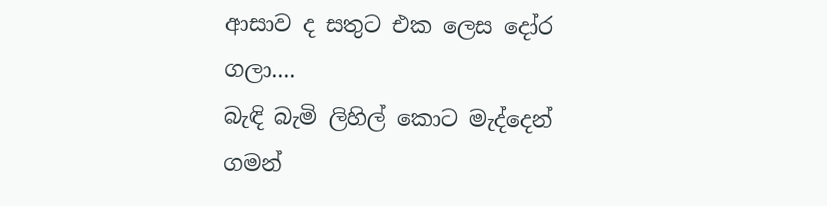ආසාව ද සතුට එක ලෙස දෝර ගලා....
බැඳි බැමි ලිහිල් කොට මැද්දෙන් ගමන්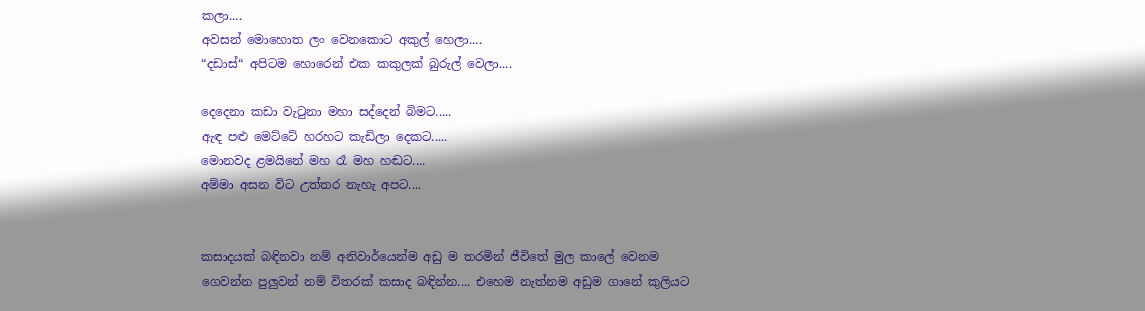කලා....
අවසන් මොහොත ලං වෙනකොට අකුල් හෙලා....
“දඩාස්“ අපිටම හොරෙන් එක කකුලක් බුරුල් වෙලා....

දෙදෙනා කඩා වැටුනා මහා සද්දෙන් බිමට.....
ඇඳ පළු මෙට්ටේ හරහට කැඩිලා දෙකට.....
මොනවද ළමයිනේ මහ රෑ මහ හඬට....
අම්මා අසන විට උත්තර නැහැ අපට....


කසාදයක් බඳිනවා නම් අනිවාර්යෙන්ම අඩු ම තරමින් ජීවිතේ මුල කාලේ වෙනම ගෙවන්න පුලුවන් නම් විතරක් කසාද බඳින්න.... එහෙම නැත්නම අඩුම ගානේ කුලියට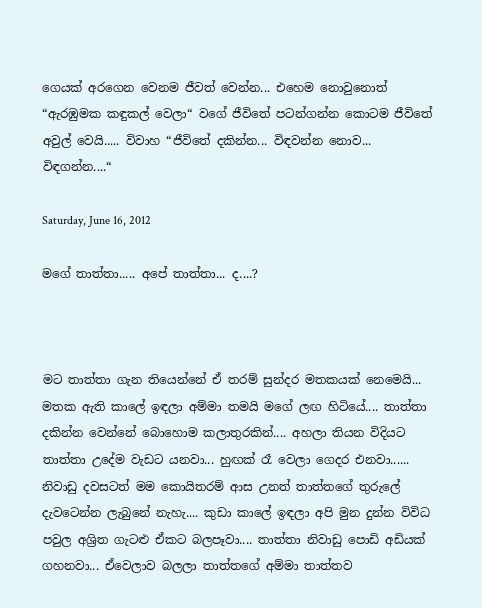ගෙයක් අරගෙන වෙනම ජීවත් වෙන්න... එහෙම නොවුනොත් “ඇරඹුමක කඳුකල් වෙලා“ වගේ ජීවිතේ පටන්ගන්න කොටම ජීවිතේ අවුල් වෙයි..... විවාහ “ජීවිතේ දකින්න... විඳවන්න නොව... විඳගන්න....“

Saturday, June 16, 2012

මගේ තාත්තා..... අපේ තාත්තා... ද....?



මට තාත්තා ගැන තියෙන්නේ ඒ තරම් සුන්දර මතකයක් නෙමෙයි... මතක ඇති කාලේ ඉඳලා අම්මා තමයි මගේ ලඟ හිටියේ.... තාත්තා දකින්න වෙන්නේ බොහොම කලාතුරකින්.... අහලා තියන විදියට තාත්තා උදේම වැඩට යනවා... හුඟක් රෑ වෙලා ගෙදර එනවා...... නිවාඩු දවසටත් මම කොයිතරම් ආස උනත් තාත්තගේ තුරුලේ දැවටෙන්න ලැබුනේ නැහැ.... කුඩා කාලේ ඉඳලා අපි මුන දුන්න විවිධ පවුල අශ්‍රිත ගැටළු ඒකට බලපෑවා.... තාත්තා නිවාඩු පොඩි අඩියක් ගහනවා... ඒවෙලාව බලලා තාත්තගේ අම්මා තාත්තව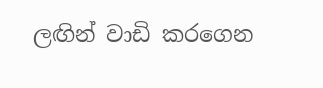ලඟින් වාඩි කරගෙන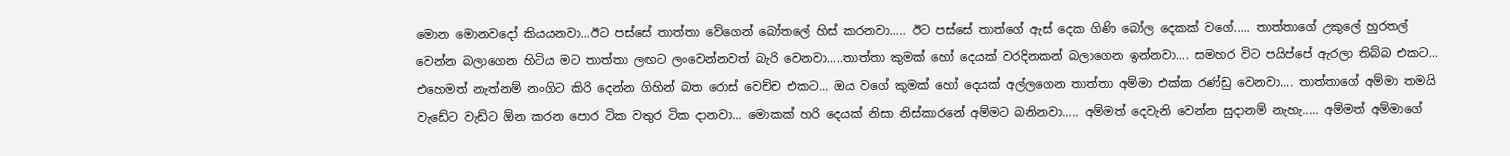මොන මොනවදෝ කියයනවා...ඊට පස්සේ තාත්තා වේගෙන් බෝතලේ හිස් කරනවා..... ඊට පස්සේ තාත්ගේ ඇස් දෙක ගිණි බෝල දෙකක් වගේ..... තාත්තාගේ උකුලේ හුරතල් වෙන්න බලාගෙන හිටිය මට තාත්තා ලඟට ලංවෙන්නවත් බැරි වෙනවා.....තාත්තා කුමක් හෝ දෙයක් වරදිනකන් බලාගෙන ඉන්නවා.... සමහර විට පයිප්පේ ඇරලා තිබ්බ එකට... එහෙමත් නැත්නම් නංගිට කිරි දෙන්න ගිහින් බත රොස් වෙච්ච එකට... ඔය වගේ කුමක් හෝ දෙයක් අල්ලගෙන තාත්තා අම්මා එක්ක රණ්ඩු වෙනවා.... තාත්තාගේ අම්මා තමයි වැඩේට වැඩ්ට ඕන කරන පොර ටික වතුර ටික දානවා... මොකක් හරි දෙයක් නිසා නිස්කාරනේ අම්මට බනිනවා..... අම්මත් දෙවැනි වෙන්න සුදානම් නැහැ..... අම්මත් අම්මාගේ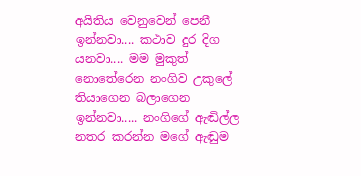අයිතිය වෙනුවෙන් පෙනී ඉන්නවා.... කථාව දුර දිග යනවා.... මම මුකුත් නොතේරෙන නංගිව උකුලේ තියාගෙන බලාගෙන ඉන්නවා..... නංගිගේ ඇඬිල්ල නතර කරන්න මගේ ඇඬුම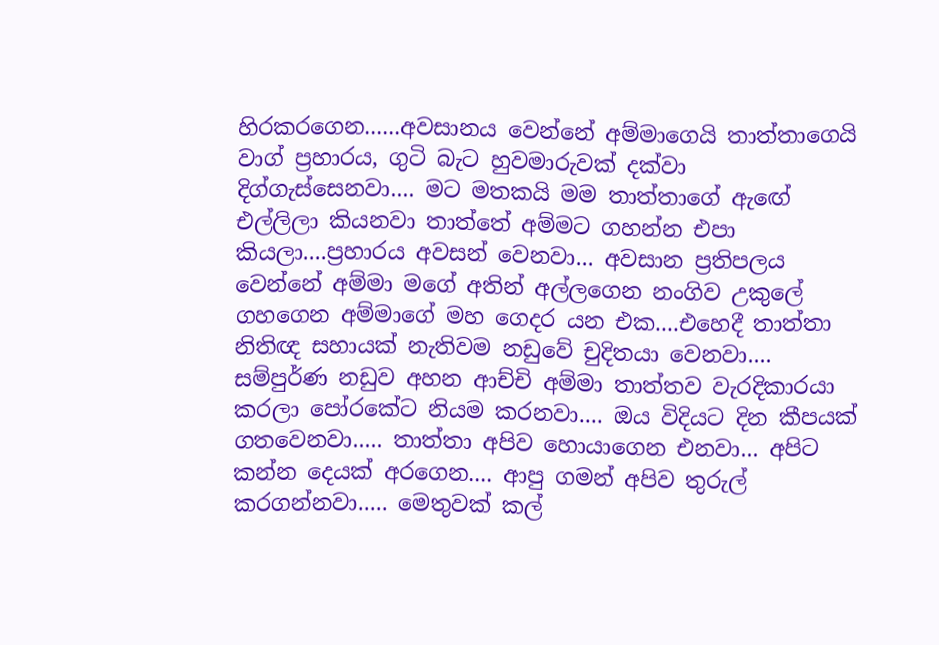හිරකරගෙන......අවසානය වෙන්නේ අම්මාගෙයි තාත්තාගෙයි වාග් ප්‍රහාරය, ගුටි බැට හුවමාරුවක් දක්වා දිග්ගැස්සෙනවා.... මට මතකයි මම තාත්තාගේ ඇඟේ එල්ලිලා කියනවා තාත්තේ අම්මට ගහන්න එපා කියලා....ප්‍රහාරය අවසන් වෙනවා... අවසාන ප්‍රතිපලය වෙන්නේ අම්මා මගේ අතින් අල්ලගෙන නංගිව උකුලේ ගහගෙන අම්මාගේ මහ ගෙදර යන එක....එහෙදී තාත්තා නිතිඥ සහායක් නැතිවම නඩුවේ චුදිතයා වෙනවා.... සම්පුර්ණ නඩුව අහන ආච්චි අම්මා තාත්තව වැරදිකාරයා කරලා පෝරකේට නියම කරනවා.... ඔය විදියට දින කීපයක් ගතවෙනවා..... තාත්තා අපිව හොයාගෙන එනවා... අපිට කන්න දෙයක් අරගෙන.... ආපු ගමන් අපිව තුරුල් කරගන්නවා..... මෙතුවක් කල්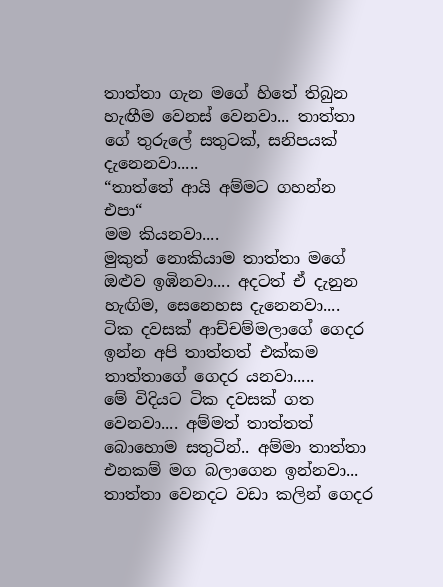තාත්තා ගැන මගේ හිතේ තිබුන හැඟීම වෙනස් වෙනවා... තාත්තා ගේ තුරුලේ සතුටක්, සනිපයක් දැනෙනවා.....
“තාත්තේ ආයි අම්මට ගහන්න එපා“
මම කියනවා....
මුකුත් නොකියාම තාත්තා මගේ ඔළුව ඉඹිනවා.... අදටත් ඒ දැනුන හැඟිම, සෙනෙහස දැනෙනවා....
ටික දවසක් ආච්චම්මලාගේ ගෙදර ඉන්න අපි තාත්තත් එක්කම තාත්තාගේ ගෙදර යනවා.....
මේ විදියට ටික දවසක් ගත වෙනවා.... අම්මත් තාත්තත් බොහොම සතුටින්.. අම්මා තාත්තා එනකම් මග බලාගෙන ඉන්නවා... තාත්තා වෙනදට වඩා කලින් ගෙදර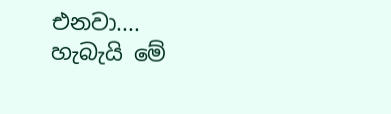එනවා....
හැබැයි මේ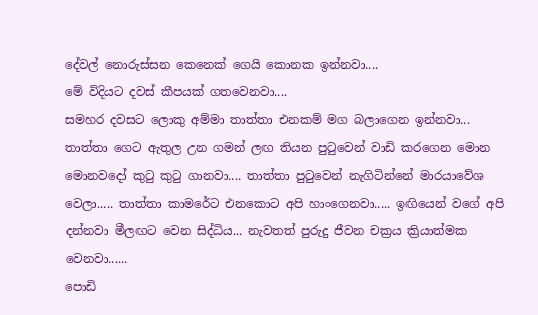දේවල් නොරුස්සන කෙනෙක් ගෙයි කොනක ඉන්නවා....
මේ විදියට දවස් කීපයක් ගතවෙනවා....
සමහර දවසට ලොකු අම්මා තාත්තා එනකම් මග බලාගෙන ඉන්නවා... තාත්තා ගෙට ඇතුල උන ගමන් ලඟ තියන පුටුවෙන් වාඩි කරගෙන මොන මොනවදෝ කුටු කුටු ගානවා.... තාත්තා පුටුවෙන් නැගිටින්නේ මාරයාවේශ වෙලා..... තාත්තා කාමරේට එනකොට අපි හාංගෙනවා..... ඉඟියෙන් වගේ අපි දන්නවා මීලඟට වෙන සිද්ධිය... නැවතත් පුරුදු ජීවන චක්‍රය ක්‍රියාත්මක වෙනවා......
පොඩි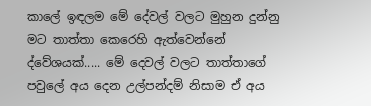කාලේ ඉඳලම මේ දේවල් වලට මුහුන දුන්නු මට තාත්තා කෙරෙහි ඇත්වෙන්නේ ද්වේශයක්..... මේ දෙවල් වලට තාත්තාගේ පවුලේ අය දෙන උල්පන්දම් නිසාම ඒ අය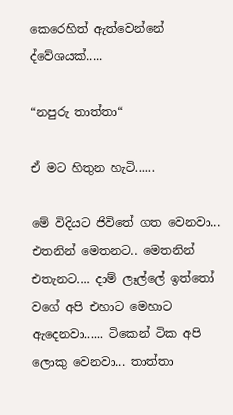කෙරෙහිත් ඇත්වෙන්නේ ද්වේශයක්.....

“නපුරු තාත්තා“

ඒ මට හිතුන හැටි......

මේ විදියට ජිවිතේ ගත වෙනවා... එතනින් මෙතනට.. මෙතනින් එතැනට.... දාම් ලෑල්ලේ ඉත්තෝ වගේ අපි එහාට මෙහාට ඇදෙනවා...... ටිකෙන් ටික අපි ලොකු වෙනවා... තාත්තා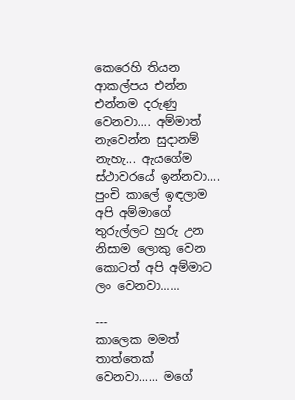කෙරෙහි තියන ආකල්පය එන්න එන්නම දරුණු වෙනවා.... අම්මාත් නැවෙන්න සුදානම් නැහැ... ඇයගේම ස්ථාවරයේ ඉන්නවා.... පුංචි කාලේ ඉඳලාම අපි අම්මාගේ තුරුල්ලට හුරු උන නිසාම ලොකු වෙන කොටත් අපි අම්මාට ලං වෙනවා......

---
කාලෙක මමත් තාත්තෙක් වෙනවා...... මගේ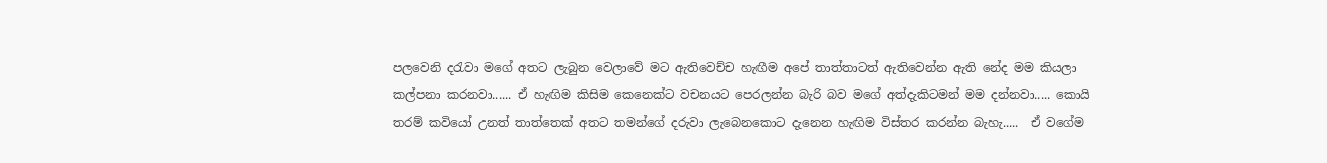පලවෙනි දරැවා මගේ අතට ලැබුන වෙලාවේ මට ඇතිවෙච්ච හැඟීම අපේ තාත්තාටත් ඇතිවෙන්න ඇති නේද මම කියලා කල්පනා කරනවා...... ඒ හැඟිම කිසිම කෙනෙක්ට වචනයට පෙරලන්න බැරි බව මගේ අත්දැකිටමන් මම දන්නවා..... කොයි තරම් කවියෝ උනත් තාත්තෙක් අතට තමන්ගේ දරුවා ලැබෙනකොට දැනෙන හැඟිම විස්තර කරන්න බැහැ.....  ඒ වගේම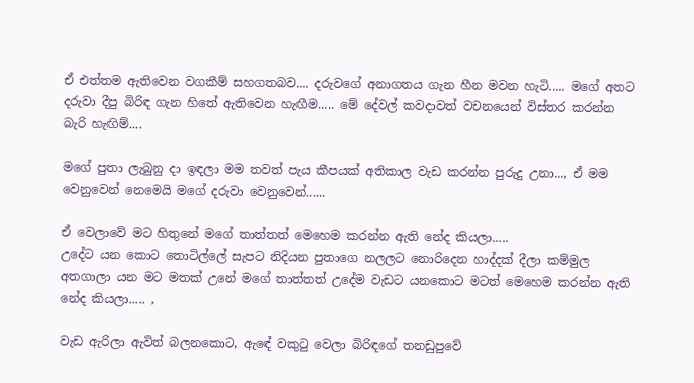ඒ එත්තම ඇතිවෙන වගකීම් සහගතබව.... දරුවගේ අනාගතය ගැන හීන මවන හැටි..... මගේ අතට දරුවා දීපු බිරිඳ ගැන හිතේ ඇතිවෙන හැඟීම..... මේ දේවල් කවදාවත් වචනයෙන් විස්තර කරන්න බැරි හැඟිම්....

මගේ පුතා ලැබුනු දා ඉඳලා මම තවත් පැය කීපයක් අතිකාල වැඩ කරන්න පුරුදු උනා..., ඒ මම වෙනුවෙන් නෙමෙයි මගේ දරුවා වෙනුවෙන්......

ඒ වෙලාවේ මට හිතුනේ මගේ තාත්තත් මෙහෙම කරන්න ඇති නේද කියලා.....
උදේට යන කොට තොටිල්ලේ සැපට නිදියන පුතාගෙ නලලට නොරිදෙන හාද්දක් දීලා කම්මුල අතගාලා යන මට මතක් උනේ මගේ තාත්තත් උදේම වැඩට යනකොට මටත් මෙහෙම කරන්න ඇති නේද කියලා..... ,

වැඩ ඇරිලා ඇවිත් බලනකොට, ඇඳේ වකුටු වෙලා බිරිඳගේ තනඩුපුවේ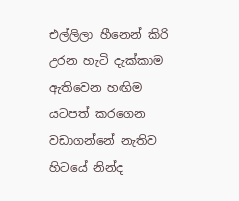එල්ලිලා හීනෙන් කිරි උරන හැටි දැක්කාම ඇතිවෙන හඟිම යටපත් කරගෙන වඩාගන්නේ නැතිව හිටයේ නින්ද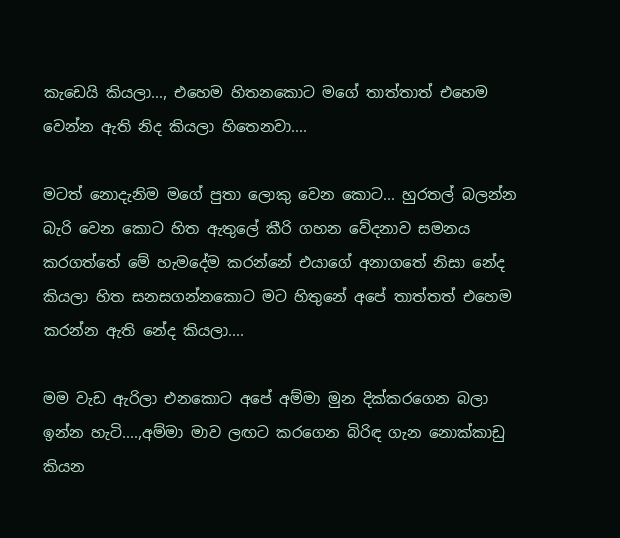කැඩෙයි කියලා..., එහෙම හිතනකොට මගේ තාත්තාත් එහෙම වෙන්න ඇති නිද කියලා හිතෙනවා....

මටත් නොදැනිම මගේ පුතා ලොකු වෙන කොට... හුරතල් බලන්න බැරි වෙන කොට හිත ඇතුලේ කීරි ගහන වේදනාව සමනය කරගත්තේ මේ හැමදේම කරන්නේ එයාගේ අනාගතේ නිසා නේද කියලා හිත සනසගන්නකොට මට හිතුනේ අපේ තාත්තත් එහෙම කරන්න ඇති නේද කියලා....

මම වැඩ ඇරිලා එනකොට අපේ අම්මා මුන දික්කරගෙන බලා ඉන්න හැටි....,අම්මා මාව ලඟට කරගෙන බිරිඳ ගැන නොක්කාඩු කියන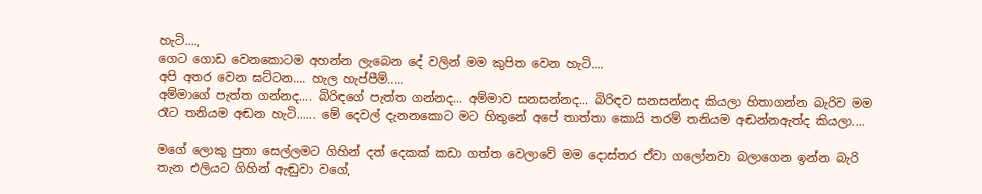හැටි....,
ගෙට ගොඩ වෙනකොටම අහන්න ලැබෙන දේ වලින් මම කුපිත වෙන හැටි....
අපි අතර වෙන ඝට්ටන.... හැල හැප්පීම්.....
අම්මාගේ පැත්ත ගන්නද.... බිරිඳගේ පැත්ත ගන්නද... අම්මාව සනසන්නද... බිරිඳව සනසන්නද කියලා හිතාගන්න බැරිව මම රෑට තනියම අඬන හැටි...... මේ දෙවල් දැනනකොට මට හිතුනේ අපේ තාත්තා කොයි තරම් තනියම අඬන්නඇත්ද කියලා....

මගේ ලොකු පුතා සෙල්ලමට ගිහින් දත් දෙකක් කඩා ගත්ත වෙලාවේ මම දොස්තර ඒවා ගලෝනවා බලාගෙන ඉන්න බැරි තැන එලියට ගිහින් ඇඬුවා වගේ,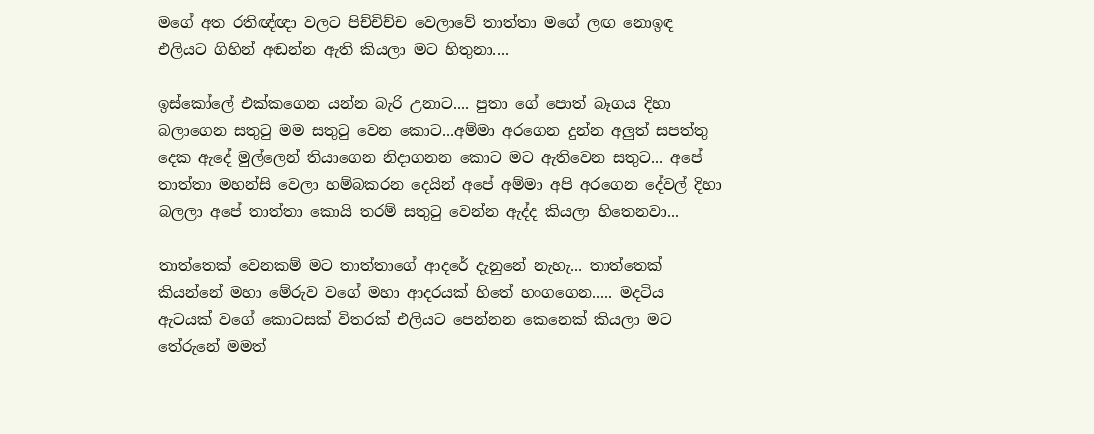මගේ අත රතිඥ්ඥා වලට පිච්චිච්ච වෙලාවේ තාත්තා මගේ ලඟ නොඉඳ එලියට ගිහින් අඬන්න ඇති කියලා මට හිතුනා....

ඉස්කෝලේ එක්කගෙන යන්න බැරි උනාට.... පුතා ගේ පොත් බෑගය දිහා බලාගෙන සතුටු මම සතුටු වෙන කොට...අම්මා අරගෙන දුන්න අලුත් සපත්තු දෙක ඇදේ මුල්ලෙන් තියාගෙන නිදාගනන කොට මට ඇතිවෙන සතුට... අපේ තාත්තා මහන්සි වෙලා හම්බකරන දෙයින් අපේ අම්මා අපි අරගෙන දේවල් දිහා බලලා අපේ තාත්තා කොයි තරම් සතුටු වෙන්න ඇද්ද කියලා හිතෙනවා...

තාත්තෙක් වෙනකම් මට තාත්තාගේ ආදරේ දැනුනේ නැහැ... තාත්තෙක් කියන්නේ මහා මේරුව වගේ මහා ආදරයක් හිතේ හංගගෙන..... මදටිය ඇටයක් වගේ කොටසක් විතරක් එලියට පෙන්නන කෙනෙක් කියලා මට තේරුනේ මමත්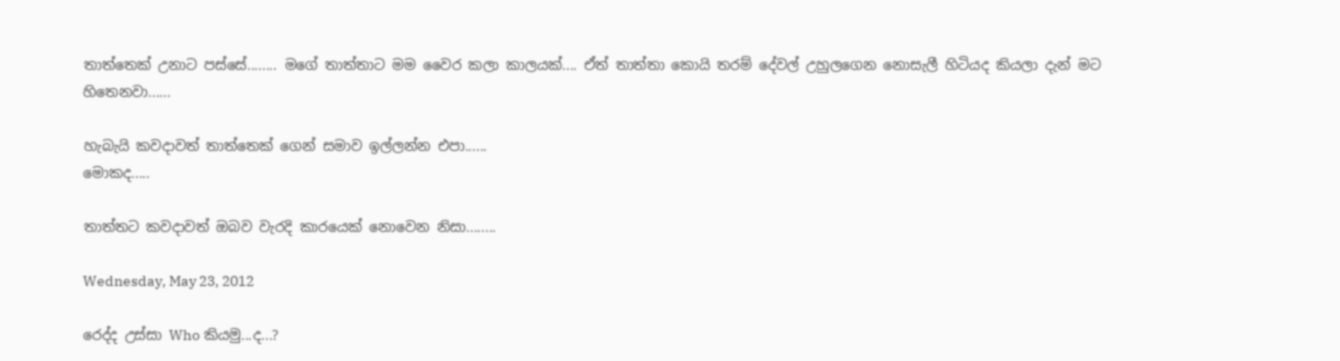තාත්තෙක් උනාට පස්සේ........ මගේ තාත්තාට මම වෛර කලා කාලයක්.... ඒත් තාත්තා කොයි තරම් දේවල් උහුලගෙන නොසැලී හිටියද කියලා දැන් මට හිතෙනවා......

හැබැයි කවදාවත් තාත්තෙක් ගෙන් සමාව ඉල්ලන්න එපා......
මොකද.....

තාත්තට කවදාවත් ඔබව වැරදි කාරයෙක් නොවෙන නිසා........

Wednesday, May 23, 2012

රෙද්ද උස්සා Who කියමු...ද...?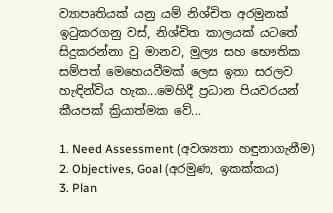ව්‍යාපෘතියක් යනු යම් නිශ්චිත අරමුනක් ඉටුකරගනු වස්, නිශ්චිත කාලයක් යටතේ සිදුකරන්නා වු මානව, මුල්‍ය සහ භෞතික සම්පත් මෙහෙයවීමක් ලෙස ඉතා සරලව හැඳින්විය හැක...මෙහිදී ප්‍රධාන පියවරයන් කීයපක් ක්‍රියාත්මක වේ...

1. Need Assessment (අවශ්‍යතා හඳුනාගැනීම)
2. Objectives, Goal (අරමුණ, ඉකක්කය)
3. Plan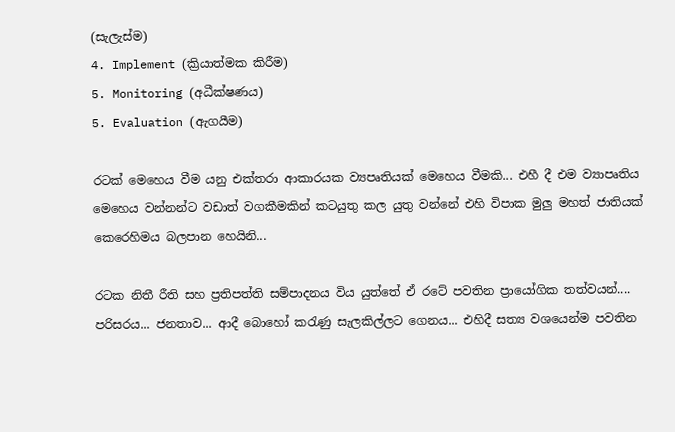(සැලැස්ම)
4. Implement (ක්‍රියාත්මක කිරීම)
5. Monitoring (අධීක්ෂණය)
5. Evaluation (ඇගයීම)

රටක් මෙහෙය වීම යනු එක්තරා ආකාරයක ව්‍යපෘතියක් මෙහෙය වීමකි... එහී දී එම ව්‍යාපෘතිය මෙහෙය වන්නන්ට වඩාත් වගකීමකින් කටයුතු කල යුතු වන්නේ එහි විපාක මුලු මහත් ජාතියක් කෙරෙහිමය බලපාන හෙයිනි...

රටක නිතී රීති සහ ප්‍රතිපත්ති සම්පාදනය විය යුත්තේ ඒ රටේ පවතින ප්‍රායෝගික තත්වයන්.... පරිසරය... ජනතාව... ආදී බොහෝ කරැණු සැලකිල්ලට ගෙනය... එහිදී සත්‍ය වශයෙන්ම පවතින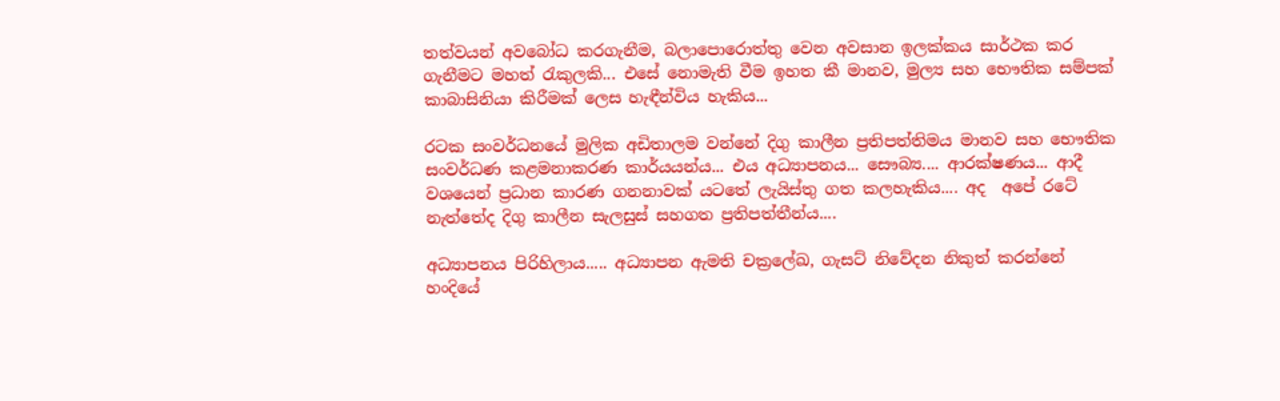තත්වයන් අවබෝධ කරගැනීම, බලාපොරොත්තු වෙන අවසාන ඉලක්කය සාර්ථක කර ගැනීමට මහත් රැකුලකි... එසේ නොමැති වීම ඉහත කී මානව, මුල්‍ය සහ භෞතික සම්පක් කාබාසිනියා කිරීමක් ලෙස හැඳීන්විය හැකිය...

රටක සංවර්ධනයේ මුලික අඩිතාලම වන්නේ දිගු කාලීන ප්‍රතිපත්තිමය මානව සහ භෞතික සංවර්ධණ කළමනාකරණ කාර්යයන්ය... එය අධ්‍යාපනය... සෞබ්‍ය.... ආරක්ෂණය... ආදී වශයෙන් ප්‍රධාන කාරණ ගනනාවක් යටතේ ලැයිස්තු ගත කලහැකිය.... අද  අපේ රටේ නැත්තේද දිගු කාලීන සැලසුස් සහගත ප්‍රතිපත්තීන්ය....

අධ්‍යාපනය පිරිහිලාය..... අධ්‍යාපන ඇමති චක්‍රලේඛ, ගැසට් නිවේදන නිකුත් කරන්නේ හංදියේ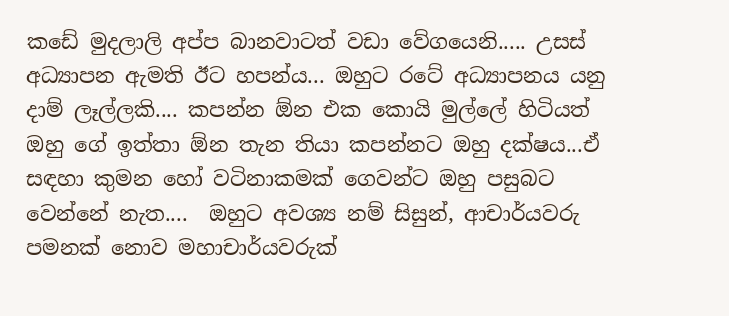කඩේ මුදලාලි අප්ප බානවාටත් වඩා වේගයෙනි..... උසස් අධ්‍යාපන ඇමති ඊට හපන්ය... ඔහුට රටේ අධ්‍යාපනය යනු දාම් ලෑල්ලකි.... කපන්න ඕන එක කොයි මුල්ලේ හිටියත් ඔහු ගේ ඉත්තා ඕන තැන තියා කපන්නට ඔහු දක්ෂය...ඒ සඳහා කුමන හෝ වටිනාකමක් ගෙවන්ට ඔහු පසුබට වෙන්නේ නැත....  ඔහුට අවශ්‍ය නම් සිසුන්, ආචාර්යවරු පමනක් නොව මහාචාර්යවරුක්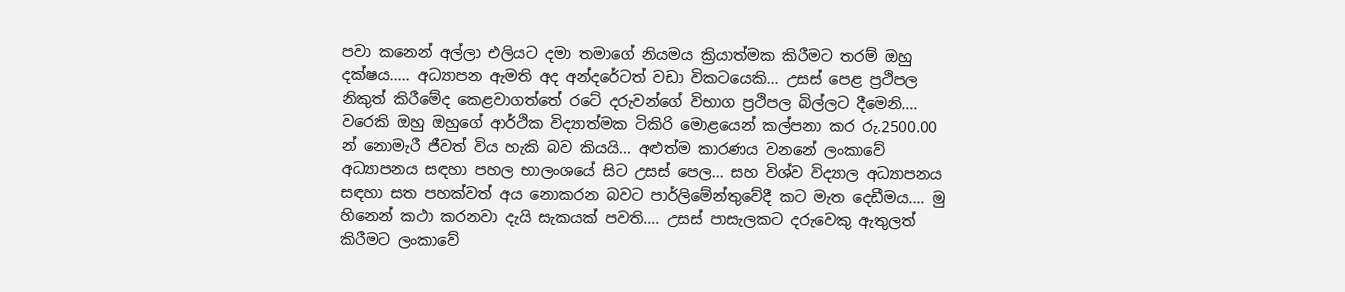පවා කනෙන් අල්ලා එලියට දමා තමාගේ නියමය ක්‍රියාත්මක කිරීමට තරම් ඔහු දක්ෂය..... අධ්‍යාපන ඇමති අද අන්දරේටත් වඩා විකටයෙකි... උසස් පෙළ ප්‍රථිපල නිකුත් කිරීමේද කෙළවාගත්තේ රටේ දරුවන්ගේ විභාග ප්‍රථිපල බිල්ලට දීමෙනි.... වරෙකි ඔහු ඔහුගේ ආර්ථික විද්‍යාත්මක ටිකිරි මොළයෙන් කල්පනා කර රු.2500.00 න් නොමැරී ජීවත් විය හැකි බව කියයි... අළුත්ම කාරණය වනනේ ලංකාවේ අධ්‍යාපනය සඳහා පහල භාලංශයේ සිට උසස් පෙල... සහ විශ්ව විද්‍යාල අධ්‍යාපනය සඳහා සත පහක්වත් අය නොකරන බවට පාර්ලිමේන්තුවේදී කට මැත දෙඩීමය.... මු හිනෙන් කථා කරනවා දැයි සැකයක් පවති.... උසස් පාසැලකට දරුවෙකු ඇතුලත් කිරීමට ලංකාවේ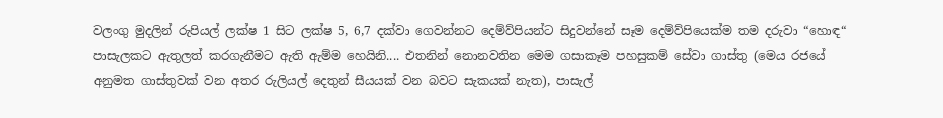වලංගු මුදලින් රුපියල් ලක්ෂ 1 සිට ලක්ෂ 5, 6,7 දක්වා ගෙවන්නට දෙම්ව්පියන්ට සිදුවන්නේ සෑම දෙම්ව්පියෙක්ම තම දරුවා “හොඳ“ පාසැලකට ඇතුලත් කරගැනීමට ඇති ඇම්ම හෙයිනි.... එතනින් නොනවතින මෙම ගසාකෑම පහසුකම් සේවා ගාස්තු (මෙය රජයේ අනුමත ගාස්තුවක් වන අතර රුලියල් දෙතුන් සීයයක් වන බවට සැකයක් නැත), පාසැල්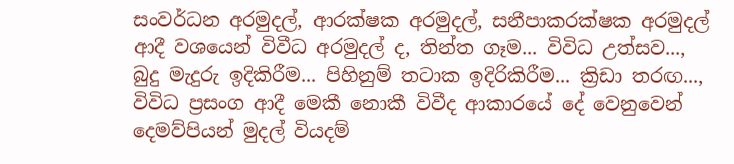සංවර්ධන අරමුදල්, ආරක්ෂක අරමුදල්, සනීපාකරක්ෂක අරමුදල් ආදී වශයෙන් විවීධ අරමුදල් ද, තින්ත ගෑම... විවිධ උත්සව..., බුදු මැදුරු ඉදිකිරීම... පිහිනුම් තටාක ඉදිරිකිරීම... ක්‍රිඩා තරඟ..., විවිධ ප්‍රසංග ආදී මෙකී නොකී විවීද ආකාරයේ දේ වෙනුවෙන් දෙමව්පියන් මුදල් වියදම්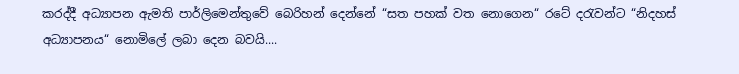කරද්දී අධ්‍යාපන ඇමති පාර්ලිමෙන්තුවේ බෙරිහන් දෙන්නේ “සත පහක් වත නොගෙන“ රටේ දරැවන්ට “නිදහස් අධ්‍යාපනය“ නොමිලේ ලබා දෙන බවයි....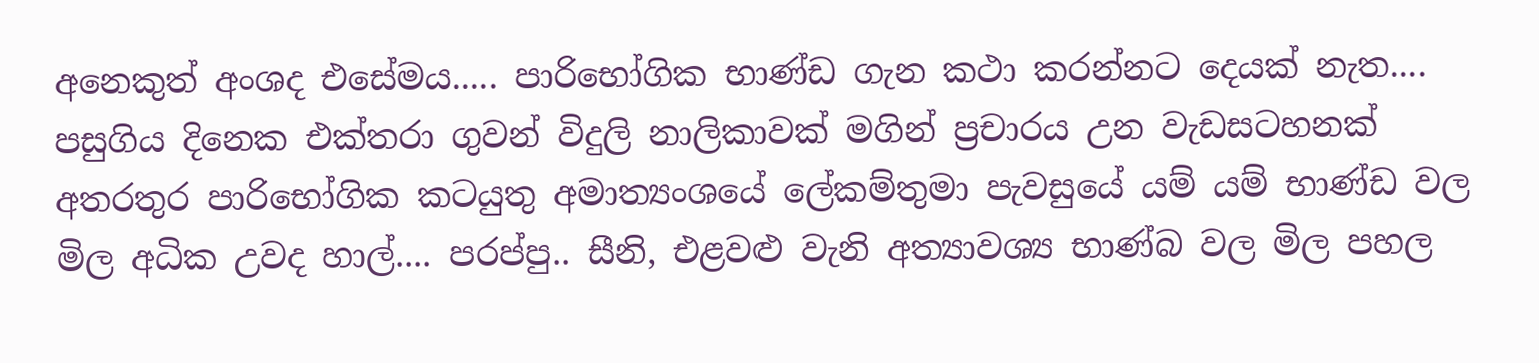අනෙකුත් අංශද එසේමය..... පාරිභෝගික භාණ්ඩ ගැන කථා කරන්නට දෙයක් නැත.... පසුගිය දිනෙක එක්තරා ගුවන් විදුලි නාලිකාවක් මගින් ප්‍රචාරය උන වැඩසටහනක් අතරතුර පාරිභෝගික කටයුතු අමාත්‍යංශයේ ලේකම්තුමා පැවසුයේ යම් යම් භාණ්ඩ වල මිල අධික උවද හාල්.... පරප්පු.. සීනි, එළවළු වැනි අත්‍යාවශ්‍ය භාණ්බ වල මිල පහල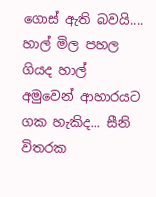ගොස් ඇති බවයි.... හාල් මිල පහල ගියද හාල් අමුවෙන් ආහාරයට ගක හැකිද... සීනි විතරක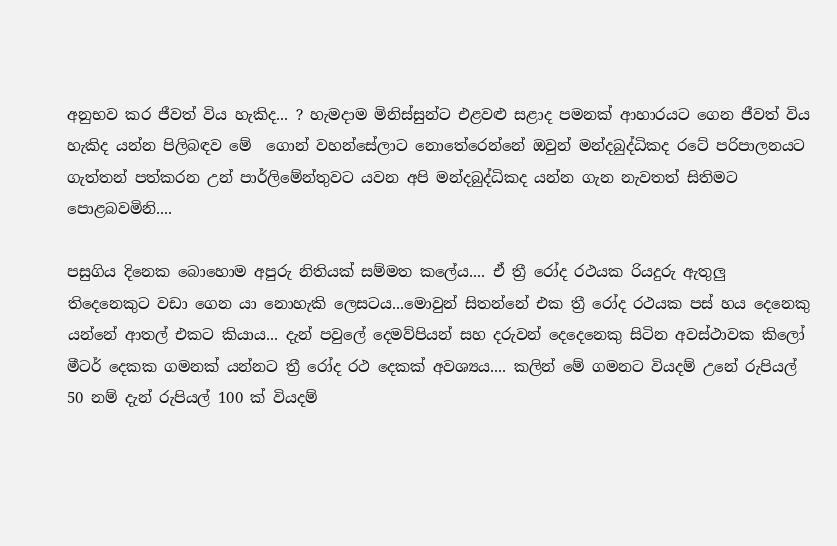අනුභව කර ජීවත් විය හැකිද... ? හැමදාම මිනිස්සුන්ට එළවළු සළාද පමනක් ආහාරයට ගෙන ජීවත් විය හැකිද යන්න පිලිබඳව මේ  ගොන් වහන්සේලාට නොතේරෙන්නේ ඔවුන් මන්දබුද්ධිකද රටේ පරිපාලනයට ගැත්තන් පත්කරන උන් පාර්ලිමේන්තුවට යවන අපි මන්දබුද්ධිකද යන්න ගැන නැවතත් සිතිමට පොළබවමිනි....

පසුගිය දිනෙක බොහොම අපුරු නිතියක් සම්මත කලේය.... ඒ ත්‍රී රෝද රථයක රියදුරු ඇතුලු තිදෙනෙකුට වඩා ගෙන යා නොහැකි ලෙසටය...මොවුන් සිතන්නේ එක ත්‍රී රෝද රථයක පස් හය දෙනෙකු යන්නේ ආතල් එකට කියාය... දැන් පවුලේ දෙමව්පියන් සහ දරුවන් දෙදෙනෙකු සිටින අවස්ථාවක කිලෝ මීටර් දෙකක ගමනක් යන්නට ත්‍රී රෝද රථ දෙකක් අවශ්‍යය.... කලින් මේ ගමනට වියදම් උනේ රුපියල් 50 නම් දැන් රුපියල් 100 ක් වියදම්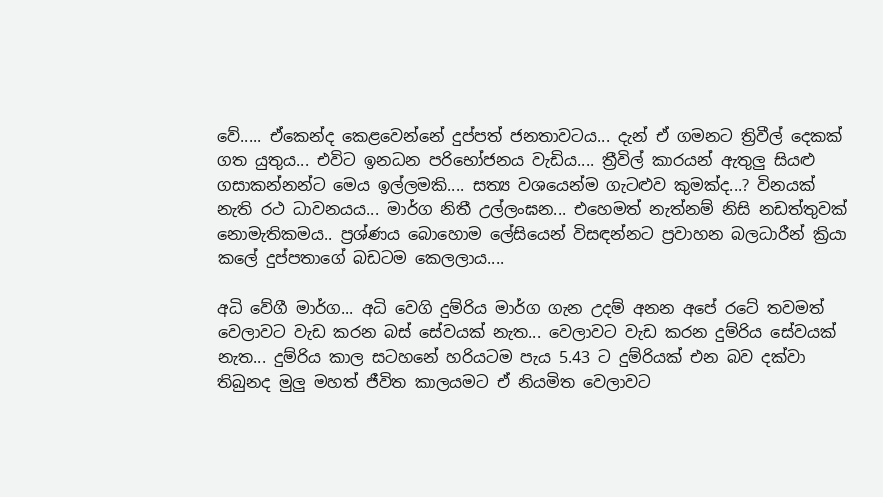වේ..... ඒකෙන්ද කෙළවෙන්නේ දුප්පත් ජනතාවටය... දැන් ඒ ගමනට ත්‍රිවීල් දෙකක් ගත යුතුය... එවිට ඉනධන පරිභෝජනය වැඩිය.... ත්‍රීවිල් කාරයන් ඇතුලු සියළු ගසාකන්නන්ට මෙය ඉල්ලමකි.... සත්‍ය වශයෙන්ම ගැටළුව කුමක්ද...? විනයක් නැති රථ ධාවනයය... මාර්ග නිතී උල්ලංඝන... එහෙමත් නැත්නම් නිසි නඩත්තුවක් නොමැතිකමය.. ප්‍රශ්ණය බොහොම ලේසියෙන් විසඳන්නට ප්‍රවාහන බලධාරීන් ක්‍රියා කලේ දුප්පතාගේ බඩටම කෙලලාය....

අධි වේගී මාර්ග... අධි වෙගි දුම්රිය මාර්ග ගැන උදම් අනන අපේ රටේ තවමත් වෙලාවට වැඩ කරන බස් සේවයක් නැත... වෙලාවට වැඩ කරන දුම්රිය සේවයක් නැත... දුම්රිය කාල සටහනේ හරියටම පැය 5.43 ට දුම්රියක් එන බව දක්වා තිබුනද මුලු මහත් ජීවිත කාලයමට ඒ නියමිත වෙලාවට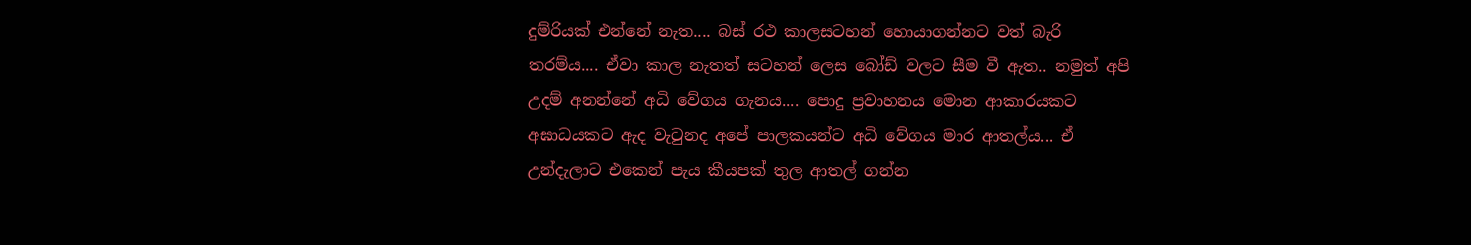දුම්රියක් එන්නේ නැත.... බස් රථ කාලසටහන් හොයාගන්නට වත් බැරි තරම්ය.... ඒවා කාල නැතත් සටහන් ලෙස බෝඩ් වලට සීම වී ඇත.. නමුත් අපි උදම් අනන්නේ අධි වේගය ගැනය.... පොදු ප්‍රවාහනය මොන ආකාරයකට අඝාධයකට ඇද වැටුනද අපේ පාලකයන්ට අධි වේගය මාර ආතල්ය... ඒ උන්දැලාට එකෙන් පැය කීයපක් තුල ආතල් ගන්න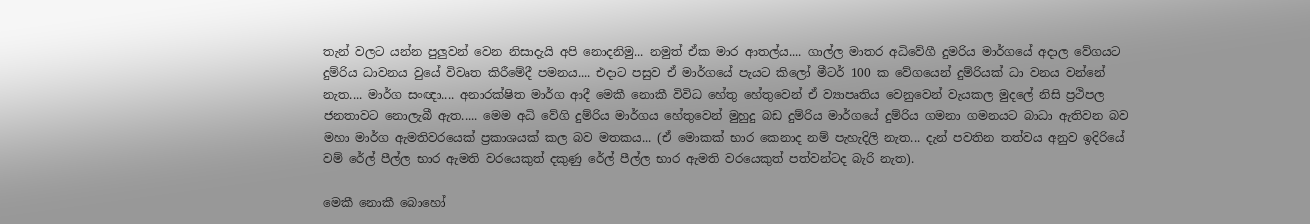තැන් වලට යන්න පුලුවන් වෙන නිසාදැයි අපි නොදනිමු... නමුත් ඒක මාර ආතල්ය.... ගාල්ල මාතර අධිවේගී දුමරිය මාර්ගයේ අදාල වේගයට දුම්රිය ධාවනය වුයේ විවෘත කිරීමේදී පමනය.... එදාට පසුව ඒ මාර්ගයේ පැයට කිලෝ මීටර් 100 ක වේගයෙන් දුම්රියක් ධා වනය වන්නේ නැත.... මාර්ග සංඥා.... අනාරක්ෂිත මාර්ග ආදී මෙකී නොකී විවිධ හේතු හේතුවෙන් ඒ ව්‍යාපෘතිය වෙනුවෙන් වැයකල මුදලේ නිසි ප්‍රථිපල ජනතාවට නොලැබී ඇත..... මෙම අධි වේගි දුම්රිය මාර්ගය හේතුවෙන් මුහුදු බඩ දුම්රිය මාර්ගයේ දුම්රිය ගමනා ගමනයට බාධා ඇතිවන බව මහා මාර්ග ඇමතිවරයෙක් ප්‍රකාශයක් කල බව මතකය... (ඒ මොකක් භාර කෙනාද නම් පැහැදිලි නැත... දැන් පවතින තත්වය අනුව ඉදිරියේ  වම් රේල් පීල්ල භාර ඇමති වරයෙකුත් දකුණු රේල් පීල්ල භාර ඇමති වරයෙකුත් පත්වන්ටද බැරි නැත).

මෙකී නොකී බොහෝ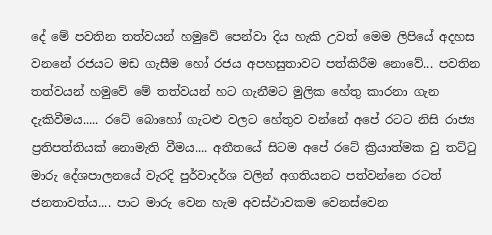දේ මේ පවතින තත්වයන් හමුවේ පෙන්වා දිය හැකි උවත් මෙම ලිපියේ අදහස වනනේ රජයට මඩ ගැසීම හෝ රජය අපහසුතාවට පත්කිරීම නොවේ... පවතින තත්වයන් හමුවේ මේ තත්වයන් හට ගැනීමට මුලික හේතු කාරනා ගැන දැකිවීමය..... රටේ බොහෝ ගැටළු වලට හේතුව වන්නේ අපේ රටට නිසි රාජ්‍ය ප්‍රතිපත්තියක් නොමැති වීමය.... අතීතයේ සිටම අපේ රටේ ක්‍රියාත්මක වු තට්ටු මාරු දේශපාලනයේ වැරදි පුර්වාදර්ශ වලින් අගතියනට පත්වන්නෙ රටත් ජනතාවත්ය.... පාට මාරු වෙන හැම අවස්ථාවකම වෙනස්වෙන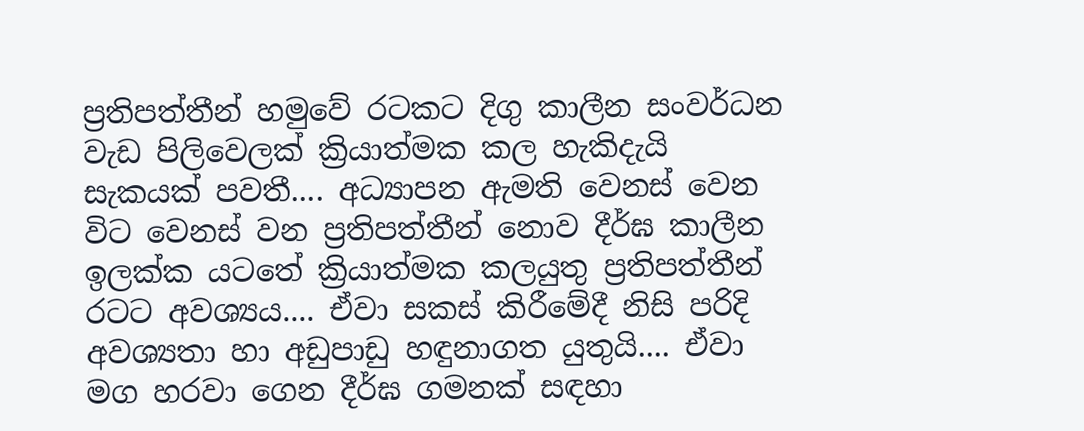ප්‍රතිපත්තීන් හමුවේ රටකට දිගු කාලීන සංවර්ධන වැඩ පිලිවෙලක් ක්‍රියාත්මක කල හැකිදැයි සැකයක් පවතී.... අධ්‍යාපන ඇමති වෙනස් වෙන විට වෙනස් වන ප්‍රතිපත්තීන් නොව දීර්ඝ කාලීන ඉලක්ක යටතේ ක්‍රියාත්මක කලයුතු ප්‍රතිපත්තීන් රටට අවශ්‍යය.... ඒවා සකස් කිරීමේදී නිසි පරිදි අවශ්‍යතා හා අඩුපාඩු හඳුනාගත යුතුයි.... ඒවා මග හරවා ගෙන දීර්ඝ ගමනක් සඳහා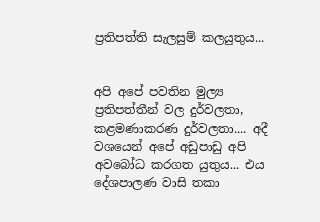ප්‍රතිපත්ති සැලසුම් කලයුතුය...


අපි අපේ පවතින මුල්‍ය ප්‍රතිපත්තීන් වල දුර්වලතා, කළමණාකරණ දුර්වලතා.... අදී වශයෙන් අපේ අඩුපාඩු අපි අවබෝධ කරගත යුතුය... එය දේශපාලණ වාසි තකා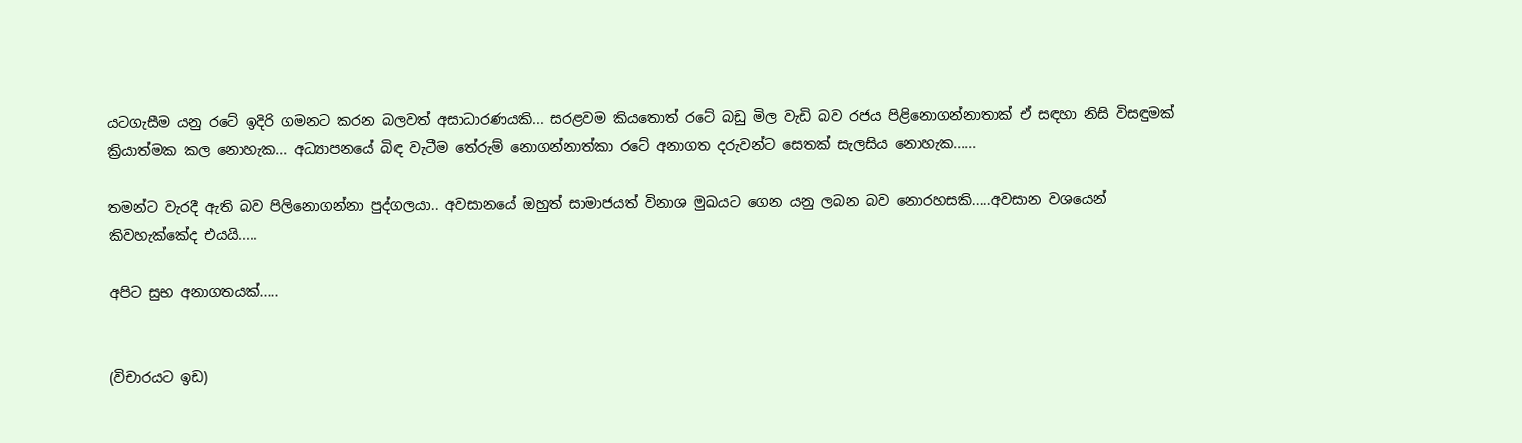යටගැසීම යනු රටේ ඉදිරි ගමනට කරන බලවත් අසාධාරණයකි... සරළවම කියතොත් රටේ බඩු මිල වැඩි බව රජය පිළිනොගන්නාතාක් ඒ සඳහා නිසි විසඳුමක් ක්‍රියාත්මක කල නොහැක... අධ්‍යාපනයේ බිඳ වැටීම තේරුම් නොගන්නාත්කා රටේ අනාගත දරුවන්ට සෙතක් සැලසිය නොහැක......

තමන්ට වැරදී ඇති බව පිලිනොගන්නා පුද්ගලයා.. අවසානයේ ඔහුත් සාමාජයත් විනාශ මුඛයට ගෙන යනු ලබන බව නොරහසකි.....අවසාන වශයෙන් කිවහැක්කේද එයයි.....

අපිට සුභ අනාගතයක්.....


(විචාරයට ඉඩ)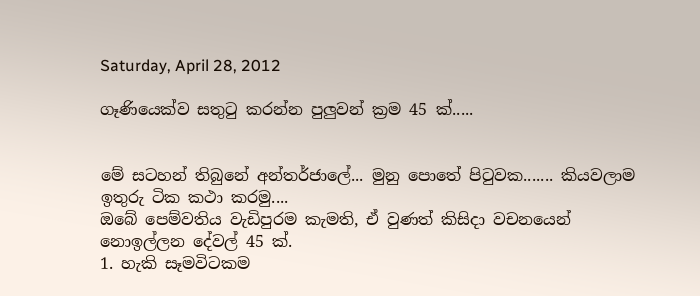Saturday, April 28, 2012

ගෑණියෙක්ව සතුටු කරන්න පුලුවන් ක්‍රම 45 ක්.....


මේ සටහන් තිබුනේ අන්තර්ජාලේ... මුනු පොතේ පිටුවක....... කියවලාම ඉතුරු ටික කථා කරමු....
ඔබේ පෙම්වතිය වැඩිපුරම කැමති, ඒ වුණත් කිසිදා වචනයෙන් නොඉල්ලන දේවල් 45 ක්.
1. හැකි සෑමවිටකම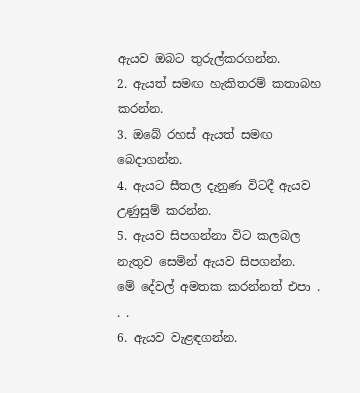ඇයව ඔබට තුරුල්කරගන්න.
2. ඇයත් සමඟ හැකිතරම් කතාබහ කරන්න.
3. ඔබේ රහස් ඇයත් සමඟ බෙදාගන්න.
4. ඇයට සීතල දැනුණ විටදී ඇයව උණුසුම් කරන්න.
5. ඇයව සිපගන්නා විට කලබල නැතුව සෙමින් ඇයව සිපගන්න.
මේ දේවල් අමතක කරන්නත් එපා . . .
6. ඇයව වැළඳගන්න.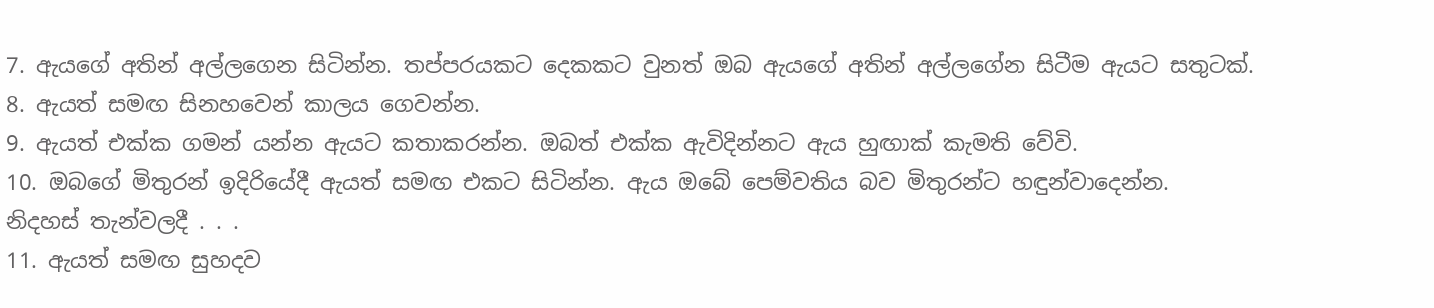7. ඇයගේ අතින් අල්ලගෙන සිටින්න. තප්පරයකට දෙකකට වුනත් ඔබ ඇයගේ අතින් අල්ලගේන සිටීම ඇයට සතුටක්.
8. ඇයත් සමඟ සිනහවෙන් කාලය ගෙවන්න.
9. ඇයත් එක්ක ගමන් යන්න ඇයට කතාකරන්න. ඔබත් එක්ක ඇවිදින්නට ඇය හුඟාක් කැමති වේවි.
10. ඔබගේ මිතුරන් ඉදිරියේදී ඇයත් සමඟ එකට සිටින්න. ඇය ඔබේ පෙම්වතිය බව මිතුරන්ට හඳුන්වාදෙන්න.
නිදහස් තැන්වලදී . . .
11. ඇයත් සමඟ සුහදව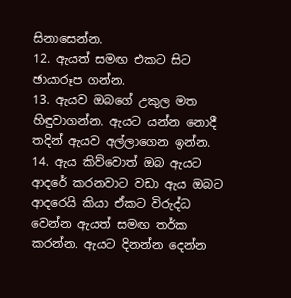සිනාසෙන්න.
12. ඇයත් සමඟ එකට සිට ඡායාරූප ගන්න.
13. ඇයව ඔබගේ උකුල මත හිඳුවාගන්න. ඇයට යන්න නොදී තදින් ඇයව අල්ලාගෙන ඉන්න.
14. ඇය කිව්වොත් ඔබ ඇයට ආදරේ කරනවාට වඩා ඇය ඔබට ආදරෙයි කියා ඒකට විරුද්ධ වෙන්න ඇයත් සමඟ තර්ක කරන්න. ඇයට දිනන්න දෙන්න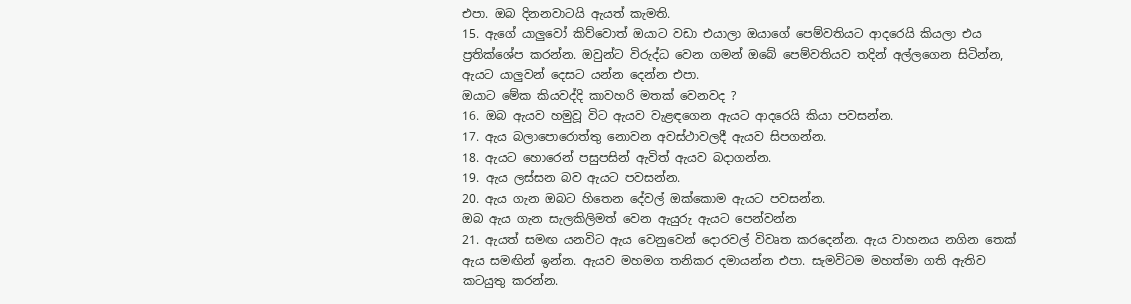එපා. ඔබ දිනනවාටයි ඇයත් කැමති.
15. ඇගේ යාලුවෝ කිව්වොත් ඔයාට වඩා එයාලා ඔයාගේ පෙම්වතියට ආදරෙයි කියලා එය ප්‍රතික්ශේප කරන්න. ඔවුන්ට විරුද්ධ වෙන ගමන් ඔබේ පෙම්වතියව තදින් අල්ලගෙන සිටින්න, ඇයට යාලුවන් දෙසට යන්න දෙන්න එපා.
ඔයාට මේක කියවද්දි කාවහරි මතක් වෙනවද ?
16. ඔබ ඇයව හමුවූ විට ඇයව වැළඳගෙන ඇයට ආදරෙයි කියා පවසන්න.
17. ඇය බලාපොරොත්තු නොවන අවස්ථාවලදී ඇයව සිපගන්න.
18. ඇයට හොරෙන් පසුපසින් ඇවිත් ඇයව බදාගන්න.
19. ඇය ලස්සන බව ඇයට පවසන්න.
20. ඇය ගැන ඔබට හිතෙන දේවල් ඔක්කොම ඇයට පවසන්න.
ඔබ ඇය ගැන සැලකිලිමත් වෙන ඇයුරු ඇයට පෙන්වන්න
21. ඇයත් සමඟ යනවිට ඇය වෙනුවෙන් දොරවල් විවෘත කරදෙන්න. ඇය වාහනය නගින තෙක් ඇය සමඟින් ඉන්න. ඇයව මහමග තනිකර දමායන්න එපා. සැමවිටම මහත්මා ගති ඇතිව කටයුතු කරන්න.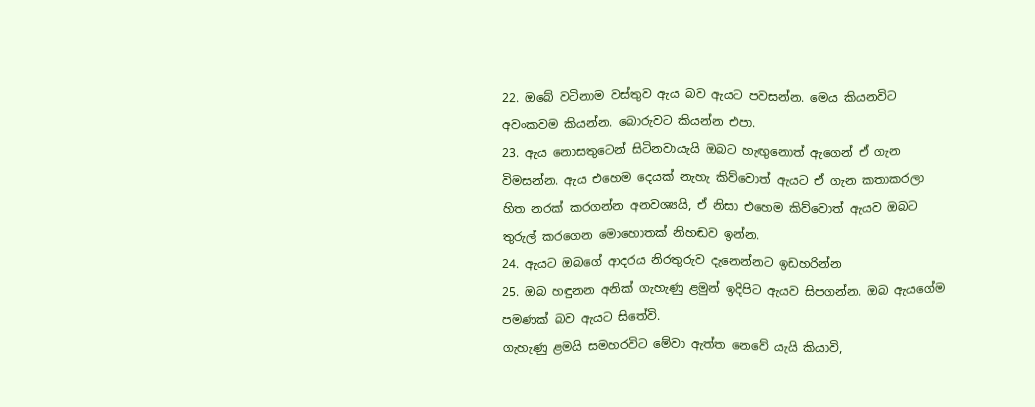22. ඔබේ වටිනාම වස්තුව ඇය බව ඇයට පවසන්න. මෙය කියනවිට අවංකවම කියන්න. බොරුවට කියන්න එපා.
23. ඇය නොසතුටෙන් සිටිනවායැයි ඔබට හැඟුනොත් ඇගෙන් ඒ ගැන විමසන්න. ඇය එහෙම දෙයක් නැහැ කිව්වොත් ඇයට ඒ ගැන කතාකරලා හිත නරක් කරගන්න අනවශ්‍යයි, ඒ නිසා එහෙම කිව්වොත් ඇයව ඔබට තුරුල් කරගෙන මොහොතක් නිහඬව ඉන්න.
24. ඇයට ඔබගේ ආදරය නිරතුරුව දැනෙන්නට ඉඩහරින්න
25. ඔබ හඳුනන අනික් ගැහැණු ළමුන් ඉදිපිට ඇයව සිපගන්න. ඔබ ඇයගේම පමණක් බව ඇයට සිතේවි.
ගැහැණු ළමයි සමහරවිට මේවා ඇත්ත නෙවේ යැයි කියාවි,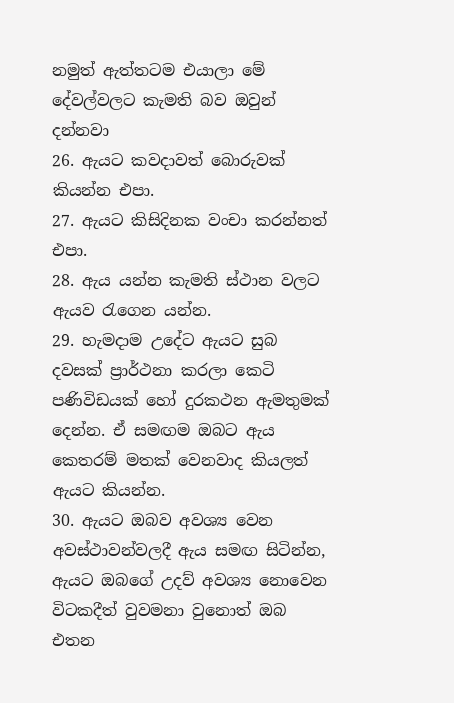නමුත් ඇත්තටම එයාලා මේ දේවල්වලට කැමති බව ඔවුන් දන්නවා
26. ඇයට කවදාවත් බොරුවක් කියන්න එපා.
27. ඇයට කිසිදිනක වංචා කරන්නත් එපා.
28. ඇය යන්න කැමති ස්ථාන වලට ඇයව රැගෙන යන්න.
29. හැමදාම උදේට ඇයට සුබ දවසක් ප්‍රාර්ථනා කරලා කෙටි පණිවිඩයක් හෝ දුරකථන ඇමතුමක් දෙන්න. ඒ සමඟම ඔබට ඇය කෙතරම් මතක් වෙනවාද කියලත් ඇයට කියන්න.
30. ඇයට ඔබව අවශ්‍ය වෙන අවස්ථාවන්වලදී ඇය සමඟ සිටින්න, ඇයට ඔබගේ උදව් අවශ්‍ය නොවෙන විටකදීත් වුවමනා වුනොත් ඔබ එතන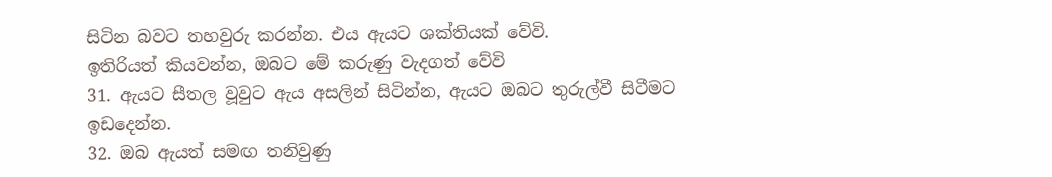සිටින බවට තහවුරු කරන්න. එය ඇයට ශක්තියක් වේවි.
ඉතිරියත් කියවන්න, ඔබට මේ කරුණු වැදගත් වේවි
31. ඇයට සීතල වූවුට ඇය අසලින් සිටින්න, ඇයට ඔබට තුරුල්වී සිටීමට ඉඩදෙන්න.
32. ඔබ ඇයත් සමඟ තනිවුණු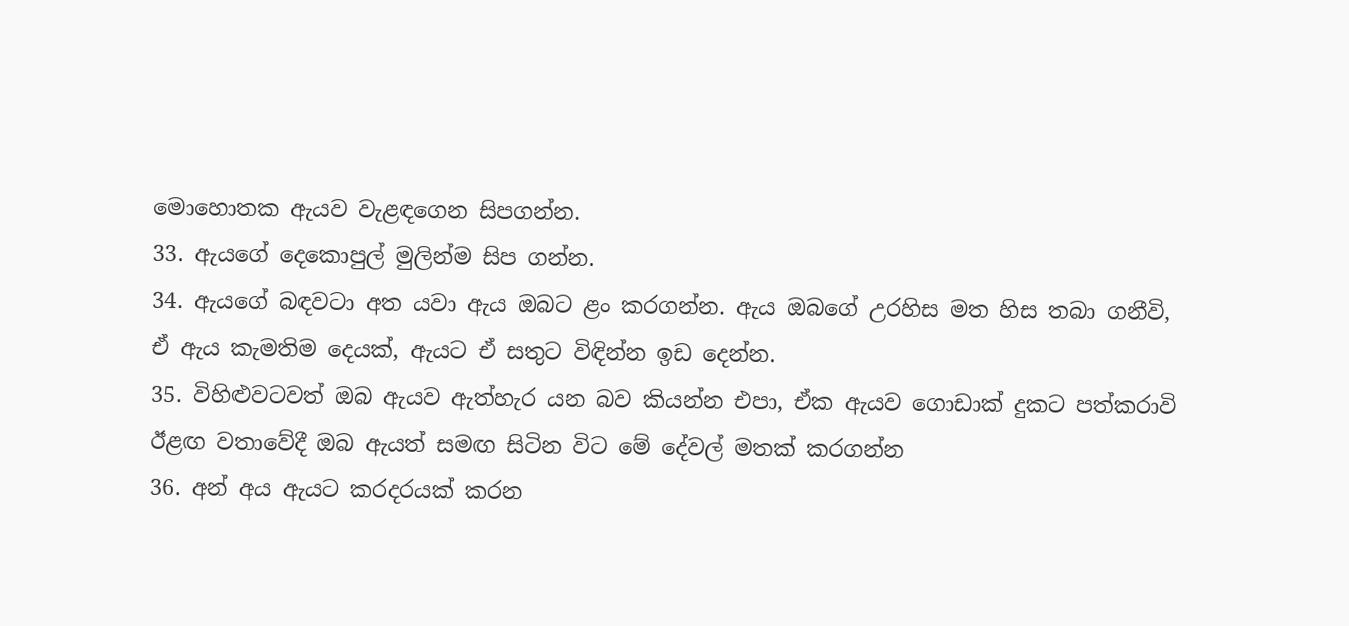මොහොතක ඇයව වැළඳගෙන සිපගන්න.
33. ඇයගේ දෙකොපුල් මුලින්ම සිප ගන්න.
34. ඇයගේ බඳවටා අත යවා ඇය ඔබට ළං කරගන්න. ඇය ඔබගේ උරහිස මත හිස තබා ගනීවි, ඒ ඇය කැමතිම දෙයක්, ඇයට ඒ සතුට විඳින්න ඉඩ දෙන්න.
35. විහිළුවටවත් ඔබ ඇයව ඇත්හැර යන බව කියන්න එපා, ඒක ඇයව ගොඩාක් දුකට පත්කරාවි
ඊළඟ වතාවේදී ඔබ ඇයත් සමඟ සිටින විට මේ දේවල් මතක් කරගන්න
36. අන් අය ඇයට කරදරයක් කරන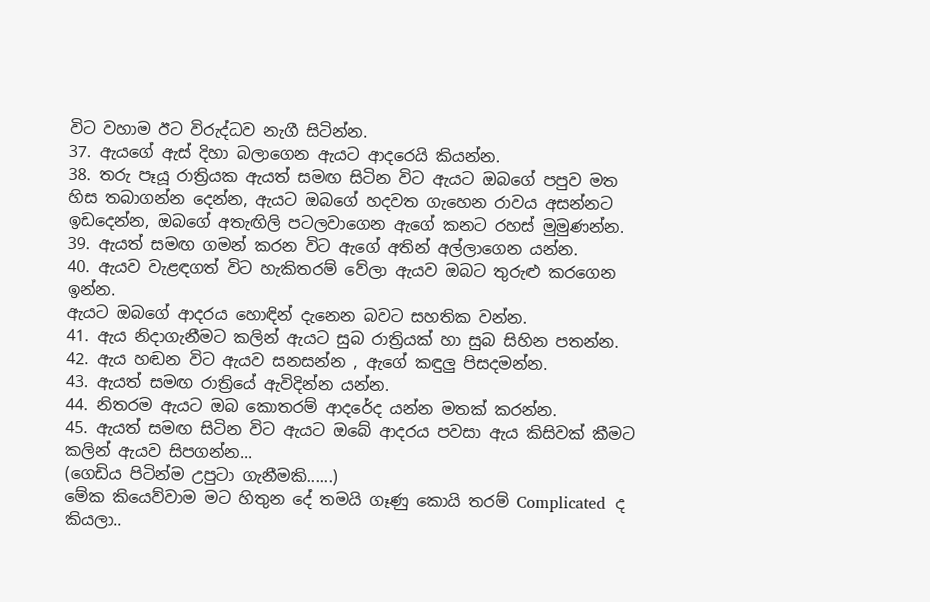විට වහාම ඊට විරුද්ධව නැගී සිටින්න.
37. ඇයගේ ඇස් දිහා බලාගෙන ඇයට ආදරෙයි කියන්න.
38. තරු පෑයූ රාත්‍රියක ඇයත් සමඟ සිටින විට ඇ‍යට ඔබගේ පපුව මත හිස තබාගන්න දෙන්න, ඇයට ඔබගේ හදවත ගැහෙන රාවය අසන්නට ඉඩදෙන්න, ඔබගේ අතැඟිලි පටලවාගෙන ඇගේ කනට රහස් මුමුණන්න.
39. ඇයත් සමඟ ගමන් කරන විට ඇගේ අතින් අල්ලාගෙන යන්න.
40. ඇයව වැළඳගත් විට හැකිතරම් වේලා ඇයව ඔබට තුරුළු කරගෙන ඉන්න.
ඇයට ඔබගේ ආදරය හොඳින් දැනෙන බවට සහතික වන්න.
41. ඇය නිදාගැනීමට කලින් ඇයට සුබ රාත්‍රියක් හා සුබ සිහින පතන්න.
42. ඇය හඬන විට ඇයව සනසන්න , ඇගේ කඳුලු පිසදමන්න.
43. ඇයත් සමඟ රාත්‍රියේ ඇවිදින්න යන්න.
44. නිතරම ඇයට ඔබ කොතරම් ආදරේද යන්න මතක් කරන්න.
45. ඇයත් සමඟ සිටින විට ඇයට ඔබේ ආදරය පවසා ඇය කිසිවක් කීමට කලින් ඇයව සිපගන්න...
(ගෙඩිය පිටින්ම උපුටා ගැනීමකි......)
මේක කියෙව්වාම මට හිතුන දේ තමයි ගෑණු කොයි තරම් Complicated  ද කියලා..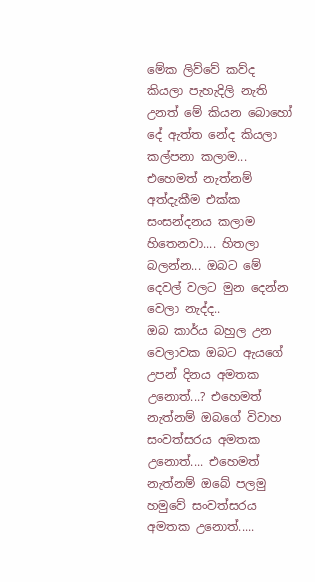මේක ලිව්වේ කව්ද කියලා පැහැදිලි නැති උනත් මේ කියන බොහෝ දේ ඇත්ත නේද කියලා කල්පනා කලාම... එහෙමත් නැත්නම් අත්දැකීම එක්ක සංසන්දනය කලාම හිතෙනවා.... හිතලා බලන්න... ඔබට මේ දෙවල් වලට මුන දෙන්න වෙලා නැද්ද..
ඔබ කාර්ය බහුල උන වෙලාවක ඔබට ඇයගේ උපන් දිනය අමතක උනොත්...? එහෙමත් නැත්නම් ඔබගේ විවාහ සංවත්සරය අමතක උනොත්.... එහෙමත් නැත්නම් ඔබේ පලමු හමුවේ සංවත්සරය අමතක උනොත්.....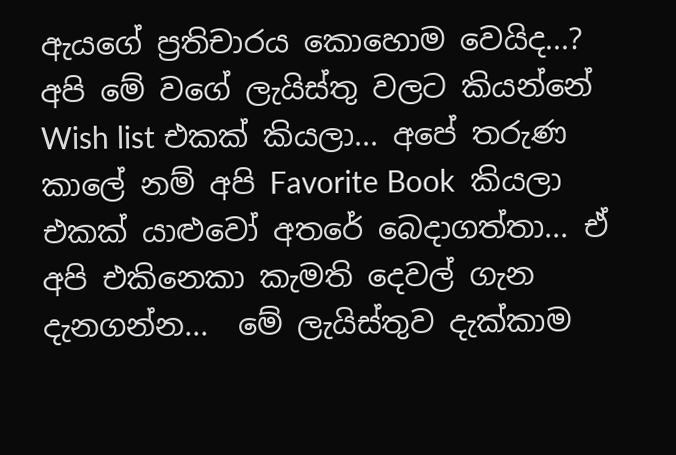ඇයගේ ප්‍රතිචාරය කොහොම වෙයිද...?
අපි මේ වගේ ලැයිස්තු වලට කියන්නේ Wish list එකක් කියලා... අපේ තරුණ කාලේ නම් අපි Favorite Book  කියලා එකක් යාළුවෝ අතරේ බෙදාගත්තා... ඒ අපි එකිනෙකා කැමති දෙවල් ගැන දැනගන්න...  මේ ලැයිස්තුව දැක්කාම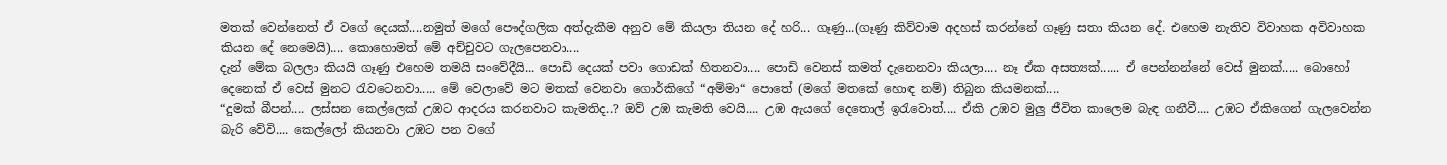මතක් වෙන්නෙත් ඒ වගේ දෙයක්....නමුත් මගේ පෞද්ගලික අත්දැකීම අනුව මේ කියලා තියන දේ හරි... ගෑණු...(ගෑණු කිව්වාම අදහස් කරන්නේ ගෑණු සතා කියන දේ. එහෙම නැතිව විවාහක අවිවාහක කියන දේ නෙමෙයි).... කොහොමත් මේ අච්චුවට ගැලපෙනවා....
දැන් මේක බලලා කියයි ගෑණු එහෙම තමයි සංවේදීයි... පොඩි දෙයක් පවා ගොඩක් හිතනවා.... පොඩි වෙනස් කමත් දැනෙනවා කියලා.... නෑ ඒක අසත්‍යක්...... ඒ පෙන්නන්නේ වෙස් මුනක්..... බොහෝ දෙනෙක් ඒ වෙස් මුනට රැවටෙනවා..... මේ වෙලාවේ මට මතක් වෙනවා ගොර්කිගේ “අම්මා“ පොතේ (මගේ මතකේ හොඳ නම්) තිබුන කියමනක්....
“දුමක් බීපන්.... ලස්සන කෙල්ලෙක් උඹට ආදරය කරනවාට කැමතිද..? ඔව් උඹ කැමති වෙයි.... උඹ ඇයගේ දෙතොල් ඉරැවොත්.... ඒකි උඹව මුලු ජීවිත කාලෙම බැඳ ගනීවී.... උඹට ඒකිගෙන් ගැලවෙන්න බැරි වේවි.... කෙල්ලෝ කියනවා උඹට පන වගේ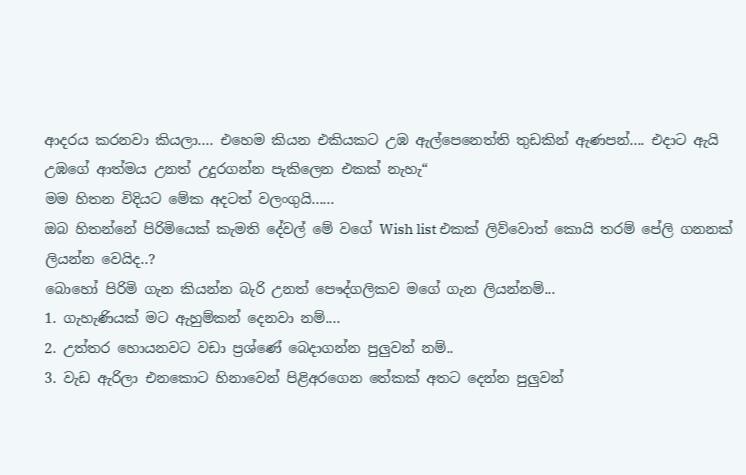ආදරය කරනවා කියලා.... එහෙම කියන එකියකට උඹ ඇල්පෙනෙත්ති තුඩකින් ඇණපන්.... එදාට ඇයි උඹගේ ආත්මය උනත් උදුරගන්න පැකිලෙන එකක් නැහැ“
මම හිතන විදියට මේක අදටත් වලංගුයි......
ඔබ හිතන්නේ පිරිමියෙක් කැමති දේවල් මේ වගේ Wish list එකක් ලිව්වොත් කොයි තරම් පේලි ගනනක් ලියන්න වෙයිද..?
බොහෝ පිරිමි ගැන කියන්න බැරි උනත් පෞද්ගලිකව මගේ ගැන ලියන්නම්...
1. ගැහැණියක් මට ඇහුම්කන් දෙනවා නම්....
2. උත්තර හොයනවට වඩා ප්‍රශ්ණේ බෙදාගන්න පුලුවන් නම්..
3. වැඩ ඇරිලා එනකොට හිනාවෙන් පිළිඅරගෙන තේකක් අතට දෙන්න පුලුවන්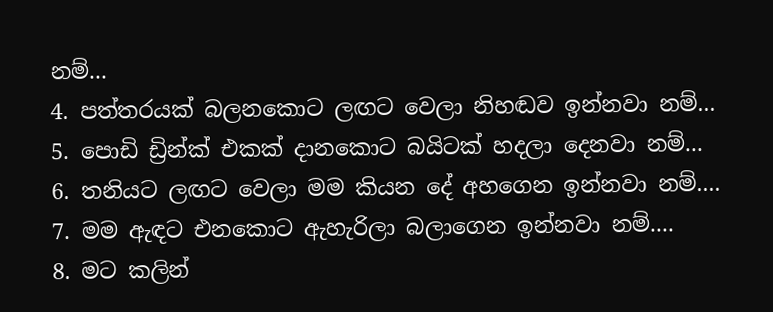නම්...
4. පත්තරයක් බලනකොට ලඟට වෙලා නිහඬව ඉන්නවා නම්...
5. පොඩි ඩ්‍රින්ක් එකක් දානකොට බයිටක් හදලා දෙනවා නම්...
6. තනියට ලඟට වෙලා මම කියන දේ අහගෙන ඉන්නවා නම්....
7. මම ඇඳට එනකොට ඇහැරිලා බලාගෙන ඉන්නවා නම්....
8. මට කලින්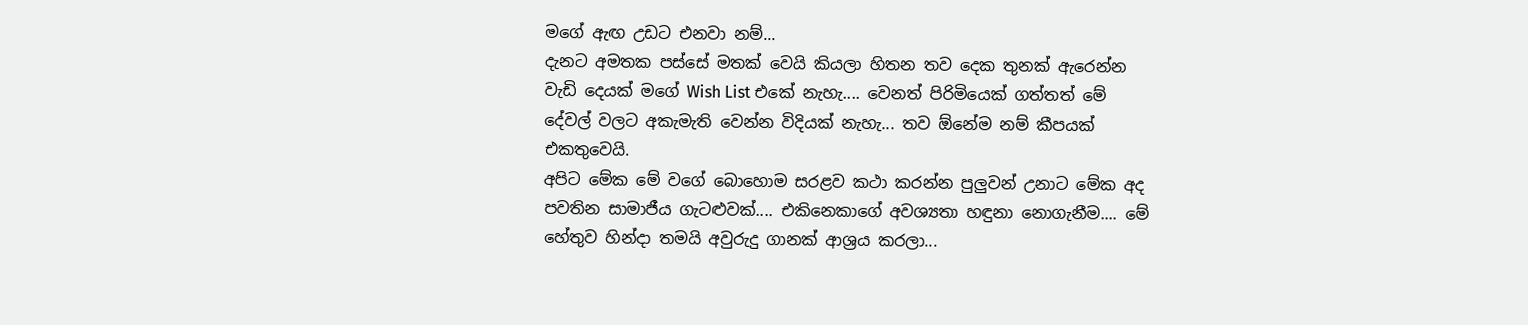මගේ ඇඟ උඩට එනවා නම්...
දැනට අමතක පස්සේ මතක් වෙයි කියලා හිතන තව දෙක තුනක් ඇරෙන්න වැඩි දෙයක් මගේ Wish List එකේ නැහැ.... වෙනත් පිරිමියෙක් ගත්තත් මේ දේවල් වලට අකැමැති වෙන්න විදියක් නැහැ... තව ඕනේම නම් කීපයක් එකතුවෙයි.
අපිට මේක මේ වගේ බොහොම සරළව කථා කරන්න පුලුවන් උනාට මේක අද පවතින සාමාජීය ගැටළුවක්.... එකිනෙකාගේ අවශ්‍යතා හඳුනා නොගැනීම.... මේ හේතුව හින්දා තමයි අවුරුදු ගානක් ආශ්‍රය කරලා...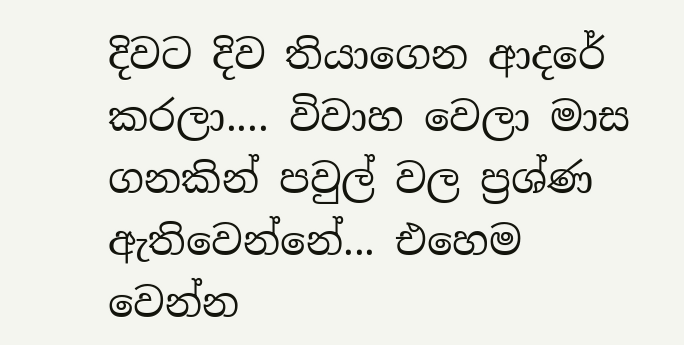දිවට දිව තියාගෙන ආදරේ කරලා.... විවාහ වෙලා මාස ගනකින් පවුල් වල ප්‍රශ්ණ ඇතිවෙන්නේ... එහෙම වෙන්න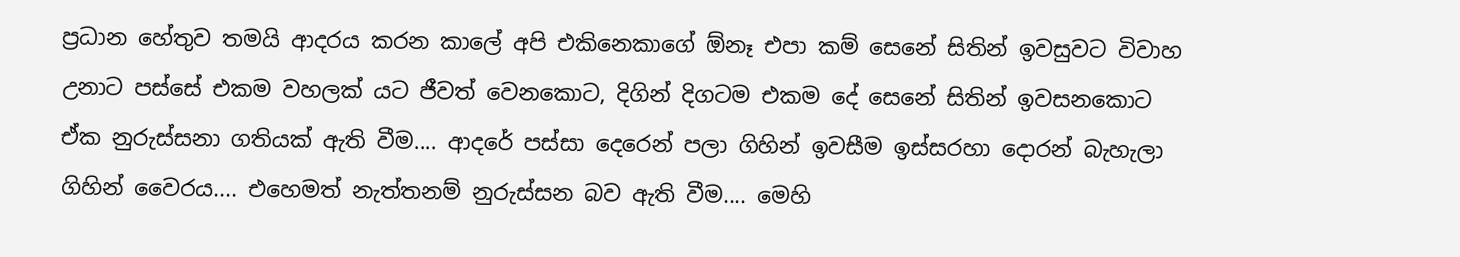ප්‍රධාන හේතුව තමයි ආදරය කරන කාලේ අපි එකිනෙකාගේ ඕනෑ එපා කම් සෙනේ සිතින් ඉවසුවට විවාහ උනාට පස්සේ එකම වහලක් යට ජීවත් වෙනකොට, දිගින් දිගටම එකම දේ සෙනේ සිතින් ඉවසනකොට ඒක නුරුස්සනා ගතියක් ඇති වීම.... ආදරේ පස්සා දෙරෙන් පලා ගිහින් ඉවසීම ඉස්සරහා දොරන් බැහැලා ගිහින් වෛරය.... එහෙමත් නැත්තනම් නුරුස්සන බව ඇති වීම.... මෙහි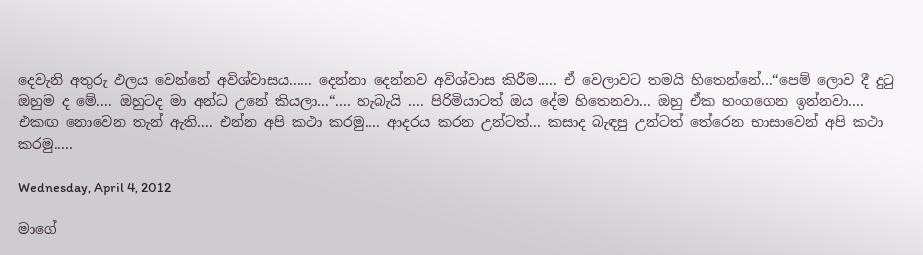දෙවැනි අතුරු ඵලය වෙන්නේ අවිශ්වාසය...... දෙන්නා දෙන්නව අවිශ්වාස කිරීම..... ඒ වෙලාවට තමයි හිතෙන්නේ...“පෙම් ලොව දී දුටු ඔහුම ද මේ.... ඔහුටද මා අන්ධ උනේ කියලා...“.... හැබැයි .... පිරිමියාටත් ඔය දේම හිතෙනවා... ඔහු ඒක හංගගෙන ඉන්නවා....
එකඟ නොවෙන තැන් ඇති.... එන්න අපි කථා කරමු.... ආදරය කරන උන්ටත්... කසාද බැඳපු උන්ටත් තේරෙන භාසාවෙන් අපි කථා කරමු.....

Wednesday, April 4, 2012

මාගේ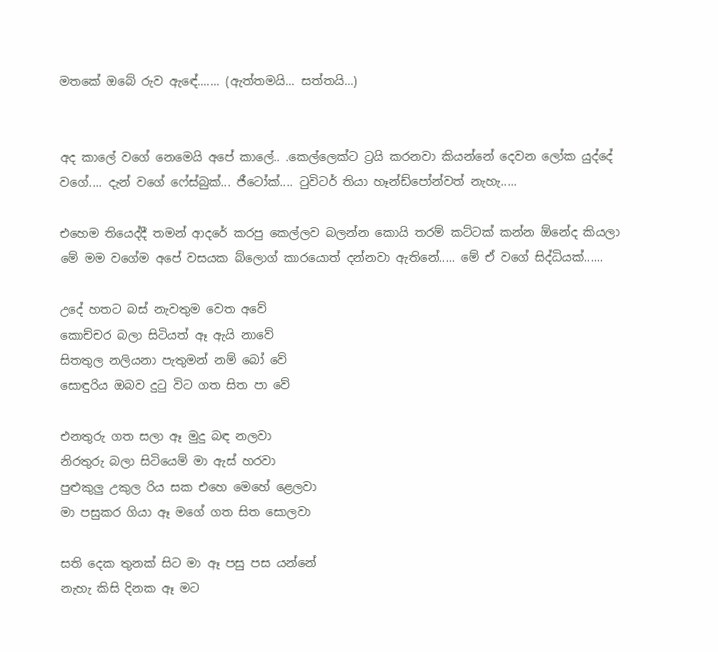මතකේ ඔබේ රුව ඇඳේ....... (ඇත්තමයි... සත්තයි...)


අද කාලේ වගේ නෙමෙයි අපේ කාලේ.. .කෙල්ලෙක්ට ට්‍රයි කරනවා කියන්නේ දෙවන ලෝක යුද්දේ වගේ.... දැන් වගේ ෆේස්බුක්... ජීටෝක්.... ටුවිටර් තියා හෑන්ඩ්පෝන්වත් නැහැ.....

එහෙම තියෙද්දී තමන් ආදරේ කරපු කෙල්ලව බලන්න කොයි තරම් කට්ටක් කන්න ඕනේද කියලා මේ මම වගේම අපේ වසයක බ්ලොග් කාරයොත් දන්නවා ඇතිනේ..... මේ ඒ වගේ සිද්ධියක්......

උදේ හතට බස් නැවතුම වෙත අවේ
කොච්චර බලා සිටියත් ඈ ඇයි නාවේ
සිතතුල නලියනා පැතුමන් නම් බෝ වේ
සොඳුරිය ඔබව දුටු විට ගත සිත පා වේ

එනතුරු ගත සලා ඈ මුදු බඳ නලවා
නිරතුරු බලා සිටියෙම් මා ඇස් හරවා
පුළුකුලු උකුල රිය සක එහෙ මෙහේ ළෙලවා
මා පසුකර ගියා ඈ මගේ ගත සිත සොලවා

සති දෙක තුනක් සිට මා ඈ පසු පස යන්නේ
නැහැ කිසි දිනක ඈ මට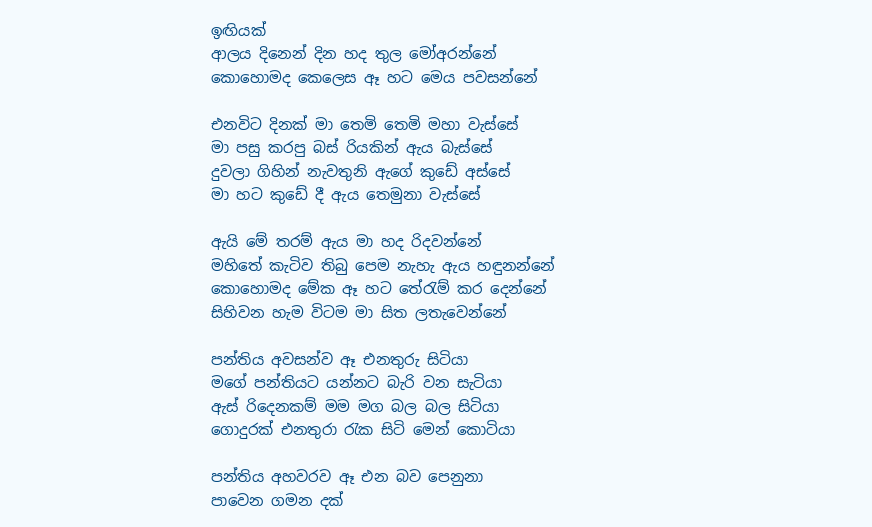ඉඟියක්
ආලය දිනෙන් දින හද තුල මෝඅරන්නේ
කොහොමද කෙලෙස ඈ හට මෙය පවසන්නේ

එනවිට දිනක් මා තෙමි තෙමි මහා වැස්සේ
මා පසු කරපු බස් රියකින් ඇය බැස්සේ
දුවලා ගිහින් නැවතුනි ඇගේ කුඩේ අස්සේ
මා හට කුඩේ දී ඇය තෙමුනා වැස්සේ

ඇයි මේ තරම් ඇය මා හද රිදවන්නේ
මහිතේ කැටිව තිබු පෙම නැහැ ඇය හඳුනන්නේ
කොහොමද මේක ඈ හට තේරැම් කර දෙන්නේ
සිහිවන හැම විටම මා සිත ලතැවෙන්නේ

පන්තිය අවසන්ව ඈ එනතුරු සිටියා
මගේ පන්තියට යන්නට බැරි වන සැටියා
ඇස් රිදෙනකම් මම මග බල බල සිටියා
ගොදුරක් එනතුරා රැක සිටි මෙන් කොටියා

පන්තිය අහවරව ඈ එන බව පෙනුනා
පාවෙන ගමන දක්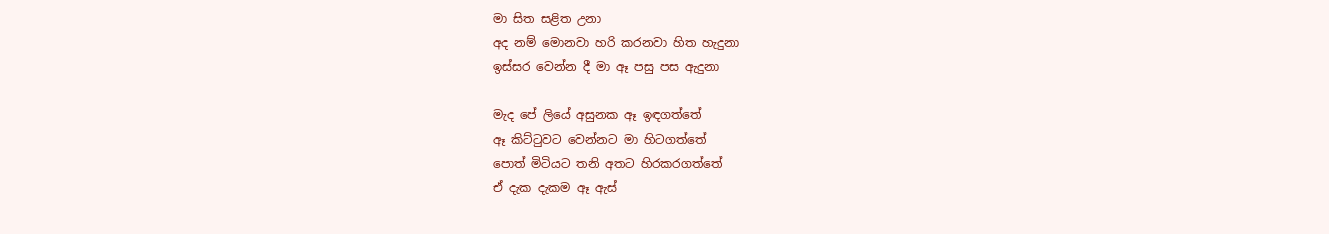මා සිත සළිත උනා
අද නම් මොනවා හරි කරනවා හිත හැදුනා
ඉස්සර වෙන්න දී මා ඈ පසු පස ඇදුනා

මැද පේ ලියේ අසුනක ඈ ඉඳගත්තේ
ඈ කිට්ටුවට වෙන්නට මා හිටගත්තේ
පොත් මිටියට තනි අතට හිරකරගත්තේ
ඒ දැක දැකම ඈ ඇස්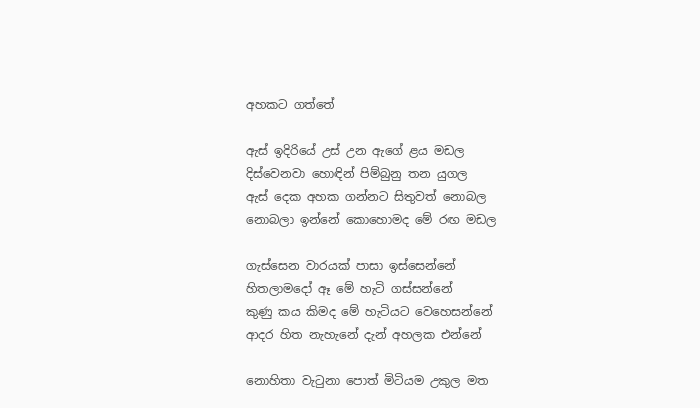අහකට ගත්තේ

ඇස් ඉදිරියේ උස් උන ඇගේ ළය මඩල
දිස්වෙනවා හොඳින් පිම්බුනු තන යුගල
ඇස් දෙක අහක ගන්නට සිතුවත් නොබල
නොබලා ඉන්නේ කොහොමද මේ රඟ මඩල

ගැස්සෙන වාරයක් පාසා ඉස්සෙන්නේ
හිතලාමදෝ ඈ මේ හැටි ගස්සන්නේ
කුණු කය කිමද මේ හැටියට වෙහෙසන්නේ
ආදර හිත නැහැනේ දැන් අහලක එන්නේ

නොහිතා වැටුනා පොත් මිටියම උකුල මත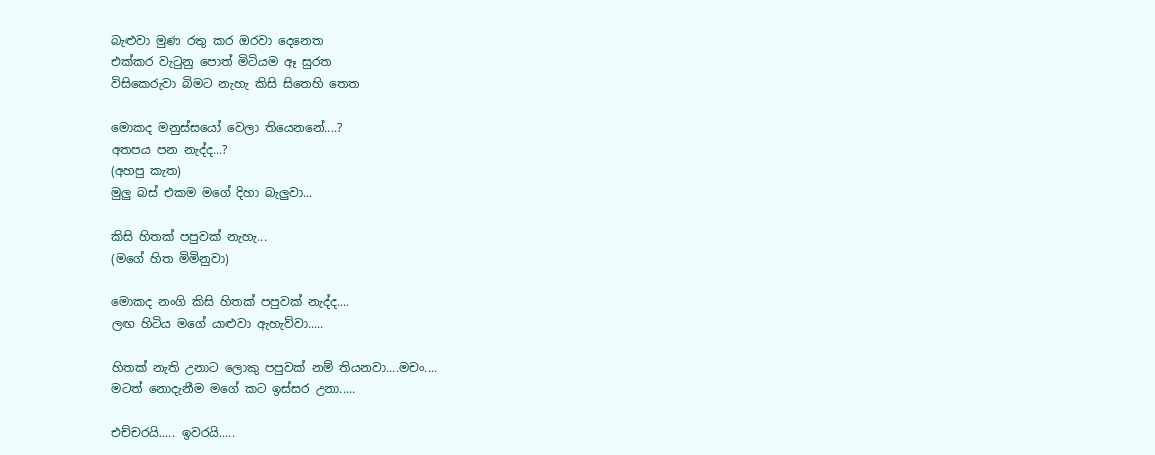බැළුවා මුණ රතු කර ඔරවා දෙනෙත
එක්කර වැටුනු පොත් මිටියම ඈ සුරත
විසිකෙරුවා බිමට නැහැ කිසි සිතෙහි තෙත

මොකද මනුස්සයෝ වෙලා තියෙනනේ....?
අතපය පන නැද්ද...?
(අහපු කැත)
මුලු බස් එකම මගේ දිහා බැලුවා...

කිසි හිතක් පපුවක් නැහැ...
(මගේ හිත මිමිනුවා)

මොකද නංගි කිසි හිතක් පපුවක් නැද්ද....
ලඟ හිටිය මගේ යාළුවා ඇහැව්වා.....

හිතක් නැති උනාට ලොකු පපුවක් නම් තියනවා....මචං....
මටත් නොදැනීම මගේ කට ඉස්සර උනා.....

එච්චරයි..... ඉවරයි.....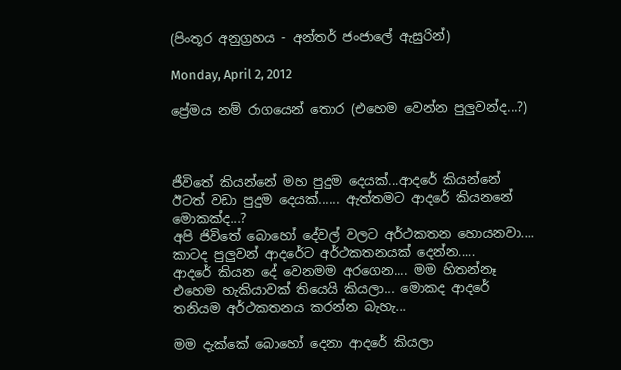(පිංතූර අනුග්‍රහය - අන්තර් ජංජාලේ ඇසුරින්)

Monday, April 2, 2012

ප්‍රේමය නම් රාගයෙන් තොර (එහෙම වෙන්න පුලුවන්ද...?)



ජීවිතේ කියන්නේ මහ පුදුම දෙයක්...ආදරේ කියන්නේ ඊටත් වඩා පුදුම දෙයක්...... ඇත්තමට ආදරේ කියනනේ මොකක්ද...?
අපි ජිවිතේ බොහෝ දේවල් වලට අර්ථකතන හොයනවා.... කාටද පුලුවන් ආදරේට අර්ථකතනයක් දෙන්න.....
ආදරේ කියන දේ වෙනමම අරගෙන.... මම හිතන්නෑ එහෙම හැකියාවක් තියෙයි කියලා... මොකද ආදරේ තනියම අර්ථකතනය කරන්න බැහැ...

මම දැක්කේ බොහෝ දෙනා ආදරේ කියලා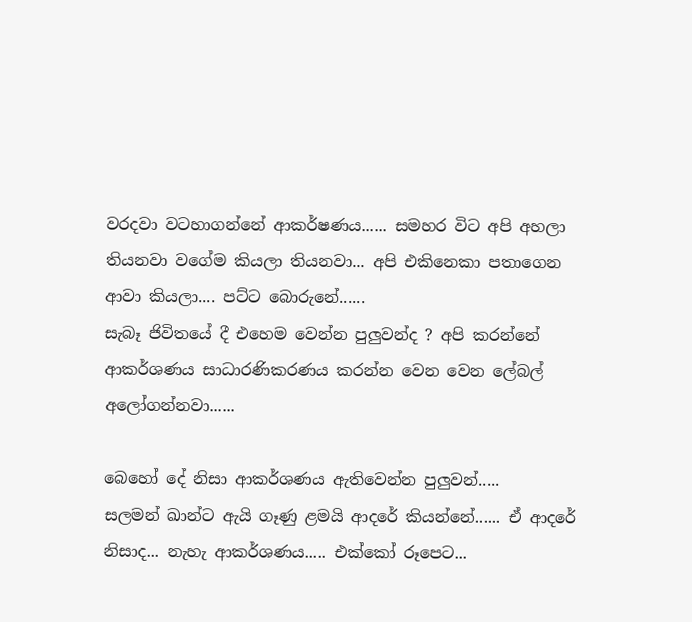වරදවා වටහාගන්නේ ආකර්ෂණය...... සමහර විට අපි අහලා තියනවා වගේම කියලා තියනවා... අපි එකිනෙකා පතාගෙන ආවා කියලා.... පට්ට බොරුනේ......
සැබෑ ජිවිතයේ දී එහෙම වෙන්න පුලුවන්ද ? අපි කරන්නේ ආකර්ශණය සාධාරණිකරණය කරන්න වෙන වෙන ලේබල් අලෝගන්නවා......

බෙහෝ දේ නිසා ආකර්ශණය ඇතිවෙන්න පුලුවන්.....
සලමන් ඛාන්ට ඇයි ගෑණු ළමයි ආදරේ කියන්නේ...... ඒ ආදරේ නිසාද... නැහැ ආකර්ශණය..... එක්කෝ රූපෙට...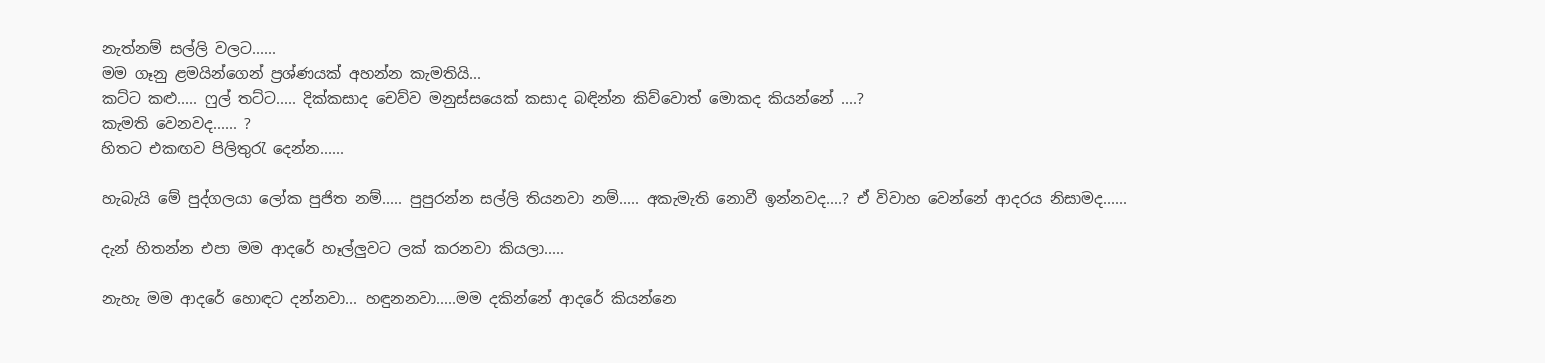නැත්නම් සල්ලි වලට......
මම ගෑනු ළමයින්ගෙන් ප්‍රශ්ණයක් අහන්න කැමතියි...
කට්ට කළු..... ෆුල් තට්ට..... දික්කසාද චෙව්ව මනුස්සයෙක් කසාද බඳින්න කිව්වොත් මොකද කියන්නේ ....?
කැමති වෙනවද...... ?
හිතට එකඟව පිලිතුරැ දෙන්න......

හැබැයි මේ පුද්ගලයා ලෝක පුජිත නම්..... පුපුරන්න සල්ලි තියනවා නම්..... අකැමැති නොවී ඉන්නවද....? ඒ විවාහ වෙන්නේ ආදරය නිසාමද......

දැන් හිතන්න එපා මම ආදරේ හෑල්ලුවට ලක් කරනවා කියලා.....

නැහැ මම ආදරේ හොඳට දන්නවා... හඳුනනවා.....මම දකින්නේ ආදරේ කියන්නෙ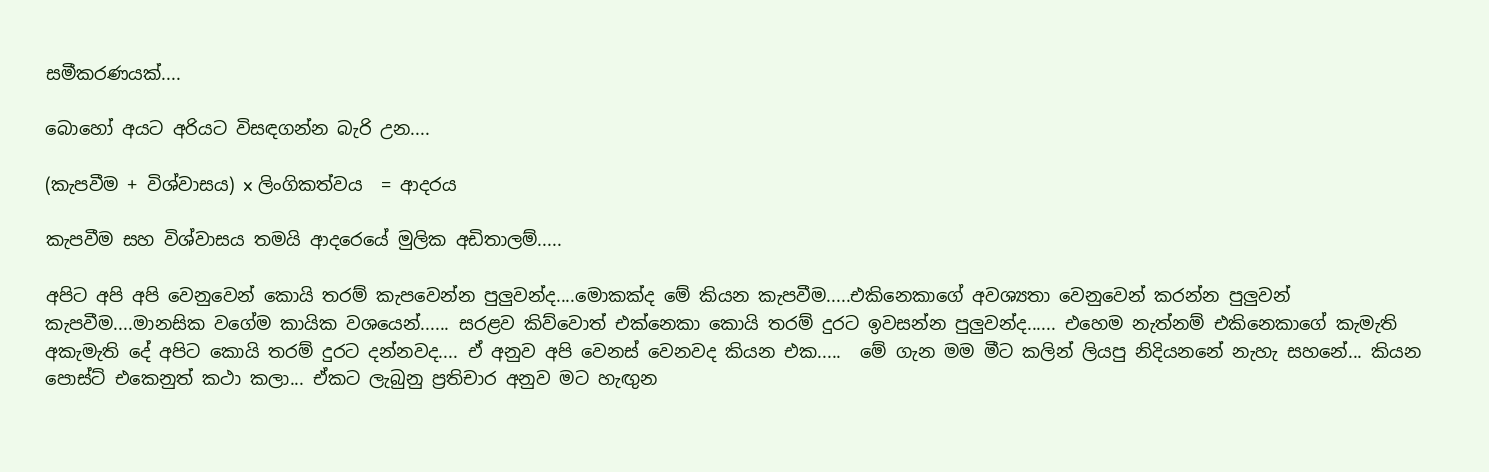සමීකරණයක්....

බොහෝ අයට අරියට විසඳගන්න බැරි උන....

(කැපවීම + විශ්වාසය) x ලිංගිකත්වය  = ආදරය

කැපවීම සහ විශ්වාසය තමයි ආදරෙයේ මුලික අඩිතාලම්.....

අපිට අපි අපි වෙනුවෙන් කොයි තරම් කැපවෙන්න පුලුවන්ද....මොකක්ද මේ කියන කැපවීම.....එකිනෙකාගේ අවශ්‍යතා වෙනුවෙන් කරන්න පුලුවන් කැපවීම....මානසික වගේම කායික වශයෙන්...... සරළව කිව්වොත් එක්නෙකා කොයි තරම් දුරට ඉවසන්න පුලුවන්ද...... එහෙම නැත්නම් එකිනෙකාගේ කැමැති අකැමැති දේ අපිට කොයි තරම් දුරට දන්නවද.... ඒ අනුව අපි වෙනස් වෙනවද කියන එක.....  මේ ගැන මම මීට කලින් ලියපු නිදියනනේ නැහැ සහනේ... කියන පොස්ට් එකෙනුත් කථා කලා... ඒකට ලැබුනු ප්‍රතිචාර අනුව මට හැඟුන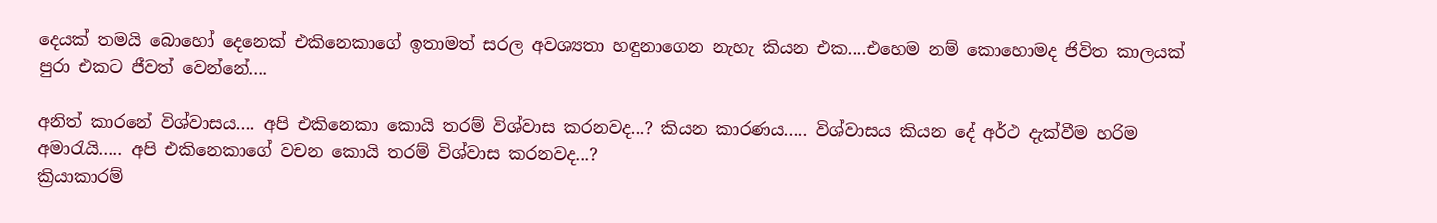දෙයක් තමයි බොහෝ දෙනෙක් එකිනෙකාගේ ඉතාමත් සරල අවශ්‍යතා හඳුනාගෙන නැහැ කියන එක....එහෙම නම් කොහොමද ජිවිත කාලයක් පුරා එකට ජීවත් වෙන්නේ....

අනිත් කාරනේ විශ්වාසය.... අපි එකිනෙකා කොයි තරම් විශ්වාස කරනවද...? කියන කාරණය..... විශ්වාසය කියන දේ අර්ථ දැක්වීම හරිම අමාරැයි..... අපි එකිනෙකාගේ වචන කොයි තරම් විශ්වාස කරනවද...?
ක්‍රියාකාරම්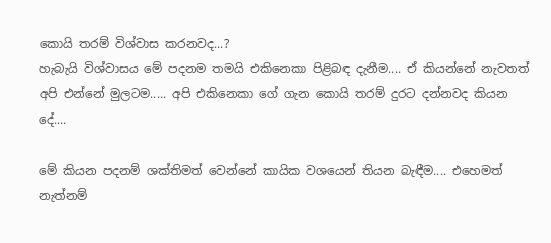කොයි තරම් විශ්වාස කරනවද...?
හැබැයි විශ්වාසය මේ පදනම තමයි එකිනෙකා පිළිබඳ දැනීම.... ඒ කියන්නේ නැවතත් අපි එන්නේ මුලටම..... අපි එකිනෙකා ගේ ගැන කොයි තරම් දුරට දන්නවද කියන දේ....

මේ කියන පදනම් ශක්තිමත් වෙන්නේ කායික වශයෙන් තියන බැඳීම.... එහෙමත් නැත්නම්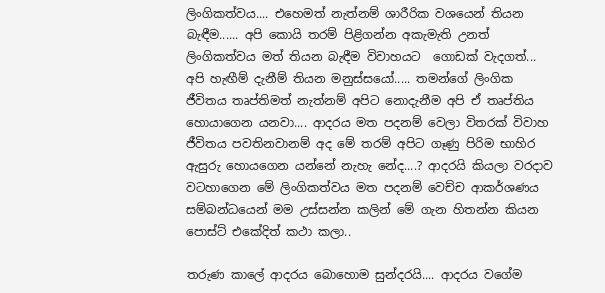ලිංගිකත්වය.... එහෙමත් නැත්නම් ශාරීරික වශයෙන් තියන බැඳීම...... අපි කොයි තරම් පිළිගන්න අකැමැති උනත් ලිංගිකත්වය මත් තියන බැඳීම විවාහයට  ගොඩක් වැදගත්... අපි හැඟීම් දැනීම් තියන මනුස්සයෝ..... තමන්ගේ ලිංගික ජීවිතය තෘප්තිමත් නැත්නම් අපිට නොදැනීම අපි ඒ තෘප්තිය හොයාගෙන යනවා.... ආදරය මත පදනම් වෙලා විතරක් විවාහ ජීවිතය පවතිනවානම් අද මේ තරම් අපිට ගෑණු පිරිම භාහිර ඇසුරු හොයගෙන යන්නේ නැහැ නේද....? ආදරයි කියලා වරදාව වටහාගෙන මේ ලිංගිකත්වය මත පදනම් වෙච්ච ආකර්ශණය සම්බන්ධයෙන් මම උස්සන්න කලින් මේ ගැන හිතන්න කියන පොස්ට් එකේදිත් කථා කලා..

තරුණ කාලේ ආදරය බොහොම සුන්දරයි.... ආදරය වගේම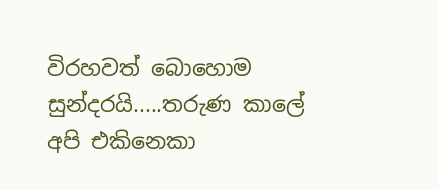විරහවත් බොහොම සුන්දරයි.....තරුණ කාලේ අපි එකිනෙකා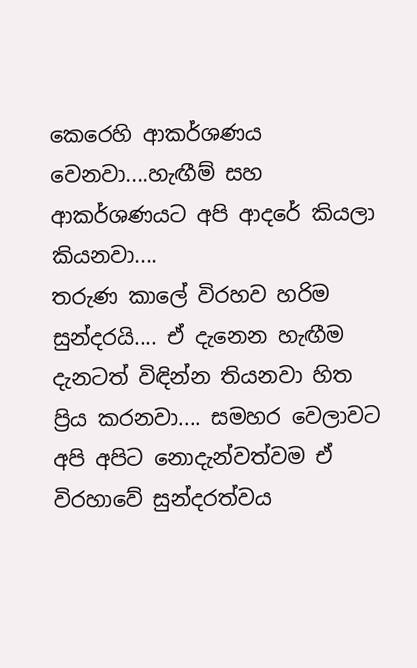කෙරෙහි ආකර්ශණය වෙනවා....හැඟීම් සහ ආකර්ශණයට අපි ආදරේ කියලා කියනවා....
තරුණ කාලේ විරහව හරිම සුන්දරයි.... ඒ දැනෙන හැඟීම දැනටත් විඳින්න තියනවා හිත ප්‍රිය කරනවා.... සමහර වෙලාවට අපි අපිට නොදැන්වත්වම ඒ විරහාවේ සුන්දරත්වය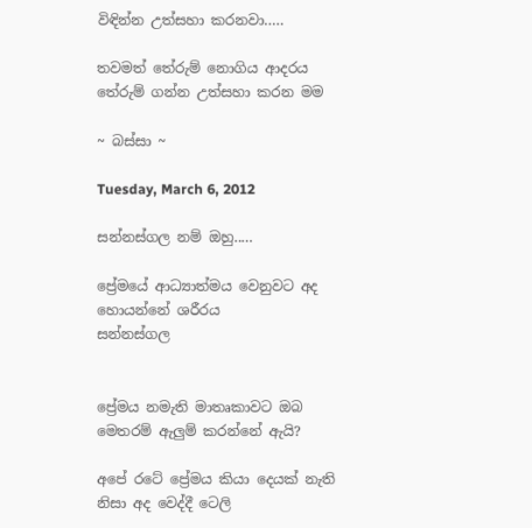විඳින්න උත්සහා කරනවා.....

තවමත් තේරුම් නොගිය ආදරය තේරුම් ගන්න උත්සහා කරන මම

~ බස්සා ~

Tuesday, March 6, 2012

සන්නස්‌ගල නම් ඔහු.....

ප්‍රේමයේ ආධ්‍යාත්මය වෙනුවට අද හොයන්නේ ශරීරය
සන්නස්‌ගල


ප්‍රේමය නමැති මාතෘකාවට ඔබ මෙතරම් ඇලුම් කරන්නේ ඇයි?

අපේ රටේ ප්‍රේමය කියා දෙයක්‌ නැති නිසා අද වෙද්දී ටෙලි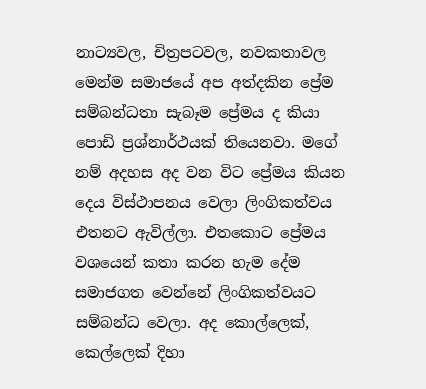නාට්‍යවල, චිත්‍රපටවල, නවකතාවල මෙන්ම සමාජයේ අප අත්දකින ප්‍රේම සම්බන්ධතා සැබෑම ප්‍රේමය ද කියා පොඩි ප්‍රශ්නාර්ථයක්‌ තියෙනවා. මගේ නම් අදහස අද වන විට ප්‍රේමය කියන දෙය විස්‌ථාපනය වෙලා ලිංගිකත්වය එතනට ඇවිල්ලා. එතකොට ප්‍රේමය වශයෙන් කතා කරන හැම දේම සමාජගත වෙන්නේ ලිංගිකත්වයට සම්බන්ධ වෙලා. අද කොල්ලෙක්‌, කෙල්ලෙක්‌ දිහා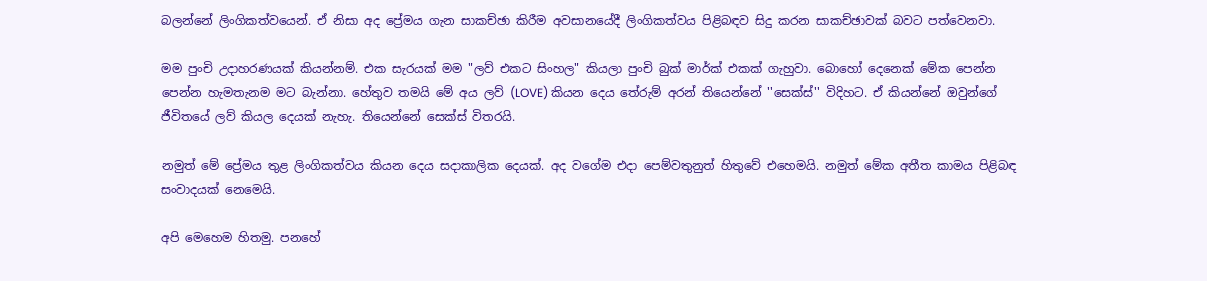බලන්නේ ලිංගිකත්වයෙන්. ඒ නිසා අද ප්‍රේමය ගැන සාකච්ඡා කිරීම අවසානයේදී ලිංගිකත්වය පිළිබඳව සිදු කරන සාකච්ඡාවක්‌ බවට පත්වෙනවා.

මම පුංචි උදාහරණයක්‌ කියන්නම්. එක සැරයක්‌ මම "ලව් එකට සිංහල" කියලා පුංචි බුක්‌ මාර්ක්‌ එකක්‌ ගැහුවා. බොහෝ දෙනෙක්‌ මේක පෙන්න පෙන්න හැමතැනම මට බැන්නා. හේතුව තමයි මේ අය ලව් (LOVE) කියන දෙය තේරුම් අරන් තියෙන්නේ ''සෙක්‌ස්‌'' විදිහට. ඒ කියන්නේ ඔවුන්ගේ ජීවිතයේ ලව් කියල දෙයක්‌ නැහැ. තියෙන්නේ සෙක්‌ස්‌ විතරයි.

නමුත් මේ ප්‍රේමය තුළ ලිංගිකත්වය කියන දෙය සදාකාලික දෙයක්‌. අද වගේම එදා පෙම්වතුනුත් හිතුවේ එහෙමයි. නමුත් මේක අතීත කාමය පිළිබඳ සංවාදයක්‌ නෙමෙයි.

අපි මෙහෙම හිතමු. පනහේ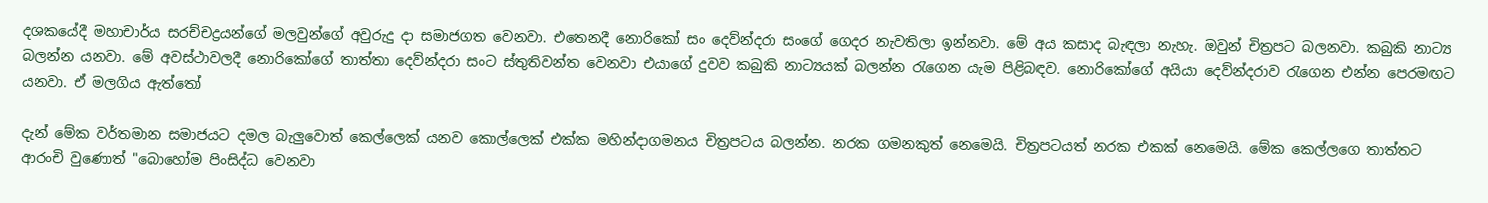දශකයේදී මහාචාර්ය සරච්චද්‍රයන්ගේ මලවුන්ගේ අවුරුදු දා සමාජගත වෙනවා. එතෙනදී නොරිකෝ සං දෙව්න්දරා සංගේ ගෙදර නැවතිලා ඉන්නවා. මේ අය කසාද බැඳලා නැහැ. ඔවුන් චිත්‍රපට බලනවා. කබුකි නාට්‍ය බලන්න යනවා. මේ අවස්‌ථාවලදී නොරිකෝගේ තාත්තා දෙව්න්දරා සංට ස්‌තුතිවන්ත වෙනවා එයාගේ දුවව කබුකි නාට්‍යයක්‌ බලන්න රැගෙන යැම පිළිබඳව. නොරිකෝගේ අයියා දෙව්න්දරාව රැගෙන එන්න පෙරමඟට යනවා. ඒ මලගිය ඇත්තෝ

දැන් මේක වර්තමාන සමාජයට දමල බැලුවොත් කෙල්ලෙක්‌ යනව කොල්ලෙක්‌ එක්‌ක මහින්දාගමනය චිත්‍රපටය බලන්න. නරක ගමනකුත් නෙමෙයි. චිත්‍රපටයත් නරක එකක්‌ නෙමෙයි. මේක කෙල්ලගෙ තාත්තට ආරංචි වුණොත් "බොහෝම පිංසිද්ධ වෙනවා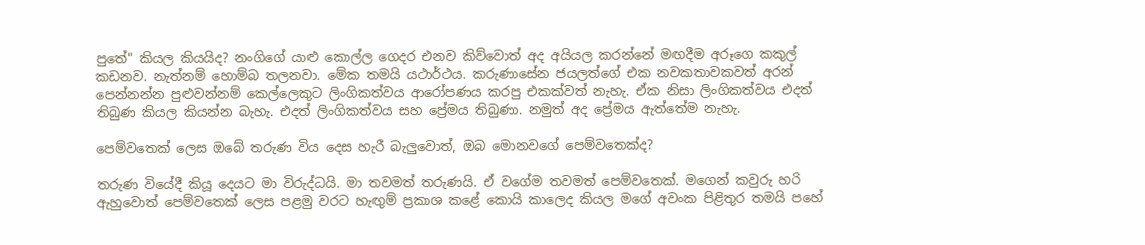පුතේ" කියල කියයිද? නංගිගේ යාළු කොල්ල ගෙදර එනව කිව්වොත් අද අයියල කරන්නේ මඟදීම අරූගෙ කකුල් කඩනව. නැත්නම් හොම්බ තලනවා. මේක තමයි යථාර්ථය. කරුණාසේන ජයලත්ගේ එක නවකතාවකවත් අරන් පෙන්නන්න පුළුවන්නම් කෙල්ලෙකුට ලිංගිකත්වය ආරෝපණය කරපු එකක්‌වත් නැහැ. ඒක නිසා ලිංගිකත්වය එදත් තිබුණ කියල කියන්න බැහැ. එදත් ලිංගිකත්වය සහ ප්‍රේමය තිබුණා. නමුත් අද ප්‍රේමය ඇත්තේම නැහැ.

පෙම්වතෙක්‌ ලෙස ඔබේ තරුණ විය දෙස හැරී බැලුවොත්, ඔබ මොනවගේ පෙම්වතෙක්‌ද?

තරුණ වියේදී කියූ දෙයට මා විරුද්ධයි. මා තවමත් තරුණයි. ඒ වගේම තවමත් පෙම්වතෙක්‌. මගෙන් කවුරු හරි ඇහුවොත් පෙම්වතෙක්‌ ලෙස පළමු වරට හැඟුම් ප්‍රකාශ කළේ කොයි කාලෙද කියල මගේ අවංක පිළිතුර තමයි පහේ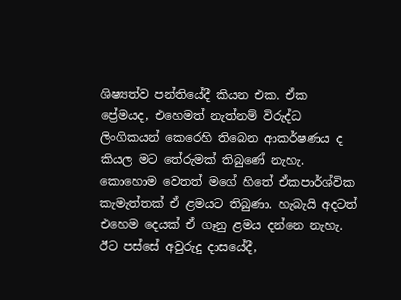ශිෂ්‍යත්ව පන්තියේදී කියන එක. ඒක ප්‍රේමයද, එහෙමත් නැත්නම් විරුද්ධ ලිංගිකයන් කෙරෙහි තිබෙන ආකර්ෂණය ද කියල මට තේරුමක්‌ තිබුණේ නැහැ. කොහොම වෙතත් මගේ හිතේ ඒකපාර්ශ්වික කැමැත්තක්‌ ඒ ළමයට තිබුණා. හැබැයි අදටත් එහෙම දෙයක්‌ ඒ ගෑනු ළමය දන්නෙ නැහැ. ඊට පස්‌සේ අවුරුදු දාසයේදී,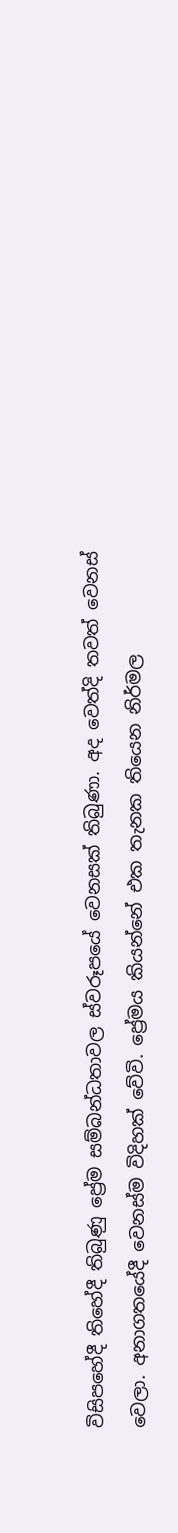විසිපහේදී තිහේදී තිබුණු ප්‍රේම සම්බන්ධතාවල ස්‌වරූපයේ වෙනසක්‌ තිබුණා. අද වෙත්දි තවත් වෙනස්‌ වෙලා. අනාගතයේදී වෙනස්‌ම විදිහක්‌ වේවි. ප්‍රේමය කියන්නේ එක තැනක තියෙන නිර්මල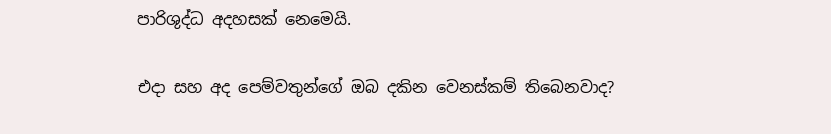පාරිශුද්ධ අදහසක්‌ නෙමෙයි.

එදා සහ අද පෙම්වතුන්ගේ ඔබ දකින වෙනස්‌කම් තිබෙනවාද?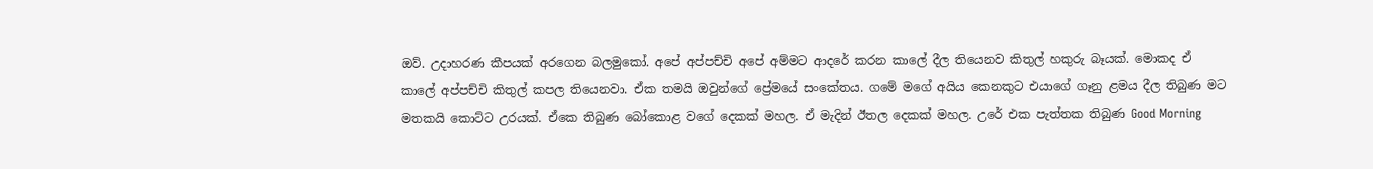ඔව්. උදාහරණ කීපයක්‌ අරගෙන බලමුකෝ. අපේ අප්පච්චි අපේ අම්මට ආදරේ කරන කාලේ දීල තියෙනව කිතුල් හකුරු බෑයක්‌. මොකද ඒ කාලේ අප්පච්චි කිතුල් කපල තියෙනවා. ඒක තමයි ඔවුන්ගේ ප්‍රේමයේ සංකේතය. ගමේ මගේ අයිය කෙනකුට එයාගේ ගෑනු ළමය දීල තිබුණ මට මතකයි කොට්‌ට උරයක්‌. ඒකෙ තිබුණ බෝකොළ වගේ දෙකක්‌ මහල. ඒ මැදින් ඊතල දෙකක්‌ මහල. උරේ එක පැත්තක තිබුණ Good Morning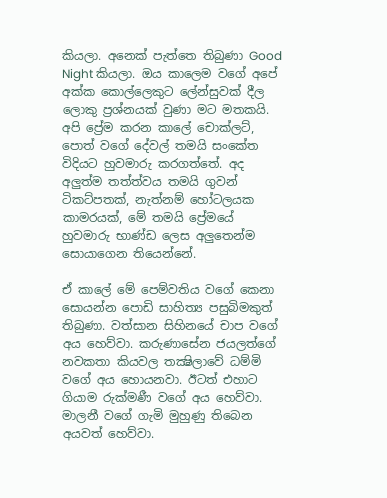කියලා. අනෙක්‌ පැත්තෙ තිබුණා Good Night කියලා. ඔය කාලෙම වගේ අපේ අක්‌ක කොල්ලෙකුට ලේන්සුවක්‌ දීල ලොකු ප්‍රශ්නයක්‌ වුණා මට මතකයි. අපි ප්‍රේම කරන කාලේ චොක්‌ලට්‌, පොත් වගේ දේවල් තමයි සංකේත විදියට හුවමාරු කරගත්තේ. අද අලුත්ම තත්ත්වය තමයි ගුවන් ටිකට්‌පතක්‌, නැත්නම් හෝටලයක කාමරයක්‌, මේ තමයි ප්‍රේමයේ හුවමාරු භාණ්‌ඩ ලෙස අලුතෙන්ම සොයාගෙන තියෙන්නේ.

ඒ කාලේ මේ පෙම්වතිය වගේ කෙනා සොයන්න පොඩි සාහිත්‍ය පසුබිමකුත් තිබුණා. වත්සාන සිහිනයේ චාප වගේ අය හෙව්වා. කරුණාසේන ජයලත්ගේ නවකතා කියවල තක්‍ෂිලාවේ ධම්මි වගේ අය හොයනවා. ඊටත් එහාට ගියාම රුක්‌මණී වගේ අය හෙව්වා. මාලනී වගේ ගැමි මුහුණු තිබෙන අයවත් හෙව්වා.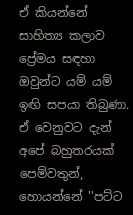ඒ කියන්නේ සාහිත්‍ය කලාව ප්‍රේමය සඳහා ඔවුන්ට යම් යම් ඉඟි සපයා තිබුණා. ඒ වෙනුවට දැන් අපේ බහුතරයක්‌ පෙම්වතුන්, හොයන්නේ ''පට්‌ට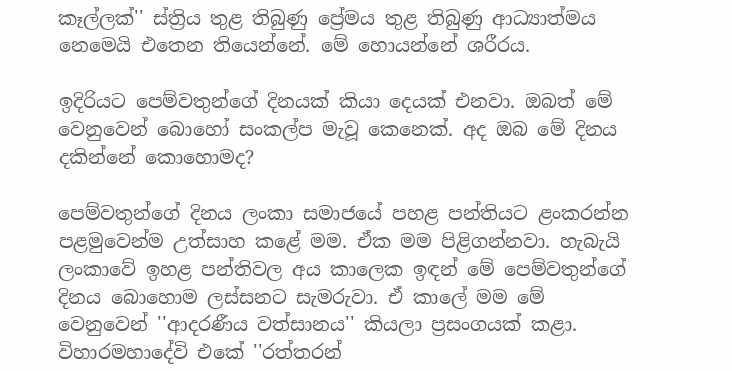කෑල්ලක්‌'' ස්‌ත්‍රිය තුළ තිබුණු ප්‍රේමය තුළ තිබුණු ආධ්‍යාත්මය නෙමෙයි එතෙන තියෙන්නේ. මේ හොයන්නේ ශරීරය.

ඉදිරියට පෙම්වතුන්ගේ දිනයක්‌ කියා දෙයක්‌ එනවා. ඔබත් මේ වෙනුවෙන් බොහෝ සංකල්ප මැවූ කෙනෙක්‌. අද ඔබ මේ දිනය දකින්නේ කොහොමද?

පෙම්වතුන්ගේ දිනය ලංකා සමාජයේ පහළ පන්තියට ළංකරන්න පළමුවෙන්ම උත්සාහ කළේ මම. ඒක මම පිළිගන්නවා. හැබැයි ලංකාවේ ඉහළ පන්තිවල අය කාලෙක ඉඳන් මේ පෙම්වතුන්ගේ දිනය බොහොම ලස්‌සනට සැමරුවා. ඒ කාලේ මම මේ වෙනුවෙන් ''ආදරණීය වත්සානය'' කියලා ප්‍රසංගයක්‌ කළා. විහාරමහාදේවි එකේ ''රත්තරන්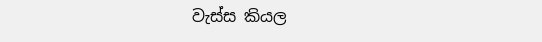වැස්‌ස කියල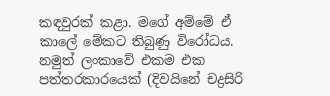කඳවුරක්‌ කළා. මගේ අම්මේ ඒ කාලේ මේකට තිබුණු විරෝධය. නමුත් ලංකාවේ එකම එක පත්තරකාරයෙක්‌ (දිවයිනේ චද්‍රසිරි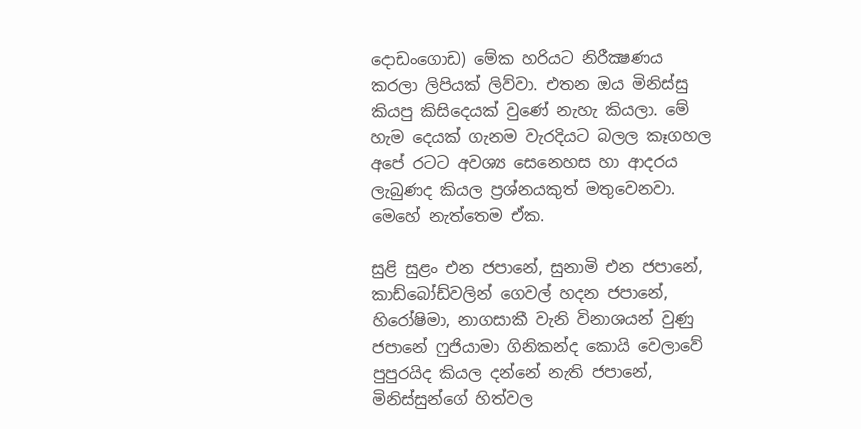දොඩංගොඩ) මේක හරියට නිරීක්‍ෂණය කරලා ලිපියක්‌ ලිව්වා. එතන ඔය මිනිස්‌සු කියපු කිසිදෙයක්‌ වුණේ නැහැ කියලා. මේ හැම දෙයක්‌ ගැනම වැරදියට බලල කෑගහල අපේ රටට අවශ්‍ය සෙනෙහස හා ආදරය ලැබුණද කියල ප්‍රශ්නයකුත් මතුවෙනවා. මෙහේ නැත්තෙම ඒක.

සුළි සුළං එන ජපානේ, සුනාමි එන ජපානේ, කාඩ්බෝඩ්වලින් ගෙවල් හදන ජපානේ, හිරෝෂිමා, නාගසාකී වැනි විනාශයන් වුණු ජපානේ ෆුජියාමා ගිනිකන්ද කොයි වෙලාවේ පුපුරයිද කියල දන්නේ නැති ජපානේ, මිනිස්‌සුන්ගේ හිත්වල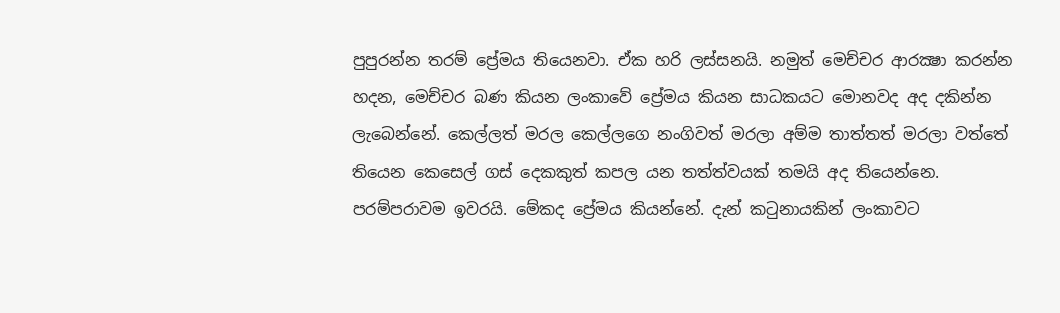පුපුරන්න තරම් ප්‍රේමය තියෙනවා. ඒක හරි ලස්‌සනයි. නමුත් මෙච්චර ආරක්‍ෂා කරන්න හදන, මෙච්චර බණ කියන ලංකාවේ ප්‍රේමය කියන සාධකයට මොනවද අද දකින්න ලැබෙන්නේ. කෙල්ලත් මරල කෙල්ලගෙ නංගිවත් මරලා අම්ම තාත්තත් මරලා වත්තේ තියෙන කෙසෙල් ගස්‌ දෙකකුත් කපල යන තත්ත්වයක්‌ තමයි අද තියෙන්නෙ. පරම්පරාවම ඉවරයි. මේකද ප්‍රේමය කියන්නේ. දැන් කටුනායකින් ලංකාවට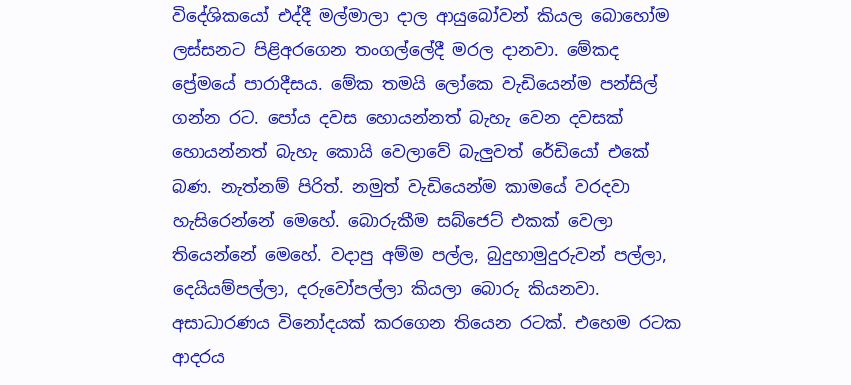විදේශිකයෝ එද්දී මල්මාලා දාල ආයුබෝවන් කියල බොහෝම ලස්‌සනට පිළිඅරගෙන තංගල්ලේදී මරල දානවා. මේකද ප්‍රේමයේ පාරාදීසය. මේක තමයි ලෝකෙ වැඩියෙන්ම පන්සිල් ගන්න රට. පෝය දවස හොයන්නත් බැහැ වෙන දවසක්‌ හොයන්නත් බැහැ කොයි වෙලාවේ බැලුවත් රේඩියෝ එකේ බණ. නැත්නම් පිරිත්. නමුත් වැඩියෙන්ම කාමයේ වරදවා හැසිරෙන්නේ මෙහේ. බොරුකීම සබ්ජෙට්‌ එකක්‌ වෙලා තියෙන්නේ මෙහේ. වදාපු අම්ම පල්ල, බුදුහාමුදුරුවන් පල්ලා, දෙයියම්පල්ලා, දරුවෝපල්ලා කියලා බොරු කියනවා. අසාධාරණය විනෝදයක්‌ කරගෙන තියෙන රටක්‌. එහෙම රටක ආදරය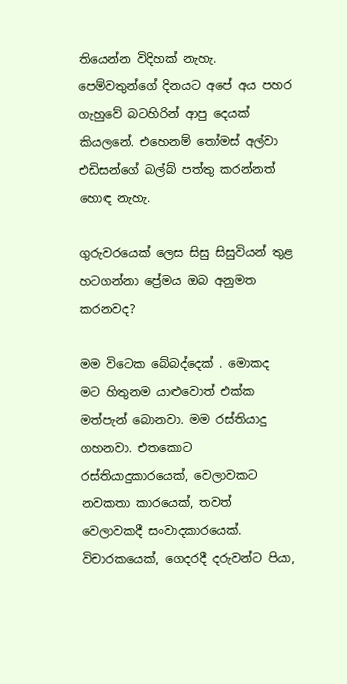තියෙන්න විදිහක්‌ නැහැ. පෙම්වතුන්ගේ දිනයට අපේ අය පහර ගැහුවේ බටහිරින් ආපු දෙයක්‌ කියලනේ. එහෙනම් තෝමස්‌ අල්වා එඩිසන්ගේ බල්බ් පත්තු කරන්නත් හොඳ නැහැ.

ගුරුවරයෙක්‌ ලෙස සිසු සිසුවියන් තුළ හටගන්නා ප්‍රේමය ඔබ අනුමත කරනවද?

මම විටෙක බේබද්දෙක්‌ . මොකද මට හිතුනම යාළුවොත් එක්‌ක මත්පැන් බොනවා. මම රස්‌තියාදු ගහනවා. එතකොට රස්‌තියාදුකාරයෙක්‌, වෙලාවකට නවකතා කාරයෙක්‌, තවත් වෙලාවකදී සංවාදකාරයෙක්‌. විචාරකයෙක්‌, ගෙදරදී දරුවන්ට පියා,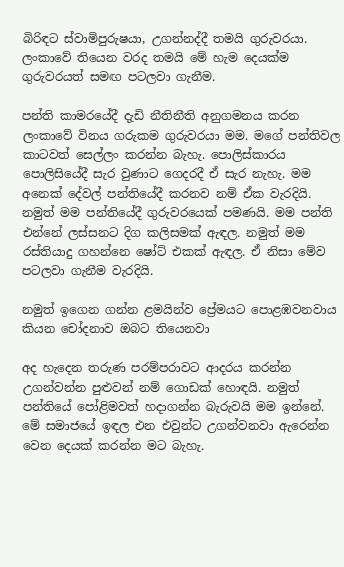බිරිඳට ස්‌වාමිපුරුෂයා, උගන්නද්දී තමයි ගුරුවරයා. ලංකාවේ තියෙන වරද තමයි මේ හැම දෙයක්‌ම ගුරුවරයත් සමඟ පටලවා ගැනීම.

පන්ති කාමරයේදී දැඩි නීතිනීති අනුගමනය කරන ලංකාවේ විනය ගරුකම ගුරුවරයා මම. මගේ පන්තිවල කාටවත් සෙල්ලං කරන්න බැහැ. පොලිස්‌කාරය පොලිසියේදී සැර වුණාට ගෙදරදී ඒ සැර නැහැ. මම අනෙක්‌ දේවල් පන්තියේදී කරනව නම් ඒක වැරදියි. නමුත් මම පන්තියේදී ගුරුවරයෙක්‌ පමණයි. මම පන්ති එන්නේ ලස්‌සනට දිග කලිසමක්‌ ඇඳල. නමුත් මම රස්‌තියාදු ගහන්නෙ ෂෝට්‌ එකක්‌ ඇඳල. ඒ නිසා මේව පටලවා ගැනීම වැරදියි.

නමුත් ඉගෙන ගන්න ළමයින්ව ප්‍රේමයට පොළඹවනවාය කියන චෝදනාව ඔබට තියෙනවා

අද හැදෙන තරුණ පරම්පරාවට ආදරය කරන්න උගන්වන්න පුළුවන් නම් ගොඩක්‌ හොඳයි. නමුත් පන්තියේ පෝළිමවත් හදාගන්න බැරුවයි මම ඉන්නේ. මේ සමාජයේ ඉඳල එන එවුන්ට උගන්වනවා ඇරෙන්න වෙන දෙයක්‌ කරන්න මට බැහැ.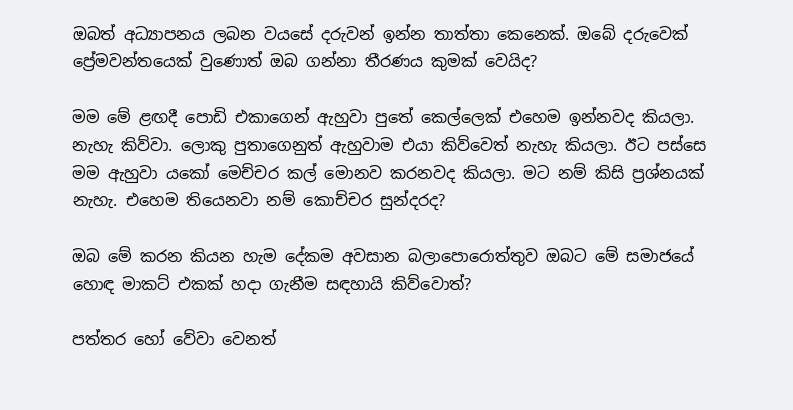ඔබත් අධ්‍යාපනය ලබන වයසේ දරුවන් ඉන්න තාත්තා කෙනෙක්‌. ඔබේ දරුවෙක්‌ ප්‍රේමවන්තයෙක්‌ වුණොත් ඔබ ගන්නා තීරණය කුමක්‌ වෙයිද?

මම මේ ළඟදී පොඩි එකාගෙන් ඇහුවා පුතේ කෙල්ලෙක්‌ එහෙම ඉන්නවද කියලා. නැහැ කිව්වා. ලොකු පුතාගෙනුත් ඇහුවාම එයා කිව්වෙත් නැහැ කියලා. ඊට පස්‌සෙ මම ඇහුවා යකෝ මෙච්චර කල් මොනව කරනවද කියලා. මට නම් කිසි ප්‍රශ්නයක්‌ නැහැ. එහෙම තියෙනවා නම් කොච්චර සුන්දරද?

ඔබ මේ කරන කියන හැම දේකම අවසාන බලාපොරොත්තුව ඔබට මේ සමාජයේ හොඳ මාකට්‌ එකක්‌ හදා ගැනීම සඳහායි කිව්වොත්?

පත්තර හෝ වේවා වෙනත්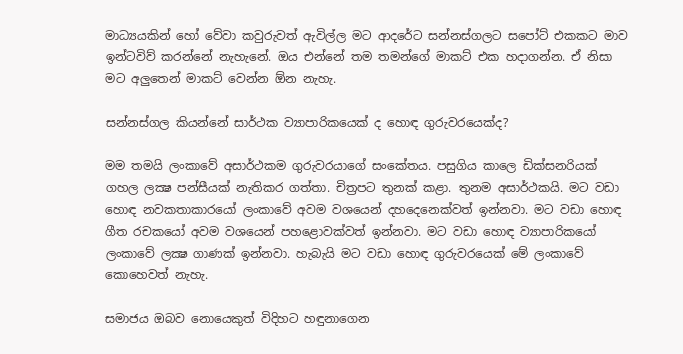මාධ්‍යයකින් හෝ වේවා කවුරුවත් ඇවිල්ල මට ආදරේට සන්නස්‌ගලට සපෝට්‌ එකකට මාව ඉන්ටවිව් කරන්නේ නැහැනේ. ඔය එන්නේ තම තමන්ගේ මාකට්‌ එක හදාගන්න. ඒ නිසා මට අලුතෙන් මාකට්‌ වෙන්න ඕන නැහැ.

සන්නස්‌ගල කියන්නේ සාර්ථක ව්‍යාපාරිකයෙක්‌ ද හොඳ ගුරුවරයෙක්‌ද?

මම තමයි ලංකාවේ අසාර්ථකම ගුරුවරයාගේ සංකේතය. පසුගිය කාලෙ ඩික්‌සනරියක්‌ ගහල ලක්‍ෂ පන්සීයක්‌ නැතිකර ගත්තා. චිත්‍රපට තුනක්‌ කළා. තුනම අසාර්ථකයි. මට වඩා හොඳ නවකතාකාරයෝ ලංකාවේ අවම වශයෙන් දහදෙනෙක්‌වත් ඉන්නවා. මට වඩා හොඳ ගීත රචකයෝ අවම වශයෙන් පහළොවක්‌වත් ඉන්නවා. මට වඩා හොඳ ව්‍යාපාරිකයෝ ලංකාවේ ලක්‍ෂ ගාණක්‌ ඉන්නවා. හැබැයි මට වඩා හොඳ ගුරුවරයෙක්‌ මේ ලංකාවේ කොහෙවත් නැහැ.

සමාජය ඔබව නොයෙකුත් විදිහට හඳුනාගෙන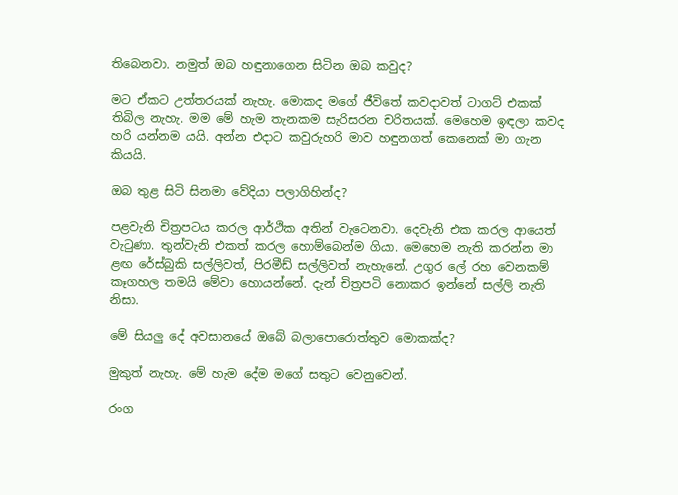තිබෙනවා. නමුත් ඔබ හඳුනාගෙන සිටින ඔබ කවුද?

මට ඒකට උත්තරයක්‌ නැහැ. මොකද මගේ ජීවිතේ කවදාවත් ටාගට්‌ එකක්‌ තිබිල නැහැ. මම මේ හැම තැනකම සැරිසරන චරිතයක්‌. මෙහෙම ඉඳලා කවද හරි යන්නම යයි. අන්න එදාට කවුරුහරි මාව හඳුනගත් කෙනෙක්‌ මා ගැන කියයි.

ඔබ තුළ සිටි සිනමා වේදියා පලාගිහින්ද?

පළවැනි චිත්‍රපටය කරල ආර්ථික අතින් වැටෙනවා. දෙවැනි එක කරල ආයෙත් වැටුණා. තුන්වැනි එකත් කරල හොම්බෙන්ම ගියා. මෙහෙම නැති කරන්න මා ළඟ රේස්‌බුකි සල්ලිවත්, පිරමීඩ් සල්ලිවත් නැහැනේ. උගුර ලේ රහ වෙනකම් කෑගහල තමයි මේවා හොයන්නේ. දැන් චිත්‍රපටි නොකර ඉන්නේ සල්ලි නැති නිසා.

මේ සියලු දේ අවසානයේ ඔබේ බලාපොරොත්තුව මොකක්‌ද?

මුකුත් නැහැ. මේ හැම දේම මගේ සතුට වෙනුවෙන්.

රංග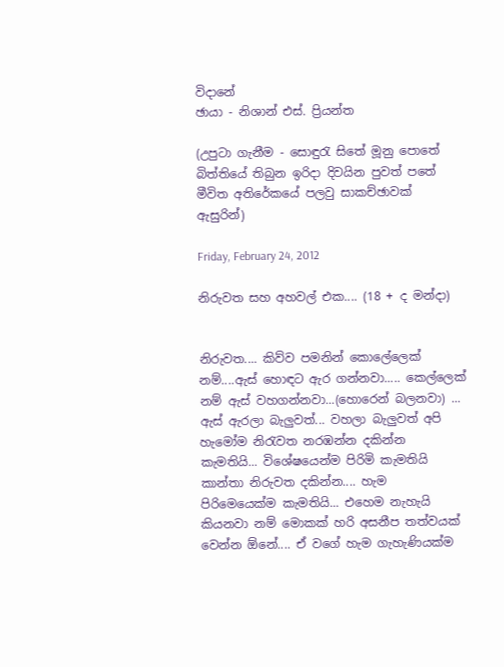විදානේ
ඡායා - නිශාන් එස්‌. ප්‍රියන්ත

(උපුටා ගැනීම - සොඳුරැ සිතේ මූනු පොතේ බිත්තියේ තිබුන ඉරිදා දිවයින පුවත් පතේ මීවිත අතිරේකයේ පලවු සාකච්ඡාවක් ඇසුරින්)

Friday, February 24, 2012

නිරුවත සහ අහවල් එක.... (18 + ද මන්දා)


නිරුවත.... කිව්ව පමනින් කොලේලෙක් නම්....ඇස් හොඳට ඇර ගන්නවා..... කෙල්ලෙක් නම් ඇස් වහගන්නවා...(හොරෙන් බලනවා) ... ඇස් ඇරලා බැලුවත්... වහලා බැලුවත් අපි හැමෝම නිරැවත නරඹන්න දකින්න කැමතියි... විශේෂයෙන්ම පිරිමි කැමතියි කාන්තා නිරුවත දකින්න.... හැම පිරිමෙයෙක්ම කැමතියි... එහෙම නැහැයි කියනවා නම් මොකක් හරි අසනීප තත්වයක් වෙන්න ඕනේ.... ඒ ව‍ගේ හැම ගැහැණියක්ම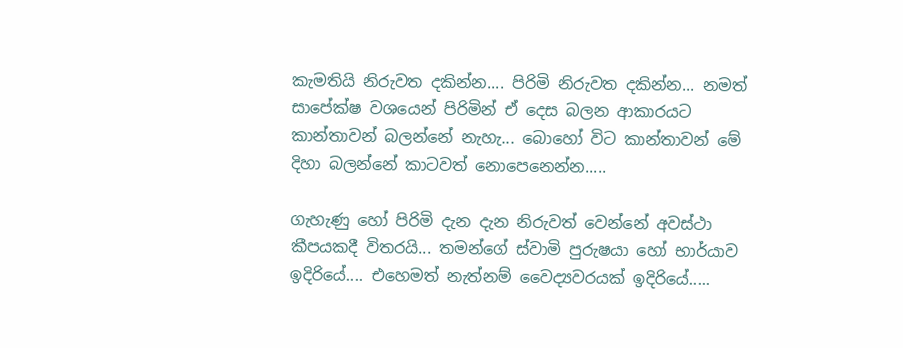කැමතියි නිරුවත දකින්න.... පිරිමි නිරුවත දකින්න... නමත් සාපේක්ෂ ව‍ශයෙන් පිරිමින් ඒ දෙස බලන ආකාරයට කාන්තාවන් බලන්නේ නැහැ... බොහෝ විට කාන්තාවන් මේ දිහා බලන්නේ කාටවත් නොපෙනෙන්න.....

ගැහැණු හෝ පිරිමි දැන දැන නිරුවත් වෙන්නේ අවස්ථා කීපයකදී විතරයි... තමන්ගේ ස්වාමි පුරුෂයා හෝ භාර්යාව ඉදිරියේ.... එහෙමත් නැත්නම් වෛද්‍යවරයක් ඉදිරියේ.....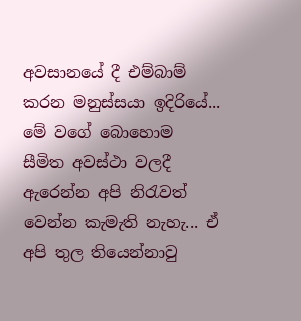අවසානයේ දී එම්බාම් කරන මනුස්සයා ඉදිරියේ... මේ වගේ බොහොම සීමිත අවස්ථා වලදී ඇරෙන්න අපි නිරැවත් වෙන්න කැමැති නැහැ... ඒ අපි තුල තියෙන්නාවු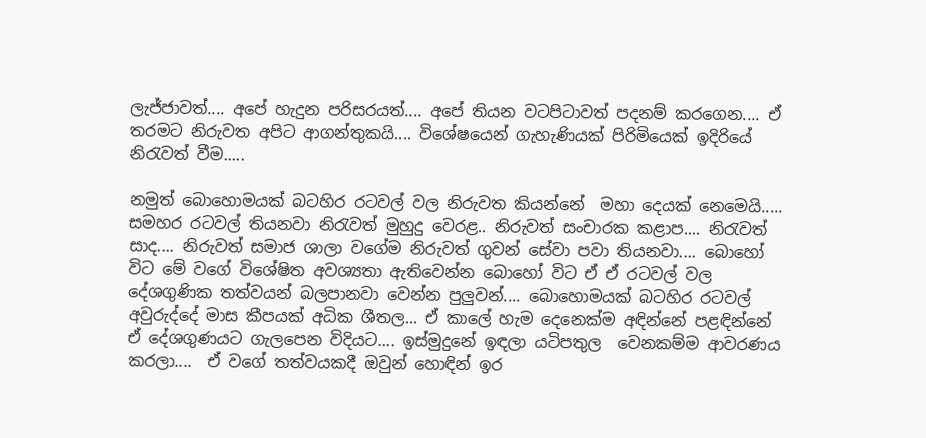ලැජ්ජාවත්.... අපේ හැදුන පරිසරයත්.... අපේ තියන වටපිටාවත් පදනම් කරගෙන.... ඒ තරමට නිරුවත අපිට ආගන්තුකයි.... විශේෂයෙන් ගැහැණියක් පිරිමියෙක් ඉදිරියේ නිරැවත් වීම.....

නමුත් බොහොමයක් බටහිර රටවල් වල නිරුවත කියන්නේ  මහා දෙයක් නෙමෙයි..... සමහර රටවල් තියනවා නිරැවත් මුහුදු වෙරළ.. නිරුවත් සංචාරක කළාප.... නිරැවත් සාද.... නිරුවත් සමාජ ශාලා වගේම නිරුවත් ගුවන් සේවා පවා තියනවා.... බොහෝ විට මේ වගේ විශේෂිත අවශ්‍යතා ඇතිවෙ‍න්න බොහෝ විට ඒ ඒ රටවල් වල දේශගුණික තත්වයන් බලපානවා වෙන්න පුලුවන්.... බොහොමයක් බටහිර රටවල් අවුරුද්දේ මාස කීපයක් අධික ශීතල... ඒ කාලේ හැම දෙනෙක්ම අඳින්නේ පළඳින්නේ ඒ දේශගුණයට ගැලපෙන විදියට.... ඉස්මුදුනේ ඉඳලා යටිපතුල  වෙනකම්ම ආවරණය කරලා....  ඒ වගේ තත්වයකදී ඔවුන් හොඳින් ඉර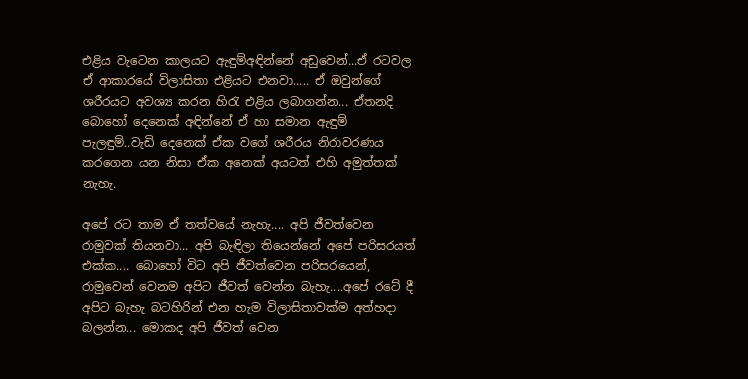එළිය වැටෙන කාලයට ඇඳුම්අඳින්නේ අඩුවෙන්...ඒ රටවල ඒ ආකාරයේ විලාසිතා එළියට එනවා..... ඒ ඔවුන්ගේ ශරීරයට අවශ්‍ය කරන හිරැ එළිය ලබාගන්න... ඒතනදි බොහෝ දෙනෙක් අඳින්නේ ඒ හා සමාන ඇඳුම් පැලඳුම්..වැඩි දෙනෙක් ඒක වගේ ශරීරය නිරාවරණය කරගෙන යන නිසා ඒක අනෙක් අයටත් එහි ‍අමුත්තක් නැහැ.

අපේ රට තාම ඒ තත්වයේ නැහැ.... අපි ජීවත්වෙන රාමුවක් තියනවා... අපි බැඳිලා තියෙන්නේ අපේ පරිසරයත් එක්ක.... බොහෝ විට අපි ජීවත්වෙන පරිසරයෙන්, රාමුවෙන් වෙනම අපිට ජීවත් වෙන්න බැහැ....අපේ රටේ දී අපිට බැහැ බටහිරින් එන හැම විලාසිතාවක්ම අත්හදා බලන්න... මොකද අපි ජීවත් වෙන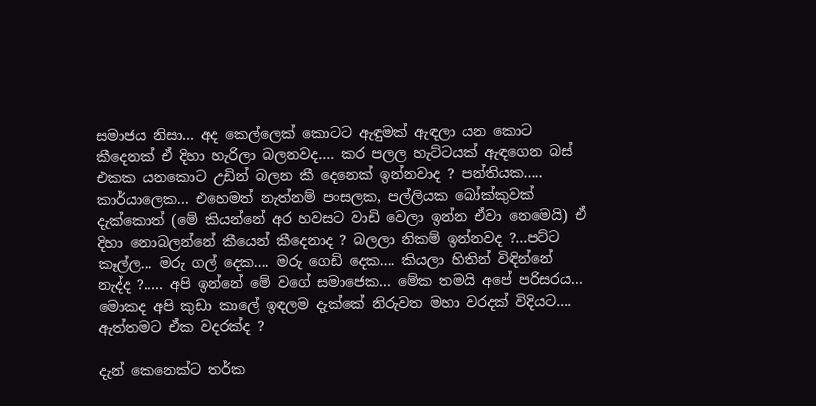සමාජය නිසා... අද කෙල්ලෙක් කොටට ඇඳුමක් ඇඳලා යන කොට කීදෙනක් ඒ දිහා හැරිලා බලනවද.... කර පලල හැට්ටයක් ඇඳගෙන බස් එකක යනකොට උඩින් බලන කී‍ දෙනෙක් ඉන්නවාද ? පන්තියක..... කාර්යාලෙක... එහෙමත් නැත්නම් පංසලක, පල්ලියක බෝක්කුවක් දැක්කොත් (මේ කියන්නේ අර හවසට වාඩි වෙලා ඉන්න ඒවා නෙමෙයි) ඒ දිහා නොබලන්නේ කීයෙන් කීදෙනාද ? බලලා නිකම් ඉන්නවද ?...පට්ට කෑල්ල... මරු ගල් දෙක.... මරු ගෙඩි දෙක.... කියලා හිතින් විඳින්නේ නැද්ද ?..... අපි ඉන්නේ මේ වගේ සමාජෙක... මේක තමයි අපේ පරිසරය... මොකද අපි කුඩා කාලේ ඉඳලම දැක්කේ නිරුවත මහා වරදක් විදියට.... ඇත්තමට ඒක වදරක්ද ?

දැන් කෙනෙක්ට තර්ක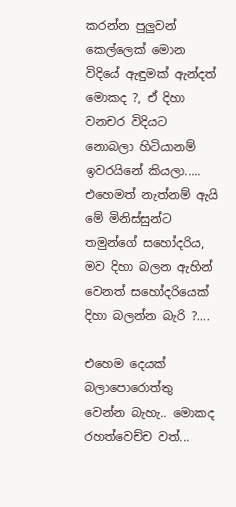කරන්න පුලුවන් කෙල්ලෙක් මොන විදියේ ඇඳුමක් ඇන්දත් මොකද ?, ඒ දිහා වනචර විදියට නොබලා හිටියානම් ඉවරයිනේ කියලා..... එහෙමත් නැත්නම් ඇයි මේ මිනිස්සුන්ට තමුන්ගේ සහෝදරිය, මව දිහා බලන ඇහින් වෙනත් සහෝදරියෙක් දිහා බලන්න බැරි ?....

එහෙම දෙයක් බලාපො‍රොත්තු වෙන්න බැහැ.. මොකද රහත්වෙච්ච වත්...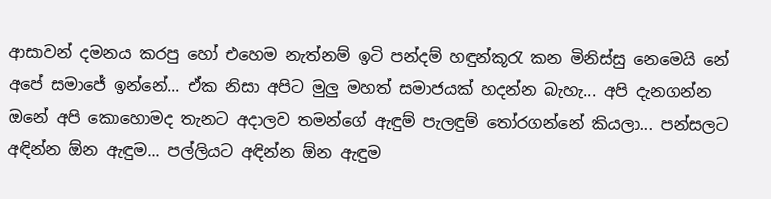ආසාවන් දමනය කරපු හෝ එහෙම නැත්නම් ඉටි පන්දම් හඳුන්කූරැ කන මිනිස්සු නෙමෙයි නේ අපේ සමාජේ ඉන්නේ... ඒක නිසා අපිට මුලු මහත් සමාජයක් හදන්න බැහැ... අපි දැනගන්න ඔනේ අපි කොහොමද තැනට අදාලව තමන්ගේ ඇඳුම් පැලඳුම් තෝරගන්නේ කියලා... පන්සලට අඳින්න ඕන ඇඳුම... පල්ලියට අඳින්න ඕන ඇඳුම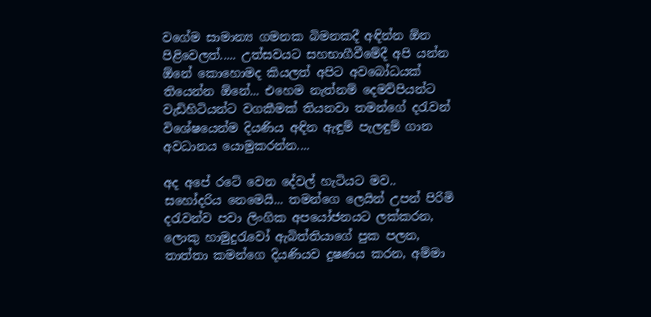වගේම සාමාන්‍ය ගමනක බිමනකදී අඳින්න ඕන පිළිවෙලත්..... උත්සවයට සහභාගීවීමේදී අපි යන්න ඕ‍නේ කොහොමද කියලත් අපිට අවබෝධයක් තියෙන්න ඕනේ... එහෙම නැත්නම් දෙමව්පියන්ට වැඩිහිටියන්ට වගකීමක් තියනවා තමන්ගේ දරැවන් විශේෂයෙන්ම දියණිය අඳින ඇඳුම් පැලඳුම් ගාන අවධානය යොමුකරන්න....

අද අපේ රටේ වෙන දේවල් හැටියට මව.. සහෝදරිය නෙමෙයි... තමන්ගෙ ලෙයින් උපන් පිරිමි දරැවන්ව පවා ලිංගික අපයෝජනයට ලක්කරන, ලොකු හාමුදුරැවෝ ඇබිත්තියාගේ පුක පලන, තාත්තා කමන්ගෙ දියණියව දුෂණය කරන, අම්මා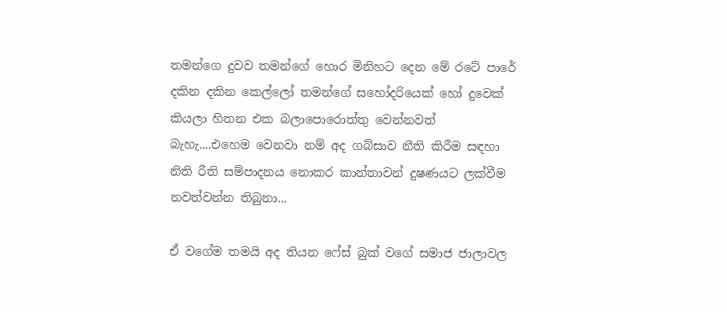තමන්ගෙ දුවව තමන්ගේ හොර මිනිහට දෙන මේ රටේ පාරේ දකින දකින කෙල්ලෝ තමන්ගේ සහෝදරියෙක් හෝ දුවෙක් කියලා හිතන එක බලාපොරොත්තු වෙන්නවත් බැහැ....එහෙම වෙනවා නම් අද ගබ්සාව නීති කිරීම සඳහා නිති රීති සම්පාදනය නොකර කාන්තාවන් දුෂණයට ලක්වීම නවත්වන්න තිබුනා...

ඒ වගේම තමයි අද තියන ෆේස් බුක් වගේ සමාජ ජාලාවල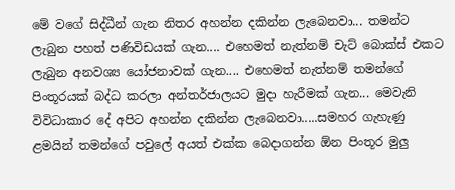මේ වගේ සිද්ධීන් ගැන නිතර අහන්න දකින්න ලැබෙනවා... තමන්ට ලැබුන පහත් පණිවිඩයක් ගැන.... එහෙමත් නැත්නම් චැට් බොක්ස් එකට ලැබුන අනවශ්‍ය යෝජනාවක් ගැන.... එහෙමත් නැත්නම් තමන්ගේ පිංතූරයක් බද්ධ කරලා අන්තර්ජාලයට මුදා හැරීමක් ගැන... මෙවැනි විවිධාකාර දේ අපිට අහන්න දකින්න ලැබෙනවා.....සමහර ගැහැණු ළමයින් තමන්ගේ පවුලේ අයත් එක්ක බෙදාගන්න ඕන පිංතූර මුලු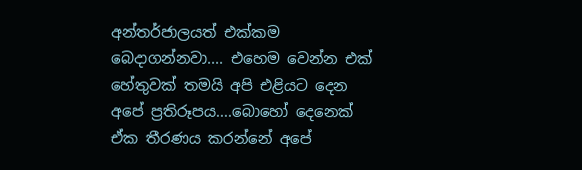අන්තර්ජාලයත් එක්කම බෙදාගන්නවා.... එහෙම වෙන්න එක් හේතුවක් තමයි අපි එළියට දෙන අපේ ප්‍රතිරූපය....බොහෝ දෙනෙක් ඒක තීරණය කරන්නේ අපේ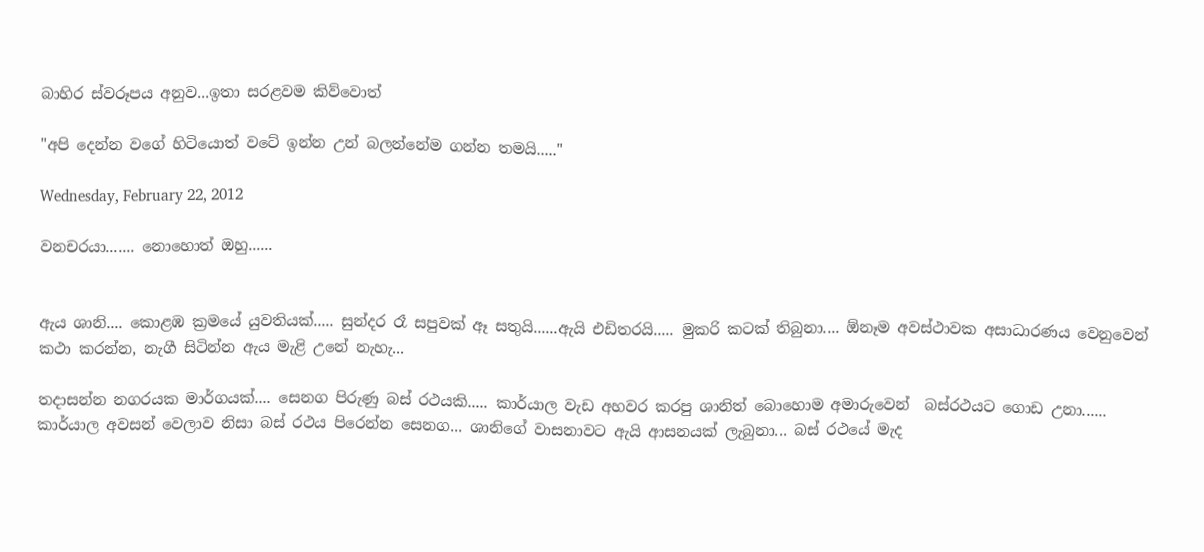බාහිර ස්වරූපය අනුව...ඉතා සරළවම කිව්වොත්

"අපි දෙන්න වගේ හිටියොත් වටේ ඉන්න උන් බලන්නේම ගන්න තමයි....."

Wednesday, February 22, 2012

වනචරයා....... නොහොත් ඔහු......


ඇය ශානි.... කොළඹ ක්‍රමයේ යුවතියක්..... සුන්දර රෑ සපුවක් ඈ සතුයි......ඇයි එඩිතරයි..... මුකරි කටක් තිබුනා.... ඕනෑම අවස්ථාවක අසාධාරණය වෙනුවෙන් කථා කරන්න, නැගී සිටින්න ඇය මැළි උනේ නැහැ...

තදාසන්න නගරයක මාර්ගයක්.... සෙනග පිරුණු බස් රථයකි..... කාර්යාල වැඩ අහවර කරපු ශානිත් බොහොම අමාරුවෙන්  බස්රථයට ගොඩ උනා...... කාර්යාල අවසන් වෙලාව නිසා බස් රථය පිරෙන්න සෙනග... ශානිගේ වාසනාවට ඇයි ආසනයක් ලැබුනා... බස් රථයේ මැද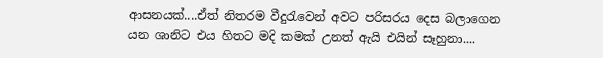ආසනයක්....ඒත් නිතරම වීදුරැවෙන් අවට පරිසරය දෙස බලාගෙන යන ශානිට එය හිතට මදි කමක් උනත් ඇයි එයින් සෑහුනා....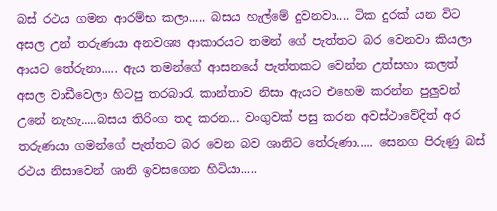බස් රථය ගමන ආරම්භ කලා..... බසය හැල්මේ දුවනවා.... ටික දුරක් යන විට අසල උන් තරුණයා අනවශ්‍ය ආකාරයට තමන් ගේ පැත්තට බර වෙනවා කියලා ආයට තේරුනා..... ඇය තමන්ගේ ආසනයේ පැත්තකට වෙන්න උත්සහා කලත් අසල වාඩීවෙලා හිටපු තරබාරැ කාන්තාව නිසා ඇයට එහෙම කරන්න පුලුවන් උනේ නැහැ.....බසය තිරිංග තද කරන... වංගුවක් පසු කරන අවස්ථාවේදිත් අර තරුණයා ගමන්ගේ පැත්තට බර වෙන බව ශානිට තේරුණා..... සෙනග පිරුණු බස් රථය නිසාවෙන් ශානි ඉවසගෙන හිටියා.....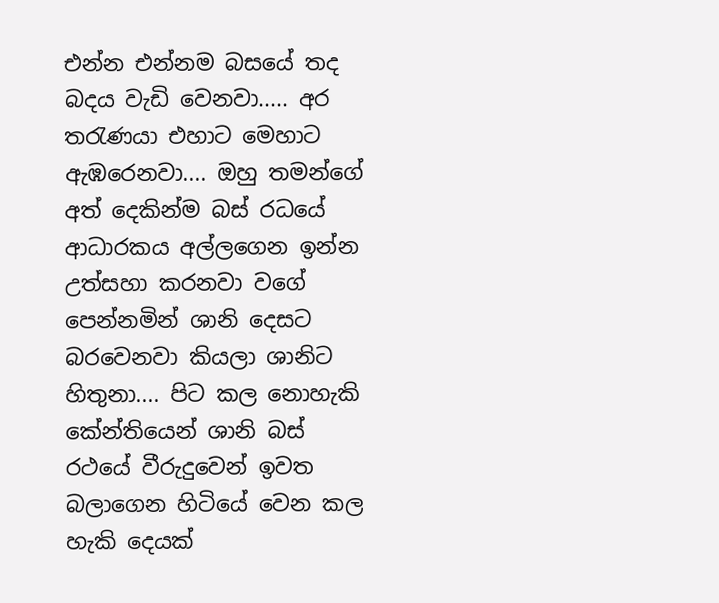එන්න එන්නම බසයේ තද බදය වැඩි වෙනවා..... අර තරැණයා එහාට මෙහාට ඇඹරෙනවා.... ඔහු තමන්ගේ අත් දෙකින්ම බස් රධයේ ආධාරකය අල්ලගෙන ඉන්න උත්සහා කරනවා වගේ පෙන්නමින් ශානි දෙසට බරවෙනවා කියලා ශානිට හිතුනා.... පිට කල නොහැකි කේන්තියෙන් ශානි බස් රථයේ වීරුදුවෙන් ඉවත බලාගෙන හිටියේ වෙන කල හැකි දෙයක්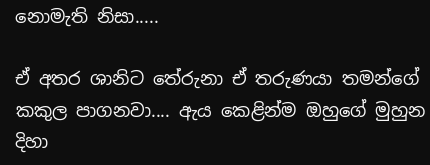නොමැති නිසා.....

ඒ අතර ශානිට තේරුනා ඒ තරුණයා තමන්ගේ කකුල පාගනවා.... ඇය කෙළින්ම ඔහුගේ මුහුන දිහා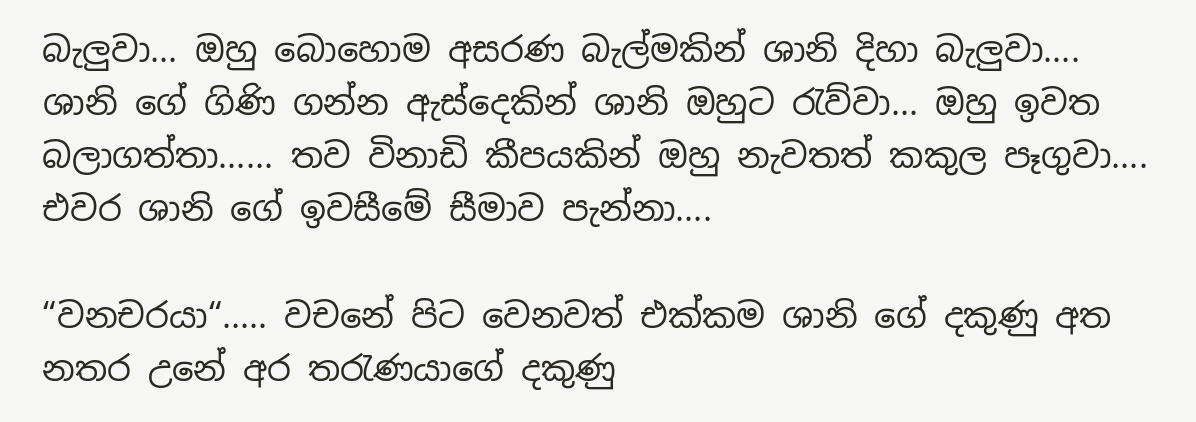බැලුවා... ඔහු බොහොම අසරණ බැල්මකින් ශානි දිහා බැලුවා.... ශානි ගේ ගිණි ගන්න ඇස්දෙකින් ශානි ඔහුට රැව්වා... ඔහු ඉවත බලාගත්තා...... තව විනාඩි කීපයකින් ඔහු නැවතත් කකුල පෑගුවා.... එවර ශානි ගේ ඉවසීමේ සීමාව පැන්නා....

“වනචරයා“..... වචනේ පිට වෙනවත් එක්කම ශානි ගේ දකුණු අත නතර උනේ අර තරැණයාගේ දකුණු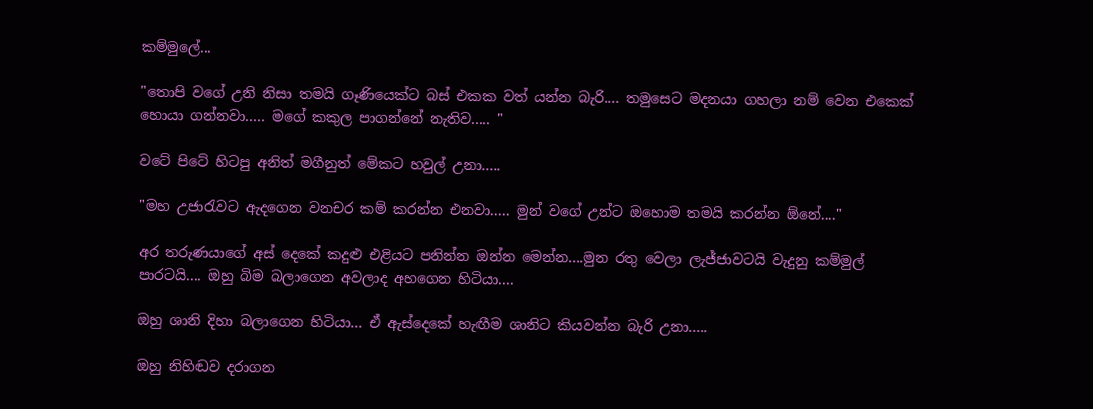කම්මුලේ...

"තොපි වගේ උනි නිසා තමයි ගෑණියෙක්ට බස් එකක වත් යන්න බැරි.... තමුසෙට මදනයා ගහලා නම් වෙන එකෙක් හොයා ගන්නවා..... මගේ කකුල පාගන්නේ නැතිව..... "

වටේ පිටේ හිටපු අනිත් මගීනුත් මේකට හවුල් උනා.....

"මහ උජාරැවට ඇදගෙන වනචර කම් කරන්න එනවා..... මුන් වගේ උන්ට ඔහොම තමයි කරන්න ඕනේ...."

අර තරුණයාගේ අස් දෙකේ කදුළු එළියට පනින්න ඔන්න මෙන්න....මුන රතු වෙලා ලැජ්ජාවටයි වැදුනු කම්මුල් පාරටයි.... ඔහු බිම බලාගෙන අවලාද අහගෙන හිටියා....

ඔහු ශානි දිහා බලාගෙන හිටියා... ඒ ඇස්දෙකේ හැඟීම ශානිට කියවන්න බැරි උනා.....

ඔහු නිහිඬව දරාගන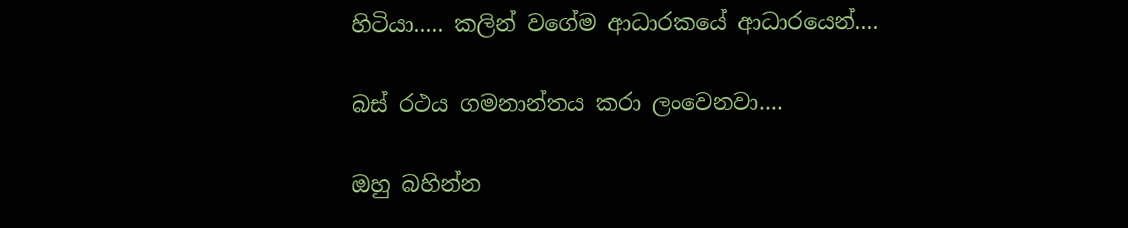හිටියා..... කලින් වගේම ආධාරකයේ ආධාරයෙන්....

බස් රථය ගමනාන්තය කරා ලංවෙනවා....

ඔහු බහින්න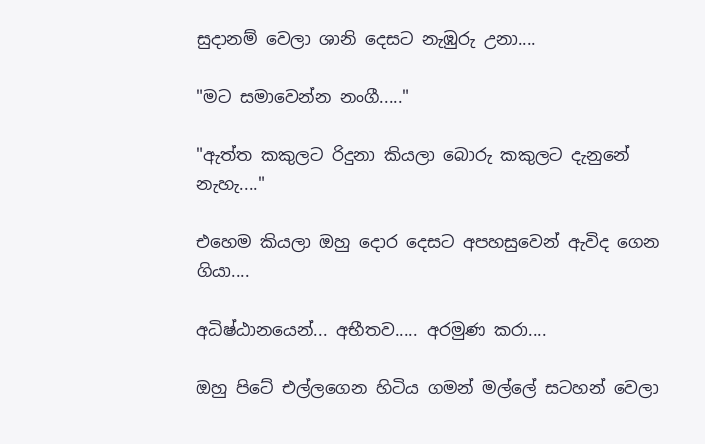සුදානම් වෙලා ශානි දෙසට නැඹුරු උනා....

"මට සමාවෙන්න නංගී....."

"ඇත්ත කකුලට රිදුනා කියලා බොරු කකුලට දැනුනේ නැහැ...."

එහෙම කියලා ඔහු දොර දෙසට අපහසුවෙන් ඇවිද ගෙන ගියා....

අධිෂ්ඨානයෙන්... අභීතව..... අරමුණ කරා....

ඔහු පිටේ එල්ලගෙන හිටිය ගමන් මල්ලේ සටහන් වෙලා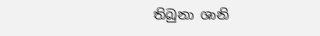තිබුනා ශානි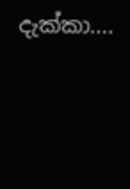දැක්කා....